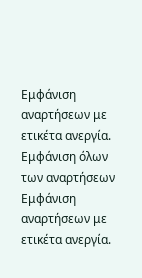Εμφάνιση αναρτήσεων με ετικέτα ανεργία. Εμφάνιση όλων των αναρτήσεων
Εμφάνιση αναρτήσεων με ετικέτα ανεργία.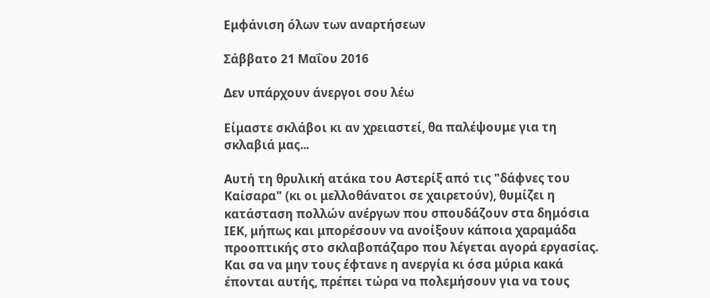Εμφάνιση όλων των αναρτήσεων

Σάββατο 21 Μαΐου 2016

Δεν υπάρχουν άνεργοι σου λέω

Είμαστε σκλάβοι κι αν χρειαστεί, θα παλέψουμε για τη σκλαβιά μας...

Αυτή τη θρυλική ατάκα του Αστερίξ από τις "δάφνες του Καίσαρα" (κι οι μελλοθάνατοι σε χαιρετούν), θυμίζει η κατάσταση πολλών ανέργων που σπουδάζουν στα δημόσια ΙΕΚ, μήπως και μπορέσουν να ανοίξουν κάποια χαραμάδα προοπτικής στο σκλαβοπάζαρο που λέγεται αγορά εργασίας. Και σα να μην τους έφτανε η ανεργία κι όσα μύρια κακά έπονται αυτής, πρέπει τώρα να πολεμήσουν για να τους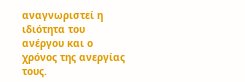αναγνωριστεί η ιδιότητα του ανέργου και ο χρόνος της ανεργίας τους.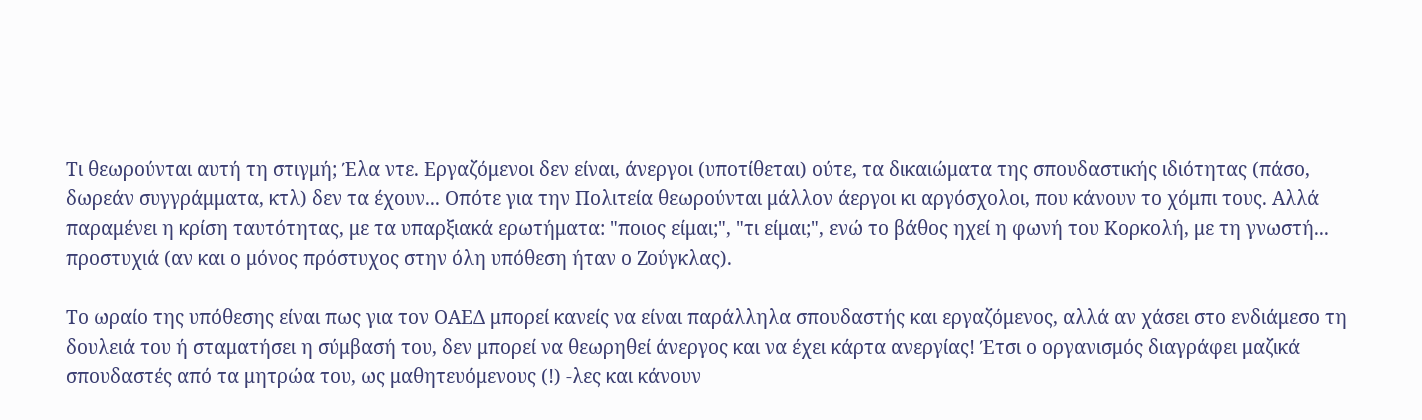Τι θεωρούνται αυτή τη στιγμή; Έλα ντε. Εργαζόμενοι δεν είναι, άνεργοι (υποτίθεται) ούτε, τα δικαιώματα της σπουδαστικής ιδιότητας (πάσο, δωρεάν συγγράμματα, κτλ) δεν τα έχουν... Οπότε για την Πολιτεία θεωρούνται μάλλον άεργοι κι αργόσχολοι, που κάνουν το χόμπι τους. Αλλά παραμένει η κρίση ταυτότητας, με τα υπαρξιακά ερωτήματα: "ποιος είμαι;", "τι είμαι;", ενώ το βάθος ηχεί η φωνή του Κορκολή, με τη γνωστή... προστυχιά (αν και ο μόνος πρόστυχος στην όλη υπόθεση ήταν ο Ζούγκλας).

Το ωραίο της υπόθεσης είναι πως για τον ΟΑΕΔ μπορεί κανείς να είναι παράλληλα σπουδαστής και εργαζόμενος, αλλά αν χάσει στο ενδιάμεσο τη δουλειά του ή σταματήσει η σύμβασή του, δεν μπορεί να θεωρηθεί άνεργος και να έχει κάρτα ανεργίας! Έτσι ο οργανισμός διαγράφει μαζικά σπουδαστές από τα μητρώα του, ως μαθητευόμενους (!) -λες και κάνουν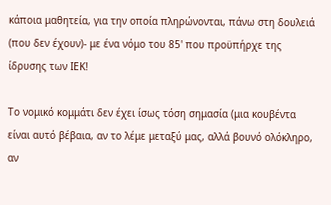κάποια μαθητεία, για την οποία πληρώνονται, πάνω στη δουλειά (που δεν έχουν)- με ένα νόμο του 85' που προϋπήρχε της ίδρυσης των ΙΕΚ!

Το νομικό κομμάτι δεν έχει ίσως τόση σημασία (μια κουβέντα είναι αυτό βέβαια, αν το λέμε μεταξύ μας, αλλά βουνό ολόκληρο, αν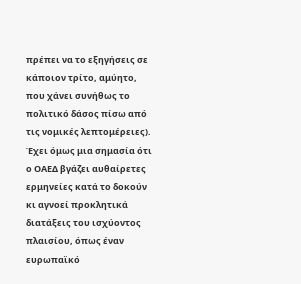πρέπει να το εξηγήσεις σε κάποιον τρίτο, αμύητο, που χάνει συνήθως το πολιτικό δάσος πίσω από τις νομικές λεπτομέρειες). Έχει όμως μια σημασία ότι ο ΟΑΕΔ βγάζει αυθαίρετες ερμηνείες κατά το δοκούν κι αγνοεί προκλητικά διατάξεις του ισχύοντος πλαισίου, όπως έναν ευρωπαϊκό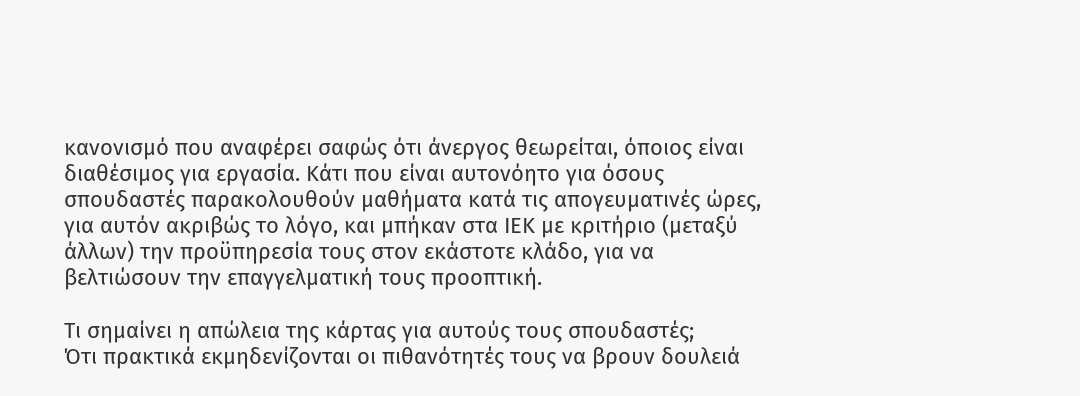κανονισμό που αναφέρει σαφώς ότι άνεργος θεωρείται, όποιος είναι διαθέσιμος για εργασία. Κάτι που είναι αυτονόητο για όσους σπουδαστές παρακολουθούν μαθήματα κατά τις απογευματινές ώρες, για αυτόν ακριβώς το λόγο, και μπήκαν στα ΙΕΚ με κριτήριο (μεταξύ άλλων) την προϋπηρεσία τους στον εκάστοτε κλάδο, για να βελτιώσουν την επαγγελματική τους προοπτική.

Τι σημαίνει η απώλεια της κάρτας για αυτούς τους σπουδαστές;
Ότι πρακτικά εκμηδενίζονται οι πιθανότητές τους να βρουν δουλειά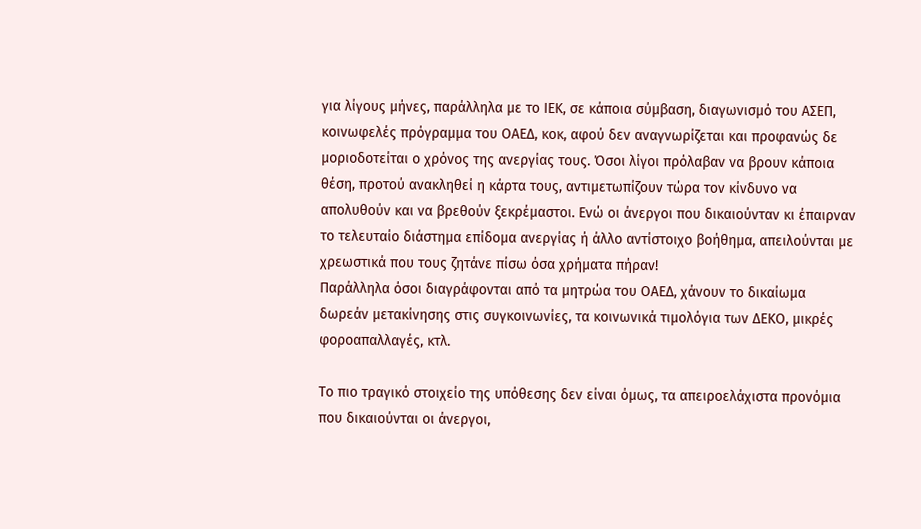για λίγους μήνες, παράλληλα με το ΙΕΚ, σε κάποια σύμβαση, διαγωνισμό του ΑΣΕΠ, κοινωφελές πρόγραμμα του ΟΑΕΔ, κοκ, αφού δεν αναγνωρίζεται και προφανώς δε μοριοδοτείται ο χρόνος της ανεργίας τους. Όσοι λίγοι πρόλαβαν να βρουν κάποια θέση, προτού ανακληθεί η κάρτα τους, αντιμετωπίζουν τώρα τον κίνδυνο να απολυθούν και να βρεθούν ξεκρέμαστοι. Ενώ οι άνεργοι που δικαιούνταν κι έπαιρναν το τελευταίο διάστημα επίδομα ανεργίας ή άλλο αντίστοιχο βοήθημα, απειλούνται με χρεωστικά που τους ζητάνε πίσω όσα χρήματα πήραν!
Παράλληλα όσοι διαγράφονται από τα μητρώα του ΟΑΕΔ, χάνουν το δικαίωμα δωρεάν μετακίνησης στις συγκοινωνίες, τα κοινωνικά τιμολόγια των ΔΕΚΟ, μικρές φοροαπαλλαγές, κτλ.

Το πιο τραγικό στοιχείο της υπόθεσης δεν είναι όμως, τα απειροελάχιστα προνόμια που δικαιούνται οι άνεργοι,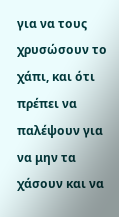για να τους χρυσώσουν το χάπι, και ότι πρέπει να παλέψουν για να μην τα χάσουν και να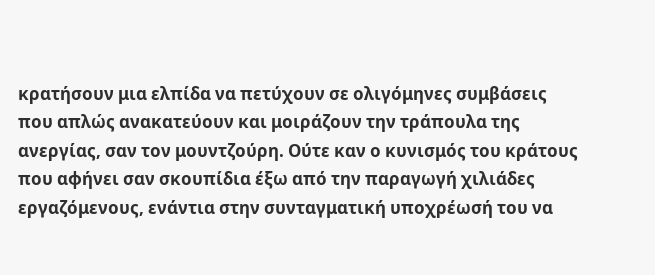κρατήσουν μια ελπίδα να πετύχουν σε ολιγόμηνες συμβάσεις που απλώς ανακατεύουν και μοιράζουν την τράπουλα της ανεργίας, σαν τον μουντζούρη. Ούτε καν ο κυνισμός του κράτους που αφήνει σαν σκουπίδια έξω από την παραγωγή χιλιάδες εργαζόμενους, ενάντια στην συνταγματική υποχρέωσή του να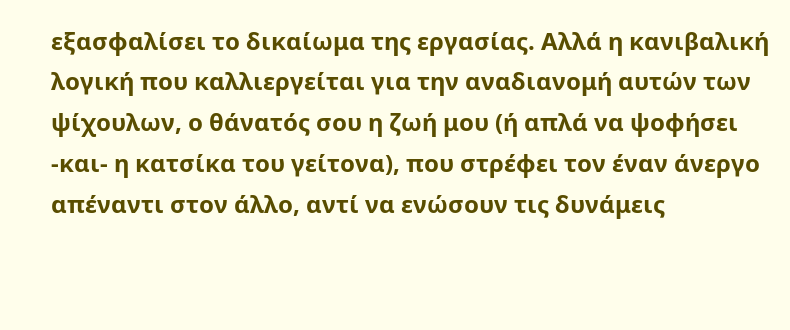εξασφαλίσει το δικαίωμα της εργασίας. Αλλά η κανιβαλική λογική που καλλιεργείται για την αναδιανομή αυτών των ψίχουλων, ο θάνατός σου η ζωή μου (ή απλά να ψοφήσει -και- η κατσίκα του γείτονα), που στρέφει τον έναν άνεργο απέναντι στον άλλο, αντί να ενώσουν τις δυνάμεις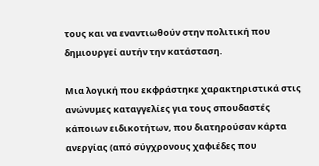τους και να εναντιωθούν στην πολιτική που δημιουργεί αυτήν την κατάσταση.

Μια λογική που εκφράστηκε χαρακτηριστικά στις ανώνυμες καταγγελίες για τους σπουδαστές κάποιων ειδικοτήτων, που διατηρούσαν κάρτα ανεργίας (από σύγχρονους χαφιέδες που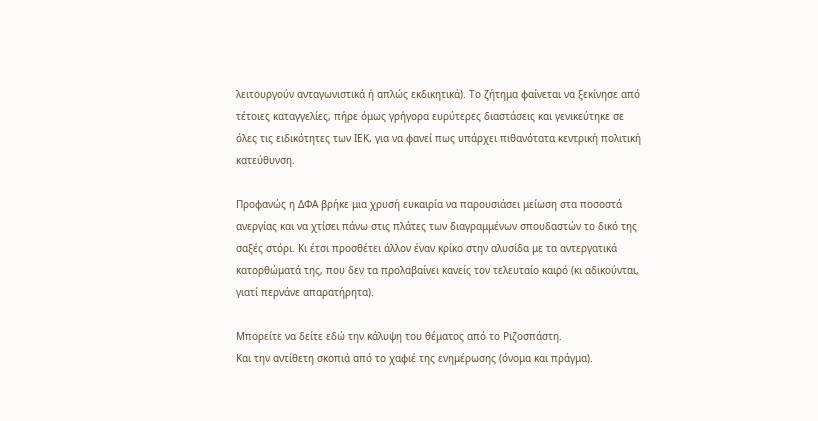λειτουργούν ανταγωνιστικά ή απλώς εκδικητικά). Το ζήτημα φαίνεται να ξεκίνησε από τέτοιες καταγγελίες, πήρε όμως γρήγορα ευρύτερες διαστάσεις και γενικεύτηκε σε όλες τις ειδικότητες των ΙΕΚ, για να φανεί πως υπάρχει πιθανότατα κεντρική πολιτική κατεύθυνση.

Προφανώς η ΔΦΑ βρήκε μια χρυσή ευκαιρία να παρουσιάσει μείωση στα ποσοστά ανεργίας και να χτίσει πάνω στις πλάτες των διαγραμμένων σπουδαστών το δικό της σαξές στόρι. Κι έτσι προσθέτει άλλον έναν κρίκο στην αλυσίδα με τα αντεργατικά κατορθώματά της, που δεν τα προλαβαίνει κανείς τον τελευταίο καιρό (κι αδικούνται, γιατί περνάνε απαρατήρητα).

Μπορείτε να δείτε εδώ την κάλυψη του θέματος από το Ριζοσπάστη.
Και την αντίθετη σκοπιά από το χαφιέ της ενημέρωσης (όνομα και πράγμα).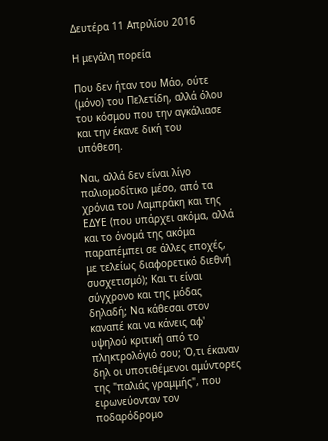Δευτέρα 11 Απριλίου 2016

Η μεγάλη πορεία

Που δεν ήταν του Μάο, ούτε (μόνο) του Πελετίδη, αλλά όλου του κόσμου που την αγκάλιασε και την έκανε δική του υπόθεση.

Ναι, αλλά δεν είναι λίγο παλιομοδίτικο μέσο, από τα χρόνια του Λαμπράκη και της ΕΔΥΕ (που υπάρχει ακόμα, αλλά και το όνομά της ακόμα παραπέμπει σε άλλες εποχές, με τελείως διαφορετικό διεθνή συσχετισμό); Και τι είναι σύγχρονο και της μόδας δηλαδή; Να κάθεσαι στον καναπέ και να κάνεις αφ' υψηλού κριτική από το πληκτρολόγιό σου; Ό,τι έκαναν δηλ οι υποτιθέμενοι αμύντορες της "παλιάς γραμμής", που ειρωνεύονταν τον ποδαρόδρομο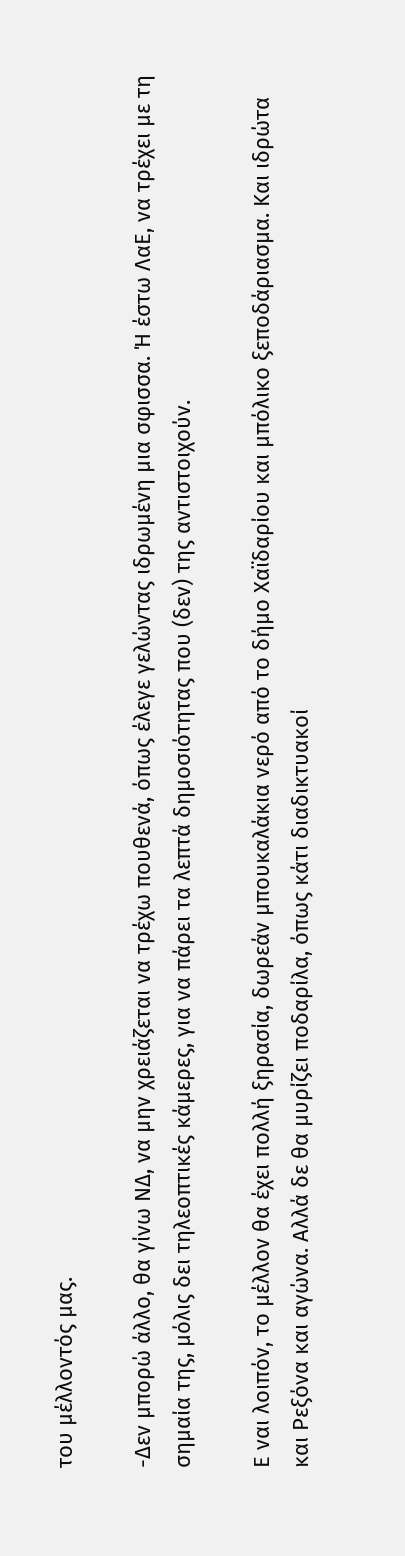του μέλλοντός μας.

-Δεν μπορώ άλλο, θα γίνω ΝΔ, να μην χρειάζεται να τρέχω πουθενά, όπως έλεγε γελώντας ιδρωμένη μια σφισσα. Ή έστω ΛαΕ, να τρέχει με τη σημαία της, μόλις δει τηλεοπτικές κάμερες, για να πάρει τα λεπτά δημοσιότητας που (δεν) της αντιστοιχούν.

Ε ναι λοιπόν, το μέλλον θα έχει πολλή ξηρασία, δωρεάν μπουκαλάκια νερό από το δήμο Χαϊδαρίου και μπόλικο ξεποδάριασμα. Και ιδρώτα και Ρεξόνα και αγώνα. Αλλά δε θα μυρίζει ποδαρίλα, όπως κάτι διαδικτυακοί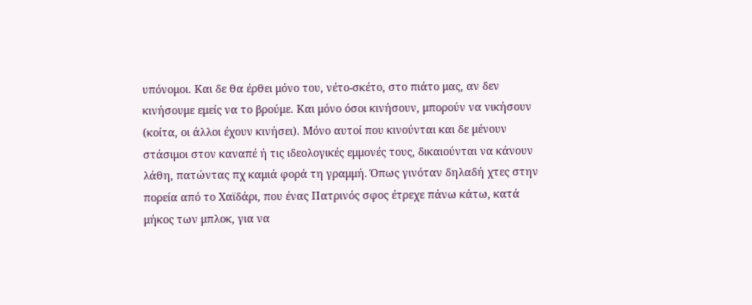υπόνομοι. Και δε θα έρθει μόνο του, νέτο-σκέτο, στο πιάτο μας, αν δεν κινήσουμε εμείς να το βρούμε. Και μόνο όσοι κινήσουν, μπορούν να νικήσουν (κοίτα, οι άλλοι έχουν κινήσει). Μόνο αυτοί που κινούνται και δε μένουν στάσιμοι στον καναπέ ή τις ιδεολογικές εμμονές τους, δικαιούνται να κάνουν λάθη, πατώντας πχ καμιά φορά τη γραμμή. Όπως γινόταν δηλαδή χτες στην πορεία από το Χαϊδάρι, που ένας Πατρινός σφος έτρεχε πάνω κάτω, κατά μήκος των μπλοκ, για να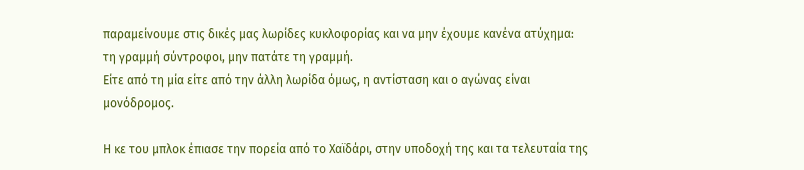παραμείνουμε στις δικές μας λωρίδες κυκλοφορίας και να μην έχουμε κανένα ατύχημα: τη γραμμή σύντροφοι, μην πατάτε τη γραμμή.
Είτε από τη μία είτε από την άλλη λωρίδα όμως, η αντίσταση και ο αγώνας είναι μονόδρομος.

Η κε του μπλοκ έπιασε την πορεία από το Χαϊδάρι, στην υποδοχή της και τα τελευταία της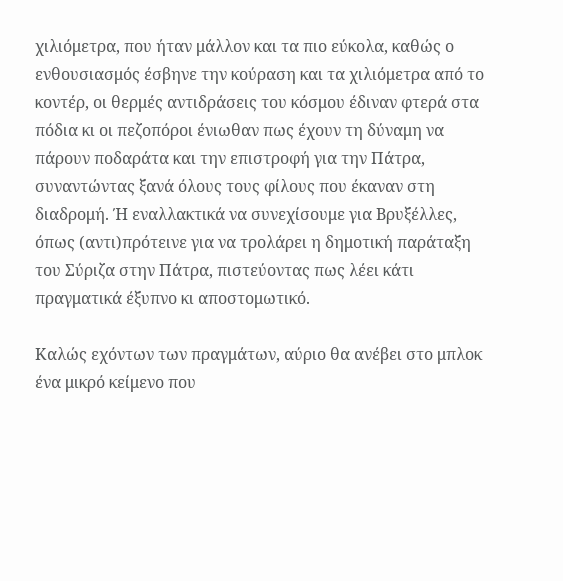χιλιόμετρα, που ήταν μάλλον και τα πιο εύκολα, καθώς ο ενθουσιασμός έσβηνε την κούραση και τα χιλιόμετρα από το κοντέρ, οι θερμές αντιδράσεις του κόσμου έδιναν φτερά στα πόδια κι οι πεζοπόροι ένιωθαν πως έχουν τη δύναμη να πάρουν ποδαράτα και την επιστροφή για την Πάτρα, συναντώντας ξανά όλους τους φίλους που έκαναν στη διαδρομή. Ή εναλλακτικά να συνεχίσουμε για Βρυξέλλες, όπως (αντι)πρότεινε για να τρολάρει η δημοτική παράταξη του Σύριζα στην Πάτρα, πιστεύοντας πως λέει κάτι πραγματικά έξυπνο κι αποστομωτικό.

Καλώς εχόντων των πραγμάτων, αύριο θα ανέβει στο μπλοκ ένα μικρό κείμενο που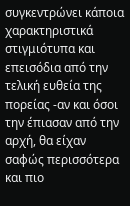συγκεντρώνει κάποια χαρακτηριστικά στιγμιότυπα και επεισόδια από την τελική ευθεία της πορείας -αν και όσοι την έπιασαν από την αρχή, θα είχαν σαφώς περισσότερα και πιο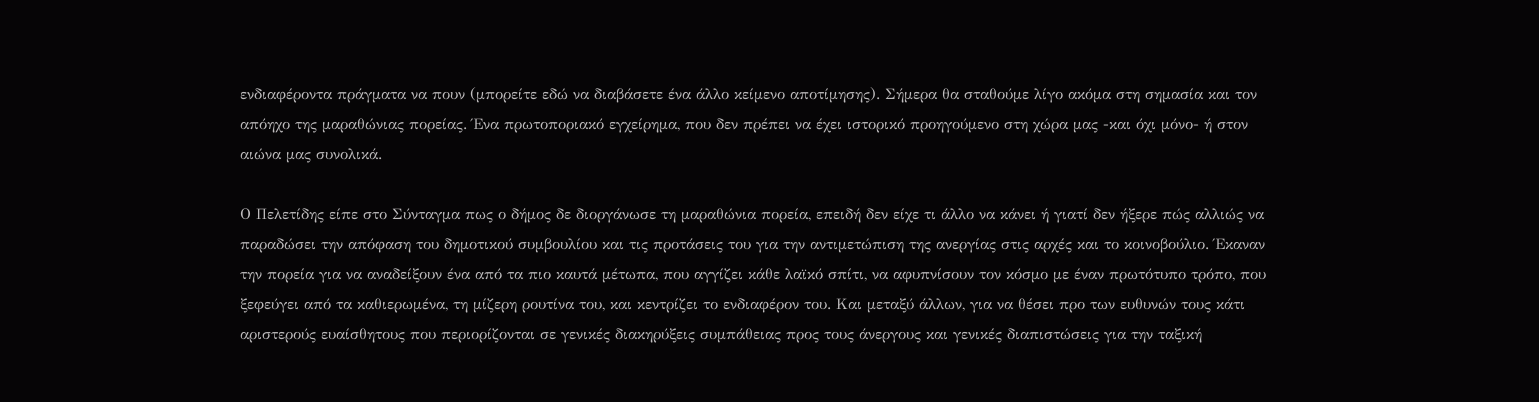ενδιαφέροντα πράγματα να πουν (μπορείτε εδώ να διαβάσετε ένα άλλο κείμενο αποτίμησης). Σήμερα θα σταθούμε λίγο ακόμα στη σημασία και τον απόηχο της μαραθώνιας πορείας. Ένα πρωτοποριακό εγχείρημα, που δεν πρέπει να έχει ιστορικό προηγούμενο στη χώρα μας -και όχι μόνο- ή στον αιώνα μας συνολικά.

Ο Πελετίδης είπε στο Σύνταγμα πως ο δήμος δε διοργάνωσε τη μαραθώνια πορεία, επειδή δεν είχε τι άλλο να κάνει ή γιατί δεν ήξερε πώς αλλιώς να παραδώσει την απόφαση του δημοτικού συμβουλίου και τις προτάσεις του για την αντιμετώπιση της ανεργίας στις αρχές και το κοινοβούλιο. Έκαναν την πορεία για να αναδείξουν ένα από τα πιο καυτά μέτωπα, που αγγίζει κάθε λαϊκό σπίτι, να αφυπνίσουν τον κόσμο με έναν πρωτότυπο τρόπο, που ξεφεύγει από τα καθιερωμένα, τη μίζερη ρουτίνα του, και κεντρίζει το ενδιαφέρον του. Και μεταξύ άλλων, για να θέσει προ των ευθυνών τους κάτι αριστερούς ευαίσθητους που περιορίζονται σε γενικές διακηρύξεις συμπάθειας προς τους άνεργους και γενικές διαπιστώσεις για την ταξική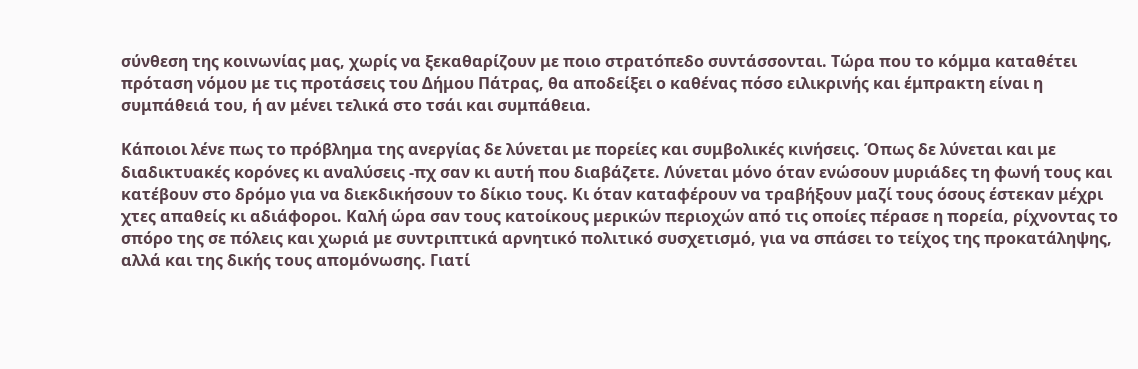σύνθεση της κοινωνίας μας, χωρίς να ξεκαθαρίζουν με ποιο στρατόπεδο συντάσσονται. Τώρα που το κόμμα καταθέτει πρόταση νόμου με τις προτάσεις του Δήμου Πάτρας, θα αποδείξει ο καθένας πόσο ειλικρινής και έμπρακτη είναι η συμπάθειά του, ή αν μένει τελικά στο τσάι και συμπάθεια.

Κάποιοι λένε πως το πρόβλημα της ανεργίας δε λύνεται με πορείες και συμβολικές κινήσεις. Όπως δε λύνεται και με διαδικτυακές κορόνες κι αναλύσεις -πχ σαν κι αυτή που διαβάζετε. Λύνεται μόνο όταν ενώσουν μυριάδες τη φωνή τους και κατέβουν στο δρόμο για να διεκδικήσουν το δίκιο τους. Κι όταν καταφέρουν να τραβήξουν μαζί τους όσους έστεκαν μέχρι χτες απαθείς κι αδιάφοροι. Καλή ώρα σαν τους κατοίκους μερικών περιοχών από τις οποίες πέρασε η πορεία, ρίχνοντας το σπόρο της σε πόλεις και χωριά με συντριπτικά αρνητικό πολιτικό συσχετισμό, για να σπάσει το τείχος της προκατάληψης, αλλά και της δικής τους απομόνωσης. Γιατί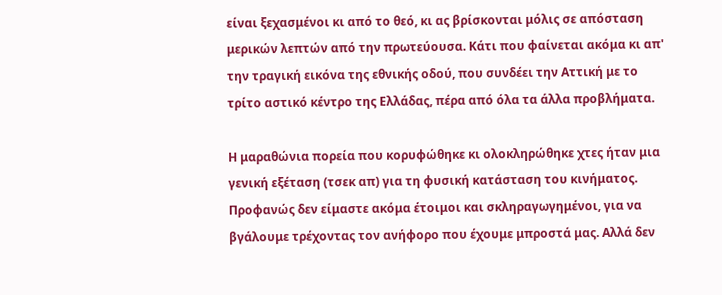είναι ξεχασμένοι κι από το θεό, κι ας βρίσκονται μόλις σε απόσταση μερικών λεπτών από την πρωτεύουσα. Κάτι που φαίνεται ακόμα κι απ' την τραγική εικόνα της εθνικής οδού, που συνδέει την Αττική με το τρίτο αστικό κέντρο της Ελλάδας, πέρα από όλα τα άλλα προβλήματα.

Η μαραθώνια πορεία που κορυφώθηκε κι ολοκληρώθηκε χτες ήταν μια γενική εξέταση (τσεκ απ) για τη φυσική κατάσταση του κινήματος. Προφανώς δεν είμαστε ακόμα έτοιμοι και σκληραγωγημένοι, για να βγάλουμε τρέχοντας τον ανήφορο που έχουμε μπροστά μας. Αλλά δεν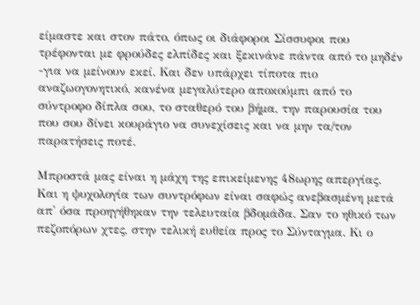είμαστε και στον πάτο, όπως οι διάφοροι Σίσσυφοι που τρέφονται με φρούδες ελπίδες και ξεκινάνε πάντα από το μηδέν -για να μείνουν εκεί. Και δεν υπάρχει τίποτα πιο αναζωογονητικό, κανένα μεγαλύτερο αποκούμπι από το σύντροφο δίπλα σου, το σταθερό του βήμα, την παρουσία του που σου δίνει κουράγιο να συνεχίσεις και να μην τα/τον παρατήσεις ποτέ.

Μπροστά μας είναι η μάχη της επικείμενης 48ωρης απεργίας. Και η ψυχολογία των συντρόφων είναι σαφώς ανεβασμένη μετά απ' όσα προηγήθηκαν την τελευταία βδομάδα. Σαν το ηθικό των πεζοπόρων χτες, στην τελική ευθεία προς το Σύνταγμα. Κι ο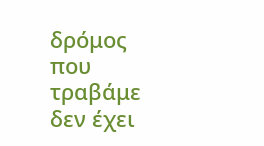δρόμος που τραβάμε δεν έχει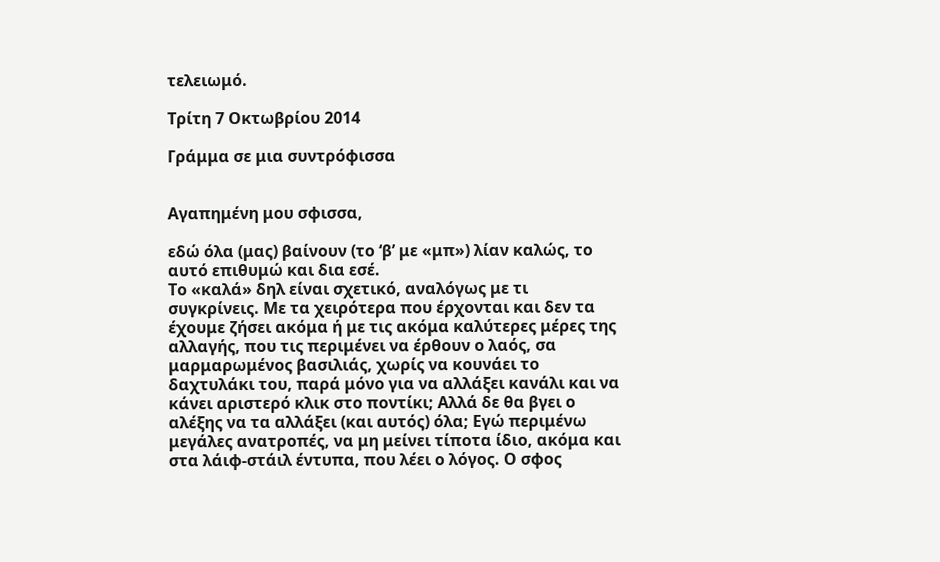τελειωμό.

Τρίτη 7 Οκτωβρίου 2014

Γράμμα σε μια συντρόφισσα


Αγαπημένη μου σφισσα,

εδώ όλα (μας) βαίνουν (το ‘β’ με «μπ») λίαν καλώς, το αυτό επιθυμώ και δια εσέ.
Το «καλά» δηλ είναι σχετικό, αναλόγως με τι συγκρίνεις. Με τα χειρότερα που έρχονται και δεν τα έχουμε ζήσει ακόμα ή με τις ακόμα καλύτερες μέρες της αλλαγής, που τις περιμένει να έρθουν ο λαός, σα μαρμαρωμένος βασιλιάς, χωρίς να κουνάει το δαχτυλάκι του, παρά μόνο για να αλλάξει κανάλι και να κάνει αριστερό κλικ στο ποντίκι; Αλλά δε θα βγει ο αλέξης να τα αλλάξει (και αυτός) όλα; Εγώ περιμένω μεγάλες ανατροπές, να μη μείνει τίποτα ίδιο, ακόμα και στα λάιφ-στάιλ έντυπα, που λέει ο λόγος. Ο σφος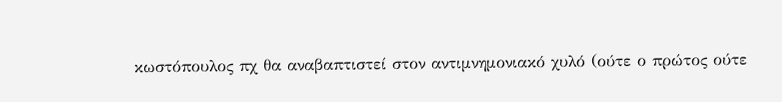κωστόπουλος πχ θα αναβαπτιστεί στον αντιμνημονιακό χυλό (ούτε ο πρώτος ούτε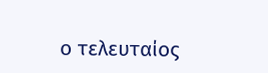ο τελευταίος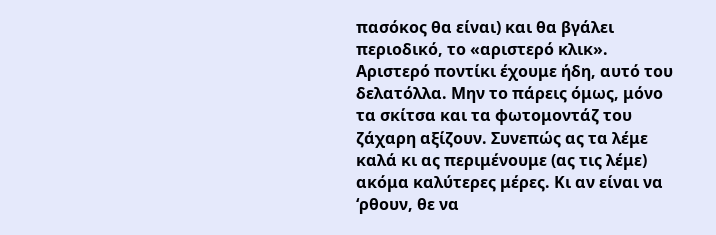πασόκος θα είναι) και θα βγάλει περιοδικό, το «αριστερό κλικ». Αριστερό ποντίκι έχουμε ήδη, αυτό του δελατόλλα. Μην το πάρεις όμως, μόνο τα σκίτσα και τα φωτομοντάζ του ζάχαρη αξίζουν. Συνεπώς ας τα λέμε καλά κι ας περιμένουμε (ας τις λέμε) ακόμα καλύτερες μέρες. Κι αν είναι να ‘ρθουν, θε να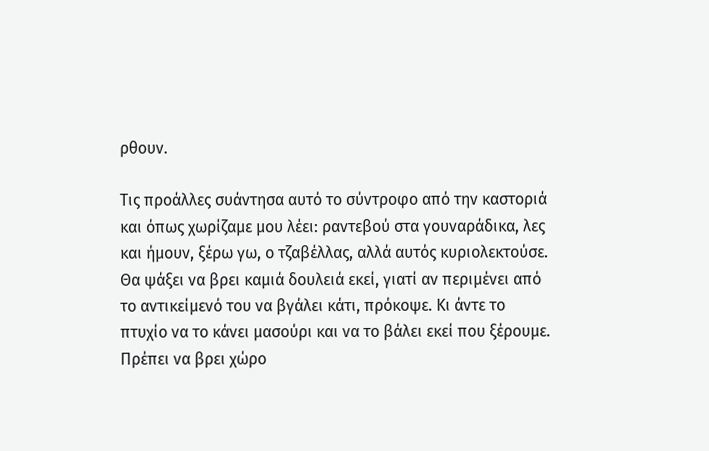ρθουν.

Τις προάλλες συάντησα αυτό το σύντροφο από την καστοριά και όπως χωρίζαμε μου λέει: ραντεβού στα γουναράδικα, λες και ήμουν, ξέρω γω, ο τζαβέλλας, αλλά αυτός κυριολεκτούσε. Θα ψάξει να βρει καμιά δουλειά εκεί, γιατί αν περιμένει από το αντικείμενό του να βγάλει κάτι, πρόκοψε. Κι άντε το πτυχίο να το κάνει μασούρι και να το βάλει εκεί που ξέρουμε. Πρέπει να βρει χώρο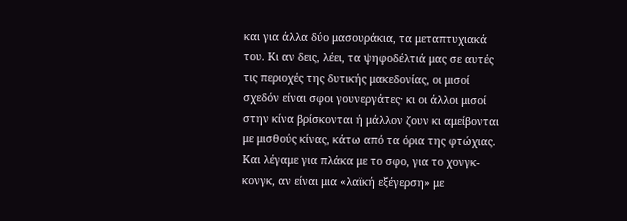και για άλλα δύο μασουράκια, τα μεταπτυχιακά του. Κι αν δεις, λέει, τα ψηφοδέλτιά μας σε αυτές τις περιοχές της δυτικής μακεδονίας, οι μισοί σχεδόν είναι σφοι γουνεργάτες· κι οι άλλοι μισοί στην κίνα βρίσκονται ή μάλλον ζουν κι αμείβονται με μισθούς κίνας, κάτω από τα όρια της φτώχιας. Και λέγαμε για πλάκα με το σφο, για το χονγκ-κονγκ, αν είναι μια «λαϊκή εξέγερση» με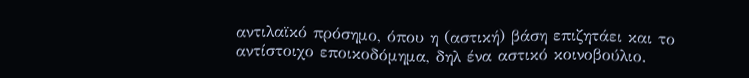αντιλαϊκό πρόσημο, όπου η (αστική) βάση επιζητάει και το αντίστοιχο εποικοδόμημα, δηλ ένα αστικό κοινοβούλιο.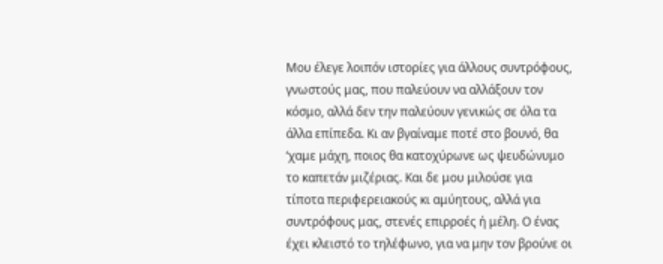Μου έλεγε λοιπόν ιστορίες για άλλους συντρόφους, γνωστούς μας, που παλεύουν να αλλάξουν τον κόσμο, αλλά δεν την παλεύουν γενικώς σε όλα τα άλλα επίπεδα. Κι αν βγαίναμε ποτέ στο βουνό, θα ‘χαμε μάχη, ποιος θα κατοχύρωνε ως ψευδώνυμο το καπετάν μιζέριας. Και δε μου μιλούσε για τίποτα περιφερειακούς κι αμύητους, αλλά για συντρόφους μας, στενές επιρροές ή μέλη. Ο ένας έχει κλειστό το τηλέφωνο, για να μην τον βρούνε οι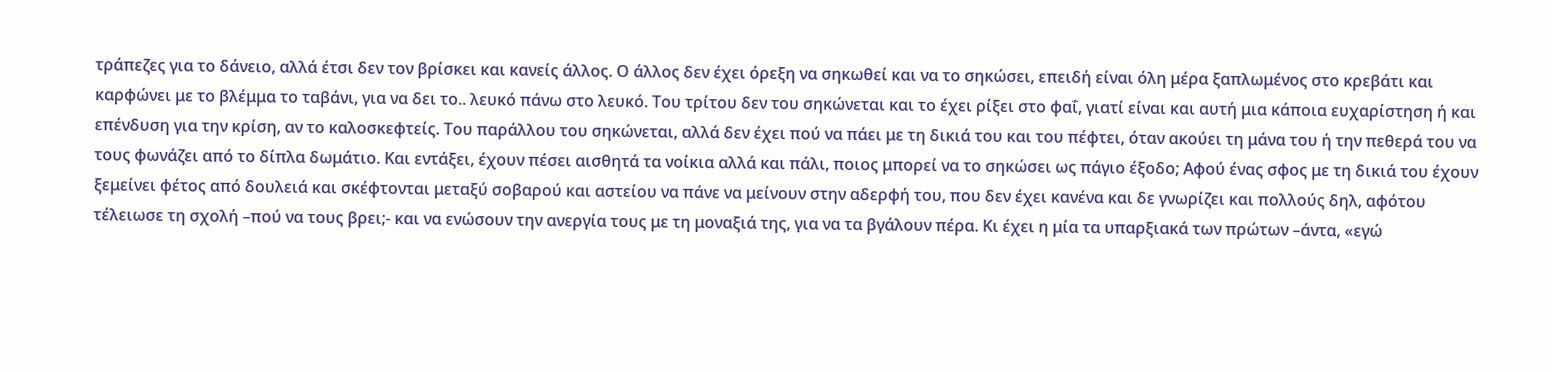τράπεζες για το δάνειο, αλλά έτσι δεν τον βρίσκει και κανείς άλλος. Ο άλλος δεν έχει όρεξη να σηκωθεί και να το σηκώσει, επειδή είναι όλη μέρα ξαπλωμένος στο κρεβάτι και καρφώνει με το βλέμμα το ταβάνι, για να δει το.. λευκό πάνω στο λευκό. Του τρίτου δεν του σηκώνεται και το έχει ρίξει στο φαΐ, γιατί είναι και αυτή μια κάποια ευχαρίστηση ή και επένδυση για την κρίση, αν το καλοσκεφτείς. Του παράλλου του σηκώνεται, αλλά δεν έχει πού να πάει με τη δικιά του και του πέφτει, όταν ακούει τη μάνα του ή την πεθερά του να τους φωνάζει από το δίπλα δωμάτιο. Και εντάξει, έχουν πέσει αισθητά τα νοίκια αλλά και πάλι, ποιος μπορεί να το σηκώσει ως πάγιο έξοδο; Αφού ένας σφος με τη δικιά του έχουν ξεμείνει φέτος από δουλειά και σκέφτονται μεταξύ σοβαρού και αστείου να πάνε να μείνουν στην αδερφή του, που δεν έχει κανένα και δε γνωρίζει και πολλούς δηλ, αφότου τέλειωσε τη σχολή –πού να τους βρει;- και να ενώσουν την ανεργία τους με τη μοναξιά της, για να τα βγάλουν πέρα. Κι έχει η μία τα υπαρξιακά των πρώτων –άντα, «εγώ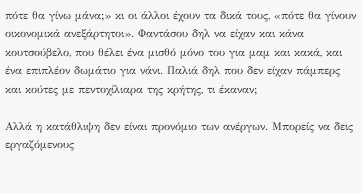πότε θα γίνω μάνα;» κι οι άλλοι έχουν τα δικά τους, «πότε θα γίνουν οικονομικά ανεξάρτητοι». Φαντάσου δηλ να είχαν και κάνα κουτσούβελο, που θέλει ένα μισθό μόνο του για μαμ και κακά, και ένα επιπλέον δωμάτιο για νάνι. Παλιά δηλ που δεν είχαν πάμπερς και κούτες με πεντοχίλιαρα της κρήτης, τι έκαναν;

Αλλά η κατάθλιψη δεν είναι προνόμιο των ανέργων. Μπορείς να δεις εργαζόμενους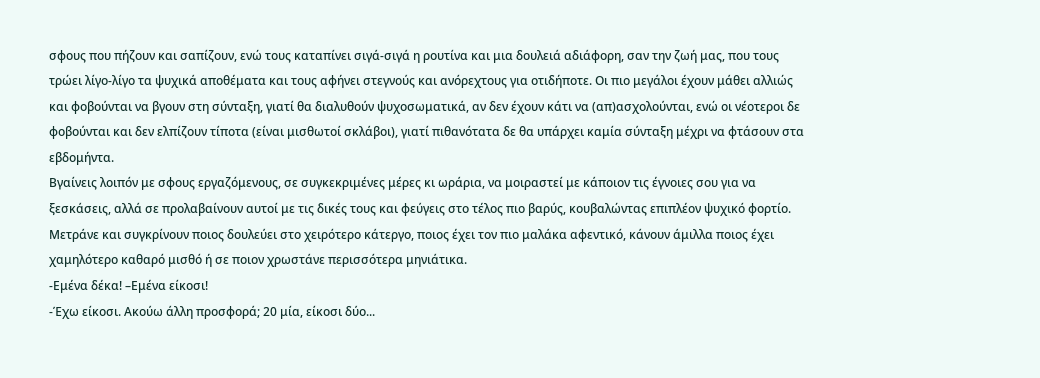σφους που πήζουν και σαπίζουν, ενώ τους καταπίνει σιγά-σιγά η ρουτίνα και μια δουλειά αδιάφορη, σαν την ζωή μας, που τους τρώει λίγο-λίγο τα ψυχικά αποθέματα και τους αφήνει στεγνούς και ανόρεχτους για οτιδήποτε. Οι πιο μεγάλοι έχουν μάθει αλλιώς και φοβούνται να βγουν στη σύνταξη, γιατί θα διαλυθούν ψυχοσωματικά, αν δεν έχουν κάτι να (απ)ασχολούνται, ενώ οι νέοτεροι δε φοβούνται και δεν ελπίζουν τίποτα (είναι μισθωτοί σκλάβοι), γιατί πιθανότατα δε θα υπάρχει καμία σύνταξη μέχρι να φτάσουν στα εβδομήντα.
Βγαίνεις λοιπόν με σφους εργαζόμενους, σε συγκεκριμένες μέρες κι ωράρια, να μοιραστεί με κάποιον τις έγνοιες σου για να ξεσκάσεις, αλλά σε προλαβαίνουν αυτοί με τις δικές τους και φεύγεις στο τέλος πιο βαρύς, κουβαλώντας επιπλέον ψυχικό φορτίο. Μετράνε και συγκρίνουν ποιος δουλεύει στο χειρότερο κάτεργο, ποιος έχει τον πιο μαλάκα αφεντικό, κάνουν άμιλλα ποιος έχει χαμηλότερο καθαρό μισθό ή σε ποιον χρωστάνε περισσότερα μηνιάτικα.
-Εμένα δέκα! –Εμένα είκοσι!
-Έχω είκοσι. Ακούω άλλη προσφορά; 20 μία, είκοσι δύο...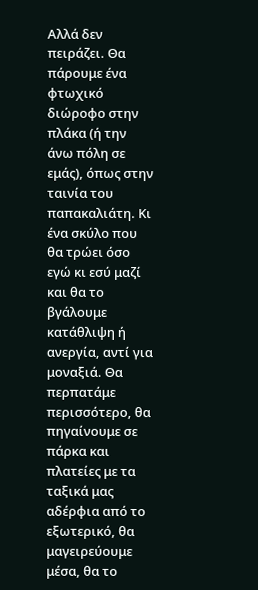Αλλά δεν πειράζει. Θα πάρουμε ένα φτωχικό διώροφο στην πλάκα (ή την άνω πόλη σε εμάς), όπως στην ταινία του παπακαλιάτη. Κι ένα σκύλο που θα τρώει όσο εγώ κι εσύ μαζί και θα το βγάλουμε κατάθλιψη ή ανεργία, αντί για μοναξιά. Θα περπατάμε περισσότερο, θα πηγαίνουμε σε πάρκα και πλατείες με τα ταξικά μας αδέρφια από το εξωτερικό, θα μαγειρεύουμε μέσα, θα το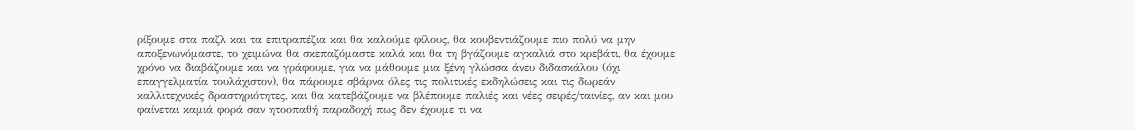ρίξουμε στα παζλ και τα επιτραπέζια και θα καλούμε φίλους, θα κουβεντιάζουμε πιο πολύ να μην αποξενωνόμαστε, το χειμώνα θα σκεπαζόμαστε καλά και θα τη βγάζουμε αγκαλιά στο κρεβάτι, θα έχουμε χρόνο να διαβάζουμε και να γράφουμε, για να μάθουμε μια ξένη γλώσσα άνευ διδασκάλου (όχι επαγγελματία τουλάχιστον), θα πάρουμε σβάρνα όλες τις πολιτικές εκδηλώσεις και τις δωρεάν καλλιτεχνικές δραστηριότητες, και θα κατεβάζουμε να βλέπουμε παλιές και νέες σειρές/ταινίες, αν και μου φαίνεται καμιά φορά σαν ητοοπαθή παραδοχή πως δεν έχουμε τι να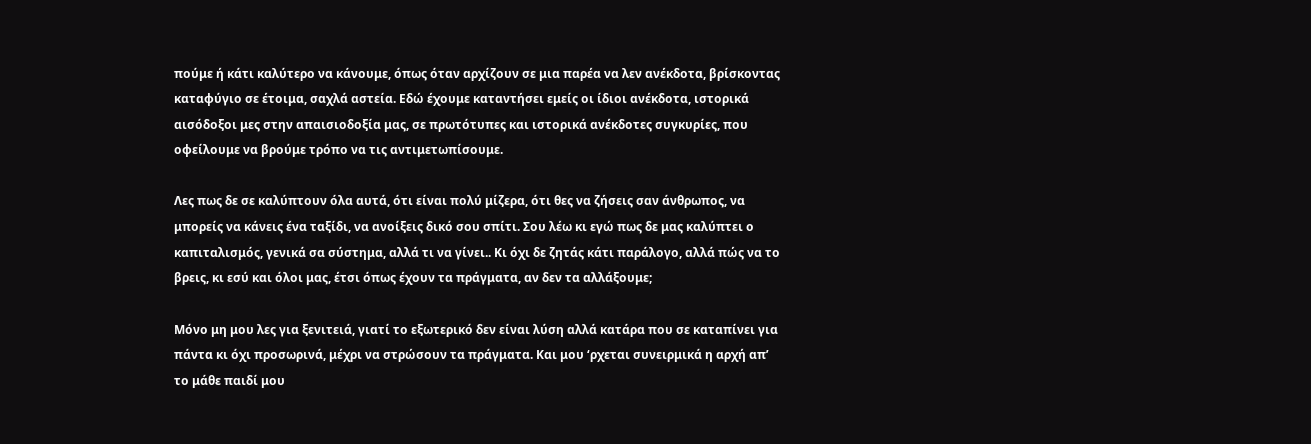πούμε ή κάτι καλύτερο να κάνουμε, όπως όταν αρχίζουν σε μια παρέα να λεν ανέκδοτα, βρίσκοντας καταφύγιο σε έτοιμα, σαχλά αστεία. Εδώ έχουμε καταντήσει εμείς οι ίδιοι ανέκδοτα, ιστορικά αισόδοξοι μες στην απαισιοδοξία μας, σε πρωτότυπες και ιστορικά ανέκδοτες συγκυρίες, που οφείλουμε να βρούμε τρόπο να τις αντιμετωπίσουμε.

Λες πως δε σε καλύπτουν όλα αυτά, ότι είναι πολύ μίζερα, ότι θες να ζήσεις σαν άνθρωπος, να μπορείς να κάνεις ένα ταξίδι, να ανοίξεις δικό σου σπίτι. Σου λέω κι εγώ πως δε μας καλύπτει ο καπιταλισμός, γενικά σα σύστημα, αλλά τι να γίνει.. Κι όχι δε ζητάς κάτι παράλογο, αλλά πώς να το βρεις, κι εσύ και όλοι μας, έτσι όπως έχουν τα πράγματα, αν δεν τα αλλάξουμε;

Μόνο μη μου λες για ξενιτειά, γιατί το εξωτερικό δεν είναι λύση αλλά κατάρα που σε καταπίνει για πάντα κι όχι προσωρινά, μέχρι να στρώσουν τα πράγματα. Και μου ‘ρχεται συνειρμικά η αρχή απ’ το μάθε παιδί μου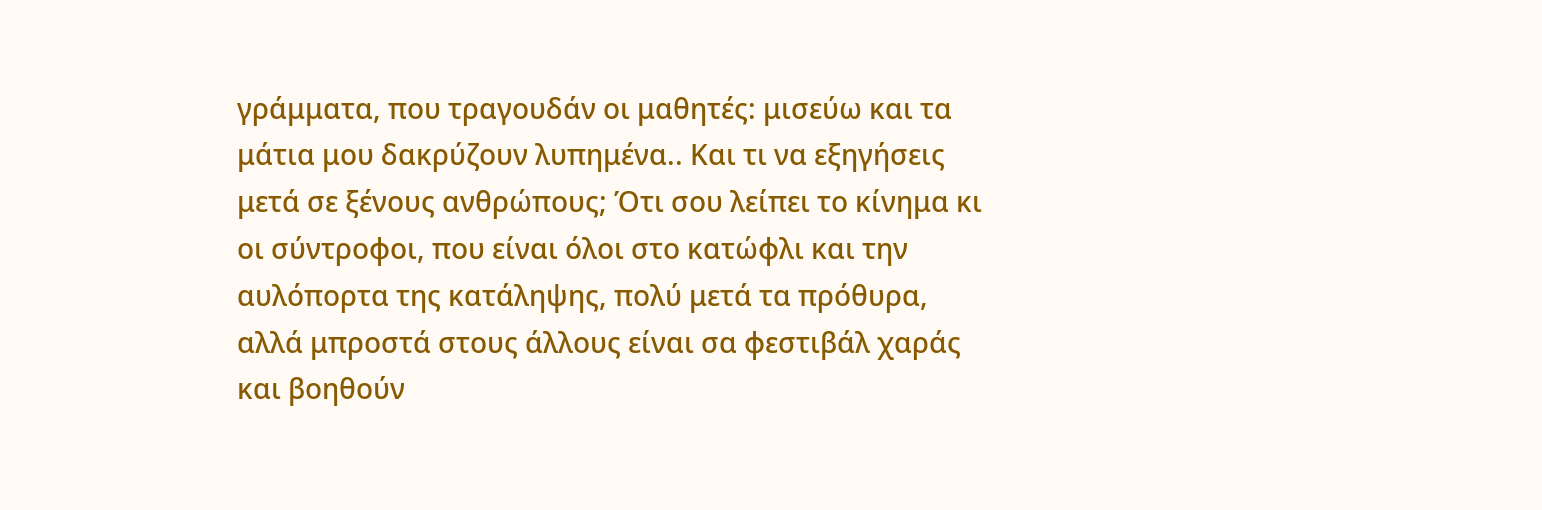γράμματα, που τραγουδάν οι μαθητές: μισεύω και τα μάτια μου δακρύζουν λυπημένα.. Και τι να εξηγήσεις μετά σε ξένους ανθρώπους; Ότι σου λείπει το κίνημα κι οι σύντροφοι, που είναι όλοι στο κατώφλι και την αυλόπορτα της κατάληψης, πολύ μετά τα πρόθυρα, αλλά μπροστά στους άλλους είναι σα φεστιβάλ χαράς και βοηθούν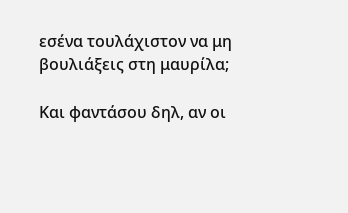εσένα τουλάχιστον να μη βουλιάξεις στη μαυρίλα;

Και φαντάσου δηλ, αν οι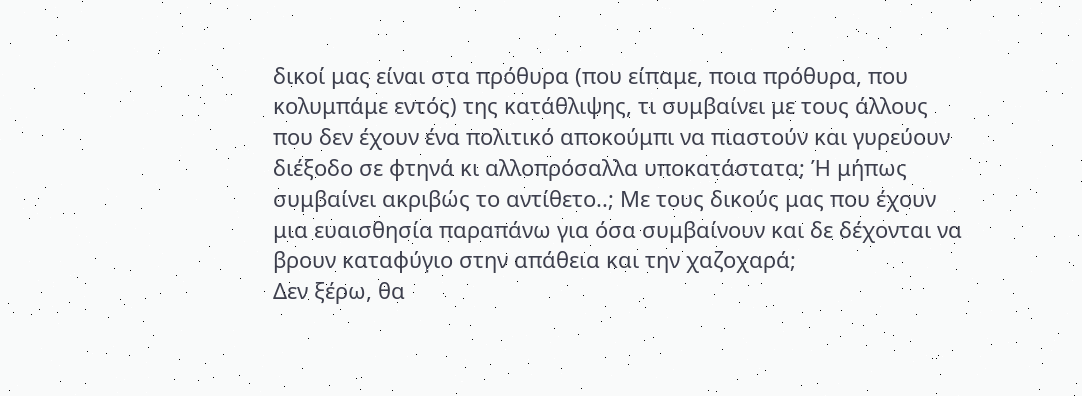δικοί μας είναι στα πρόθυρα (που είπαμε, ποια πρόθυρα, που κολυμπάμε εντός) της κατάθλιψης, τι συμβαίνει με τους άλλους που δεν έχουν ένα πολιτικό αποκούμπι να πιαστούν και γυρεύουν διέξοδο σε φτηνά κι αλλοπρόσαλλα υποκατάστατα; Ή μήπως συμβαίνει ακριβώς το αντίθετο..; Με τους δικούς μας που έχουν μια ευαισθησία παραπάνω για όσα συμβαίνουν και δε δέχονται να βρουν καταφύγιο στην απάθεια και την χαζοχαρά;
Δεν ξέρω, θα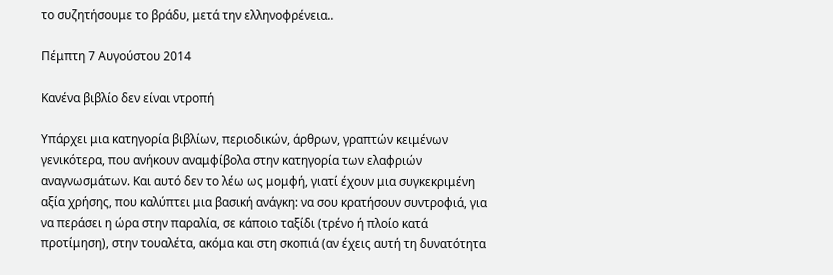το συζητήσουμε το βράδυ, μετά την ελληνοφρένεια..

Πέμπτη 7 Αυγούστου 2014

Κανένα βιβλίο δεν είναι ντροπή

Υπάρχει μια κατηγορία βιβλίων, περιοδικών, άρθρων, γραπτών κειμένων γενικότερα, που ανήκουν αναμφίβολα στην κατηγορία των ελαφριών αναγνωσμάτων. Και αυτό δεν το λέω ως μομφή, γιατί έχουν μια συγκεκριμένη αξία χρήσης, που καλύπτει μια βασική ανάγκη: να σου κρατήσουν συντροφιά, για να περάσει η ώρα στην παραλία, σε κάποιο ταξίδι (τρένο ή πλοίο κατά προτίμηση), στην τουαλέτα, ακόμα και στη σκοπιά (αν έχεις αυτή τη δυνατότητα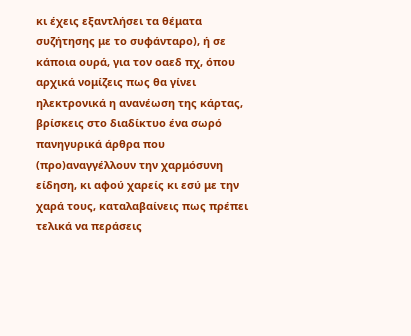κι έχεις εξαντλήσει τα θέματα συζήτησης με το συφάνταρο), ή σε κάποια ουρά, για τον οαεδ πχ, όπου αρχικά νομίζεις πως θα γίνει ηλεκτρονικά η ανανέωση της κάρτας, βρίσκεις στο διαδίκτυο ένα σωρό πανηγυρικά άρθρα που (προ)αναγγέλλουν την χαρμόσυνη είδηση, κι αφού χαρείς κι εσύ με την χαρά τους, καταλαβαίνεις πως πρέπει τελικά να περάσεις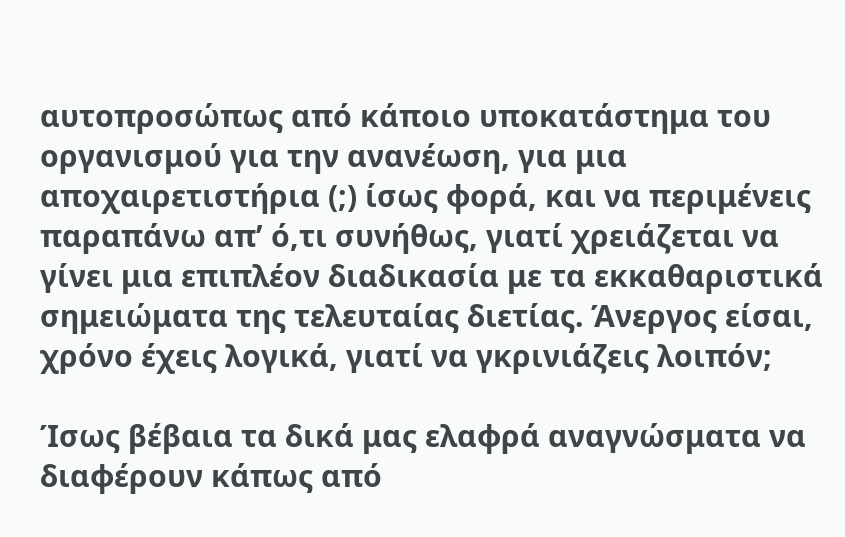αυτοπροσώπως από κάποιο υποκατάστημα του οργανισμού για την ανανέωση, για μια αποχαιρετιστήρια (;) ίσως φορά, και να περιμένεις παραπάνω απ’ ό,τι συνήθως, γιατί χρειάζεται να γίνει μια επιπλέον διαδικασία με τα εκκαθαριστικά σημειώματα της τελευταίας διετίας. Άνεργος είσαι, χρόνο έχεις λογικά, γιατί να γκρινιάζεις λοιπόν;

Ίσως βέβαια τα δικά μας ελαφρά αναγνώσματα να διαφέρουν κάπως από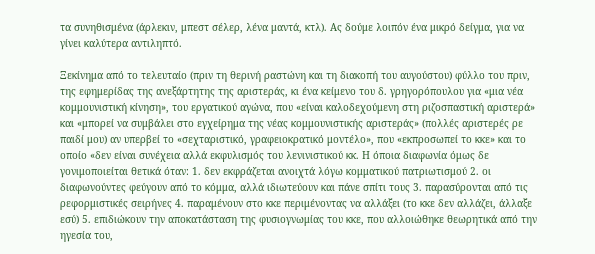τα συνηθισμένα (άρλεκιν, μπεστ σέλερ, λένα μαντά, κτλ). Ας δούμε λοιπόν ένα μικρό δείγμα, για να γίνει καλύτερα αντιληπτό.

Ξεκίνημα από το τελευταίο (πριν τη θερινή ραστώνη και τη διακοπή του αυγούστου) φύλλο του πριν, της εφημερίδας της ανεξάρτητης της αριστεράς, κι ένα κείμενο του δ. γρηγορόπουλου για «μια νέα κομμουνιστική κίνηση», του εργατικού αγώνα, που «είναι καλοδεχούμενη στη ριζοσπαστική αριστερά» και «μπορεί να συμβάλει στο εγχείρημα της νέας κομμουνιστικής αριστεράς» (πολλές αριστερές ρε παιδί μου) αν υπερβεί το «σεχταριστικό, γραφειοκρατικό μοντέλο», που «εκπροσωπεί το κκε» και το οποίο «δεν είναι συνέχεια αλλά εκφυλισμός του λενινιστικού κκ. Η όποια διαφωνία όμως δε γονιμοποιείται θετικά όταν: 1. δεν εκφράζεται ανοιχτά λόγω κομματικού πατριωτισμού 2. οι διαφωνούντες φεύγουν από το κόμμα, αλλά ιδιωτεύουν και πάνε σπίτι τους 3. παρασύρονται από τις ρεφορμιστικές σειρήνες 4. παραμένουν στο κκε περιμένοντας να αλλάξει (το κκε δεν αλλάζει, άλλαξε εσύ) 5. επιδιώκουν την αποκατάσταση της φυσιογνωμίας του κκε, που αλλοιώθηκε θεωρητικά από την ηγεσία του,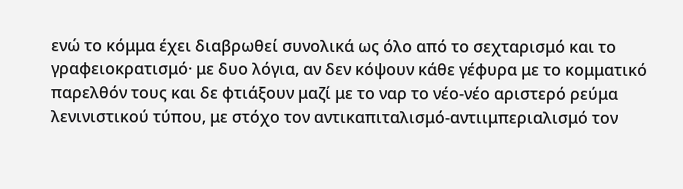ενώ το κόμμα έχει διαβρωθεί συνολικά ως όλο από το σεχταρισμό και το γραφειοκρατισμό· με δυο λόγια, αν δεν κόψουν κάθε γέφυρα με το κομματικό παρελθόν τους και δε φτιάξουν μαζί με το ναρ το νέο-νέο αριστερό ρεύμα λενινιστικού τύπου, με στόχο τον αντικαπιταλισμό-αντιιμπεριαλισμό τον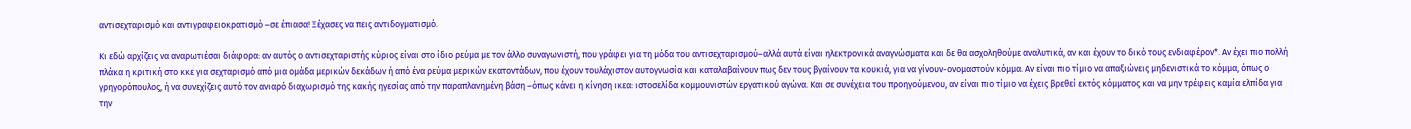αντισεχταρισμό και αντιγραφειοκρατισμό –σε έπιασα! Ξέχασες να πεις αντιδογματισμό.

Κι εδώ αρχίζεις να αναρωτιέσαι διάφορα: αν αυτός ο αντισεχταριστής κύριος είναι στο ίδιο ρεύμα με τον άλλο συναγωνιστή, που γράφει για τη μόδα του αντισεχταρισμού–αλλά αυτά είναι ηλεκτρονικά αναγνώσματα και δε θα ασχοληθούμε αναλυτικά, αν και έχουν το δικό τους ενδιαφέρον*. Αν έχει πιο πολλή πλάκα η κριτική στο κκε για σεχταρισμό από μια ομάδα μερικών δεκάδων ή από ένα ρεύμα μερικών εκατοντάδων, που έχουν τουλάχιστον αυτογνωσία και καταλαβαίνουν πως δεν τους βγαίνουν τα κουκιά, για να γίνουν-ονομαστούν κόμμα. Αν είναι πιο τίμιο να απαξιώνεις μηδενιστικά το κόμμα, όπως ο γρηγορόπουλος, ή να συνεχίζεις αυτό τον ανιαρό διαχωρισμό της κακής ηγεσίας από την παραπλανημένη βάση –όπως κάνει η κίνηση ικεα: ιστοσελίδα κομμουνιστών εργατικού αγώνα. Και σε συνέχεια του προηγούμενου, αν είναι πιο τίμιο να έχεις βρεθεί εκτός κόμματος και να μην τρέφεις καμία ελπίδα για την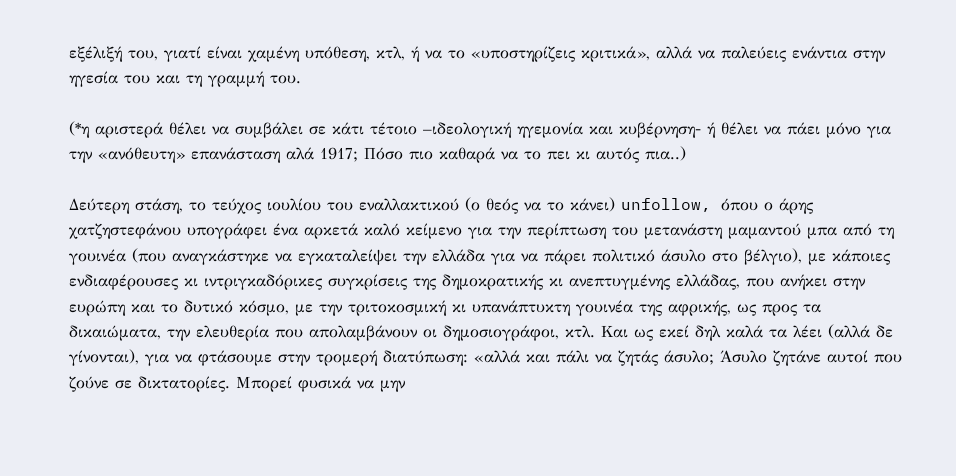εξέλιξή του, γιατί είναι χαμένη υπόθεση, κτλ, ή να το «υποστηρίζεις κριτικά», αλλά να παλεύεις ενάντια στην ηγεσία του και τη γραμμή του.

(*η αριστερά θέλει να συμβάλει σε κάτι τέτοιο –ιδεολογική ηγεμονία και κυβέρνηση- ή θέλει να πάει μόνο για την «ανόθευτη» επανάσταση αλά 1917; Πόσο πιο καθαρά να το πει κι αυτός πια..)

Δεύτερη στάση, το τεύχος ιουλίου του εναλλακτικού (ο θεός να το κάνει) unfollow, όπου ο άρης χατζηστεφάνου υπογράφει ένα αρκετά καλό κείμενο για την περίπτωση του μετανάστη μαμαντού μπα από τη γουινέα (που αναγκάστηκε να εγκαταλείψει την ελλάδα για να πάρει πολιτικό άσυλο στο βέλγιο), με κάποιες ενδιαφέρουσες κι ιντριγκαδόρικες συγκρίσεις της δημοκρατικής κι ανεπτυγμένης ελλάδας, που ανήκει στην ευρώπη και το δυτικό κόσμο, με την τριτοκοσμική κι υπανάπτυκτη γουινέα της αφρικής, ως προς τα δικαιώματα, την ελευθερία που απολαμβάνουν οι δημοσιογράφοι, κτλ. Και ως εκεί δηλ καλά τα λέει (αλλά δε γίνονται), για να φτάσουμε στην τρομερή διατύπωση: «αλλά και πάλι να ζητάς άσυλο; Άσυλο ζητάνε αυτοί που ζούνε σε δικτατορίες. Μπορεί φυσικά να μην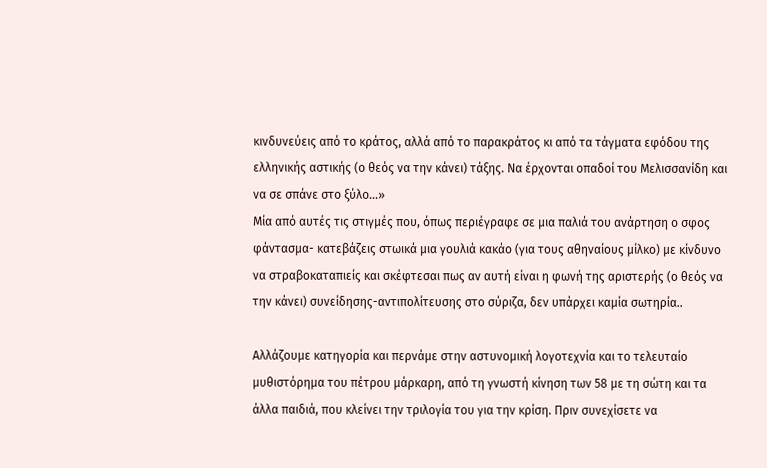κινδυνεύεις από το κράτος, αλλά από το παρακράτος κι από τα τάγματα εφόδου της ελληνικής αστικής (ο θεός να την κάνει) τάξης. Να έρχονται οπαδοί του Μελισσανίδη και να σε σπάνε στο ξύλο…»
Μία από αυτές τις στιγμές που, όπως περιέγραφε σε μια παλιά του ανάρτηση ο σφος φάντασμα- κατεβάζεις στωικά μια γουλιά κακάο (για τους αθηναίους μίλκο) με κίνδυνο να στραβοκαταπιείς και σκέφτεσαι πως αν αυτή είναι η φωνή της αριστερής (ο θεός να την κάνει) συνείδησης-αντιπολίτευσης στο σύριζα, δεν υπάρχει καμία σωτηρία..

Αλλάζουμε κατηγορία και περνάμε στην αστυνομική λογοτεχνία και το τελευταίο μυθιστόρημα του πέτρου μάρκαρη, από τη γνωστή κίνηση των 58 με τη σώτη και τα άλλα παιδιά, που κλείνει την τριλογία του για την κρίση. Πριν συνεχίσετε να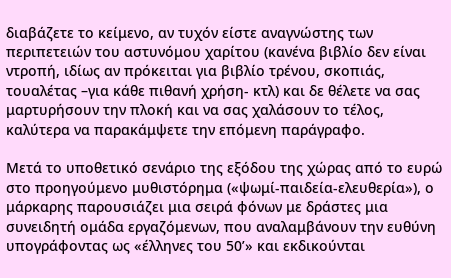διαβάζετε το κείμενο, αν τυχόν είστε αναγνώστης των περιπετειών του αστυνόμου χαρίτου (κανένα βιβλίο δεν είναι ντροπή, ιδίως αν πρόκειται για βιβλίο τρένου, σκοπιάς, τουαλέτας –για κάθε πιθανή χρήση- κτλ) και δε θέλετε να σας μαρτυρήσουν την πλοκή και να σας χαλάσουν το τέλος, καλύτερα να παρακάμψετε την επόμενη παράγραφο.

Μετά το υποθετικό σενάριο της εξόδου της χώρας από το ευρώ στο προηγούμενο μυθιστόρημα («ψωμί-παιδεία-ελευθερία»), ο μάρκαρης παρουσιάζει μια σειρά φόνων με δράστες μια συνειδητή ομάδα εργαζόμενων, που αναλαμβάνουν την ευθύνη υπογράφοντας ως «έλληνες του 50’» και εκδικούνται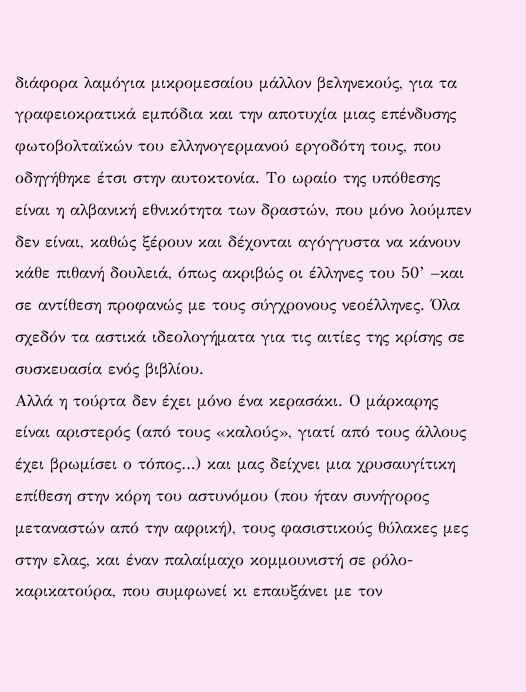διάφορα λαμόγια μικρομεσαίου μάλλον βεληνεκούς, για τα γραφειοκρατικά εμπόδια και την αποτυχία μιας επένδυσης φωτοβολταϊκών του ελληνογερμανού εργοδότη τους, που οδηγήθηκε έτσι στην αυτοκτονία. Το ωραίο της υπόθεσης είναι η αλβανική εθνικότητα των δραστών, που μόνο λούμπεν δεν είναι, καθώς ξέρουν και δέχονται αγόγγυστα να κάνουν κάθε πιθανή δουλειά, όπως ακριβώς οι έλληνες του 50’ –και σε αντίθεση προφανώς με τους σύγχρονους νεοέλληνες. Όλα σχεδόν τα αστικά ιδεολογήματα για τις αιτίες της κρίσης σε συσκευασία ενός βιβλίου.
Αλλά η τούρτα δεν έχει μόνο ένα κερασάκι. Ο μάρκαρης είναι αριστερός (από τους «καλούς», γιατί από τους άλλους έχει βρωμίσει ο τόπος…) και μας δείχνει μια χρυσαυγίτικη επίθεση στην κόρη του αστυνόμου (που ήταν συνήγορος μεταναστών από την αφρική), τους φασιστικούς θύλακες μες στην ελας, και έναν παλαίμαχο κομμουνιστή σε ρόλο-καρικατούρα, που συμφωνεί κι επαυξάνει με τον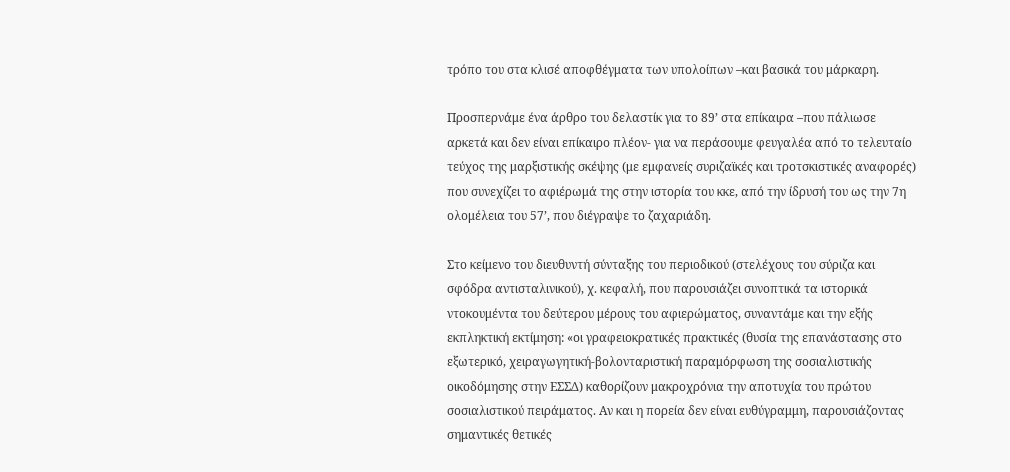τρόπο του στα κλισέ αποφθέγματα των υπολοίπων –και βασικά του μάρκαρη.

Προσπερνάμε ένα άρθρο του δελαστίκ για το 89’ στα επίκαιρα –που πάλιωσε αρκετά και δεν είναι επίκαιρο πλέον- για να περάσουμε φευγαλέα από το τελευταίο τεύχος της μαρξιστικής σκέψης (με εμφανείς συριζαϊκές και τροτσκιστικές αναφορές) που συνεχίζει το αφιέρωμά της στην ιστορία του κκε, από την ίδρυσή του ως την 7η ολομέλεια του 57’, που διέγραψε το ζαχαριάδη.

Στο κείμενο του διευθυντή σύνταξης του περιοδικού (στελέχους του σύριζα και σφόδρα αντισταλινικού), χ. κεφαλή, που παρουσιάζει συνοπτικά τα ιστορικά ντοκουμέντα του δεύτερου μέρους του αφιερώματος, συναντάμε και την εξής εκπληκτική εκτίμηση: «οι γραφειοκρατικές πρακτικές (θυσία της επανάστασης στο εξωτερικό, χειραγωγητική-βολονταριστική παραμόρφωση της σοσιαλιστικής οικοδόμησης στην ΕΣΣΔ) καθορίζουν μακροχρόνια την αποτυχία του πρώτου σοσιαλιστικού πειράματος. Αν και η πορεία δεν είναι ευθύγραμμη, παρουσιάζοντας σημαντικές θετικές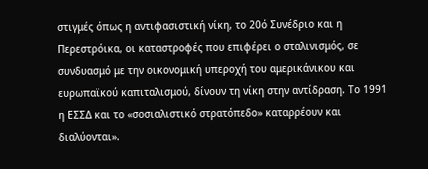στιγμές όπως η αντιφασιστική νίκη, το 20ό Συνέδριο και η Περεστρόικα, οι καταστροφές που επιφέρει ο σταλινισμός, σε συνδυασμό με την οικονομική υπεροχή του αμερικάνικου και ευρωπαϊκού καπιταλισμού, δίνουν τη νίκη στην αντίδραση. Το 1991 η ΕΣΣΔ και το «σοσιαλιστικό στρατόπεδο» καταρρέουν και διαλύονται».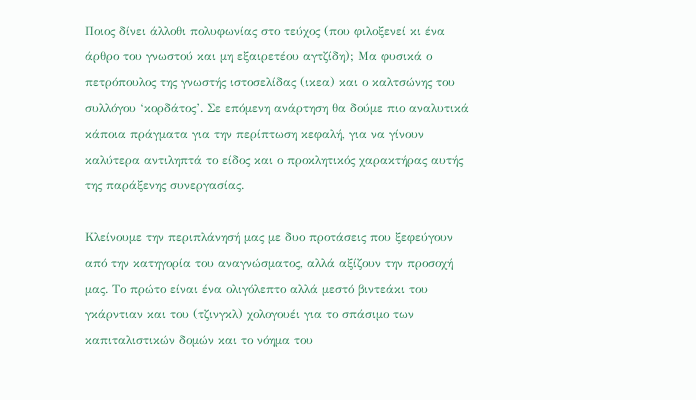Ποιος δίνει άλλοθι πολυφωνίας στο τεύχος (που φιλοξενεί κι ένα άρθρο του γνωστού και μη εξαιρετέου αγτζίδη); Μα φυσικά ο πετρόπουλος της γνωστής ιστοσελίδας (ικεα) και ο καλτσώνης του συλλόγου ‘κορδάτος’. Σε επόμενη ανάρτηση θα δούμε πιο αναλυτικά κάποια πράγματα για την περίπτωση κεφαλή, για να γίνουν καλύτερα αντιληπτά το είδος και ο προκλητικός χαρακτήρας αυτής της παράξενης συνεργασίας.

Κλείνουμε την περιπλάνησή μας με δυο προτάσεις που ξεφεύγουν από την κατηγορία του αναγνώσματος, αλλά αξίζουν την προσοχή μας. Το πρώτο είναι ένα ολιγόλεπτο αλλά μεστό βιντεάκι του γκάρντιαν και του (τζινγκλ) χολογουέι για το σπάσιμο των καπιταλιστικών δομών και το νόημα του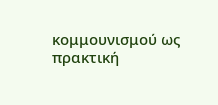κομμουνισμού ως πρακτική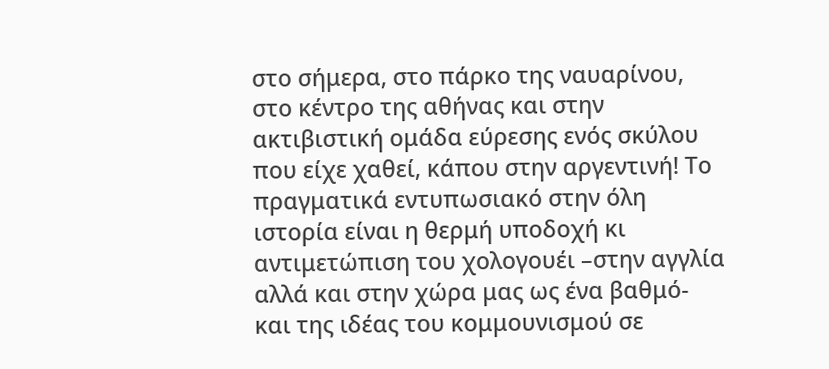στο σήμερα, στο πάρκο της ναυαρίνου, στο κέντρο της αθήνας και στην ακτιβιστική ομάδα εύρεσης ενός σκύλου που είχε χαθεί, κάπου στην αργεντινή! Το πραγματικά εντυπωσιακό στην όλη ιστορία είναι η θερμή υποδοχή κι αντιμετώπιση του χολογουέι –στην αγγλία αλλά και στην χώρα μας ως ένα βαθμό- και της ιδέας του κομμουνισμού σε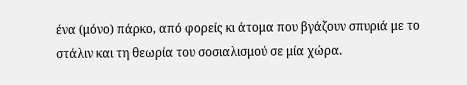ένα (μόνο) πάρκο, από φορείς κι άτομα που βγάζουν σπυριά με το στάλιν και τη θεωρία του σοσιαλισμού σε μία χώρα.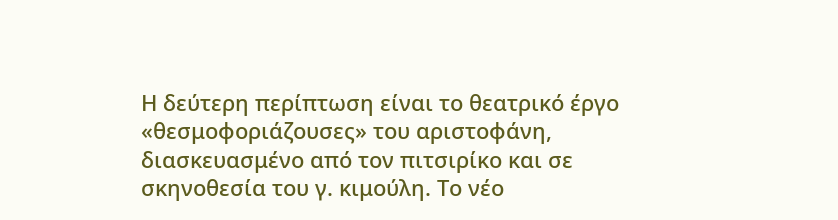Η δεύτερη περίπτωση είναι το θεατρικό έργο «θεσμοφοριάζουσες» του αριστοφάνη, διασκευασμένο από τον πιτσιρίκο και σε σκηνοθεσία του γ. κιμούλη. Το νέο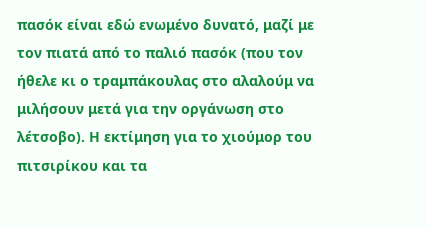πασόκ είναι εδώ ενωμένο δυνατό, μαζί με τον πιατά από το παλιό πασόκ (που τον ήθελε κι ο τραμπάκουλας στο αλαλούμ να μιλήσουν μετά για την οργάνωση στο λέτσοβο). Η εκτίμηση για το χιούμορ του πιτσιρίκου και τα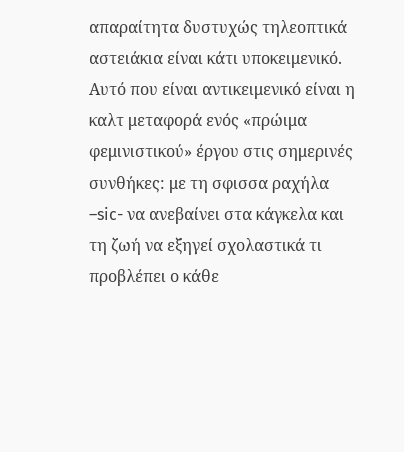απαραίτητα δυστυχώς τηλεοπτικά αστειάκια είναι κάτι υποκειμενικό. Αυτό που είναι αντικειμενικό είναι η καλτ μεταφορά ενός «πρώιμα φεμινιστικού» έργου στις σημερινές συνθήκες: με τη σφισσα ραχήλα –sic- να ανεβαίνει στα κάγκελα και τη ζωή να εξηγεί σχολαστικά τι προβλέπει ο κάθε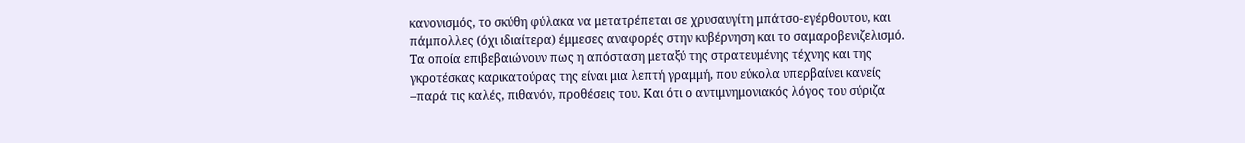κανονισμός, το σκύθη φύλακα να μετατρέπεται σε χρυσαυγίτη μπάτσο-εγέρθουτου, και πάμπολλες (όχι ιδιαίτερα) έμμεσες αναφορές στην κυβέρνηση και το σαμαροβενιζελισμό. Τα οποία επιβεβαιώνουν πως η απόσταση μεταξύ της στρατευμένης τέχνης και της γκροτέσκας καρικατούρας της είναι μια λεπτή γραμμή, που εύκολα υπερβαίνει κανείς –παρά τις καλές, πιθανόν, προθέσεις του. Και ότι ο αντιμνημονιακός λόγος του σύριζα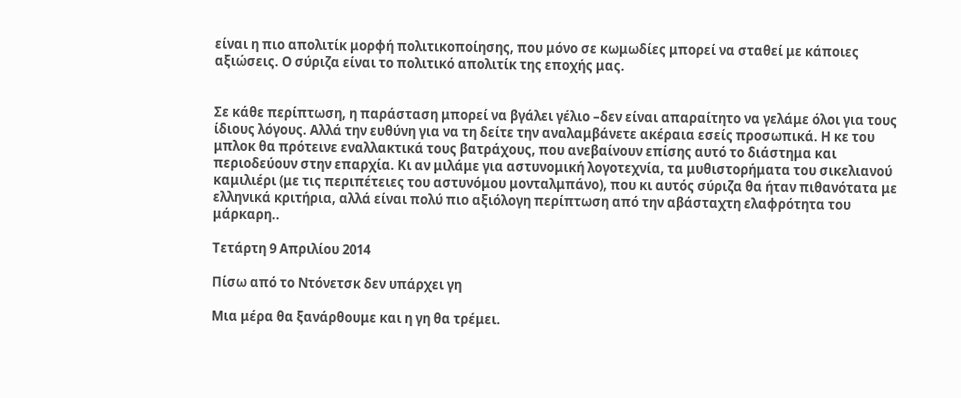είναι η πιο απολιτίκ μορφή πολιτικοποίησης, που μόνο σε κωμωδίες μπορεί να σταθεί με κάποιες αξιώσεις. Ο σύριζα είναι το πολιτικό απολιτίκ της εποχής μας.


Σε κάθε περίπτωση, η παράσταση μπορεί να βγάλει γέλιο –δεν είναι απαραίτητο να γελάμε όλοι για τους ίδιους λόγους. Αλλά την ευθύνη για να τη δείτε την αναλαμβάνετε ακέραια εσείς προσωπικά. Η κε του μπλοκ θα πρότεινε εναλλακτικά τους βατράχους, που ανεβαίνουν επίσης αυτό το διάστημα και περιοδεύουν στην επαρχία. Κι αν μιλάμε για αστυνομική λογοτεχνία, τα μυθιστορήματα του σικελιανού καμιλιέρι (με τις περιπέτειες του αστυνόμου μονταλμπάνο), που κι αυτός σύριζα θα ήταν πιθανότατα με ελληνικά κριτήρια, αλλά είναι πολύ πιο αξιόλογη περίπτωση από την αβάσταχτη ελαφρότητα του μάρκαρη..

Τετάρτη 9 Απριλίου 2014

Πίσω από το Ντόνετσκ δεν υπάρχει γη

Μια μέρα θα ξανάρθουμε και η γη θα τρέμει.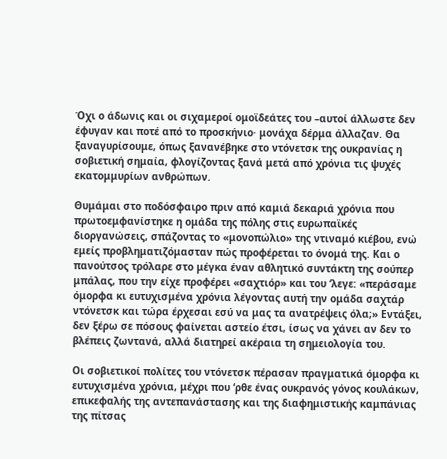Όχι ο άδωνις και οι σιχαμεροί ομοϊδεάτες του –αυτοί άλλωστε δεν έφυγαν και ποτέ από το προσκήνιο· μονάχα δέρμα άλλαζαν. Θα ξαναγυρίσουμε, όπως ξανανέβηκε στο ντόνετσκ της ουκρανίας η σοβιετική σημαία, φλογίζοντας ξανά μετά από χρόνια τις ψυχές εκατομμυρίων ανθρώπων.

Θυμάμαι στο ποδόσφαιρο πριν από καμιά δεκαριά χρόνια που πρωτοεμφανίστηκε η ομάδα της πόλης στις ευρωπαϊκές διοργανώσεις, σπάζοντας το «μονοπώλιο» της ντιναμό κιέβου, ενώ εμείς προβληματιζόμασταν πώς προφέρεται το όνομά της. Και ο πανούτσος τρόλαρε στο μέγκα έναν αθλητικό συντάκτη της σούπερ μπάλας, που την είχε προφέρει «σαχτιόρ» και του ‘λεγε: «περάσαμε όμορφα κι ευτυχισμένα χρόνια λέγοντας αυτή την ομάδα σαχτάρ ντόνετσκ και τώρα έρχεσαι εσύ να μας τα ανατρέψεις όλα;» Εντάξει, δεν ξέρω σε πόσους φαίνεται αστείο έτσι, ίσως να χάνει αν δεν το βλέπεις ζωντανά, αλλά διατηρεί ακέραια τη σημειολογία του.

Οι σοβιετικοί πολίτες του ντόνετσκ πέρασαν πραγματικά όμορφα κι ευτυχισμένα χρόνια, μέχρι που ‘ρθε ένας ουκρανός γόνος κουλάκων, επικεφαλής της αντεπανάστασης και της διαφημιστικής καμπάνιας της πίτσας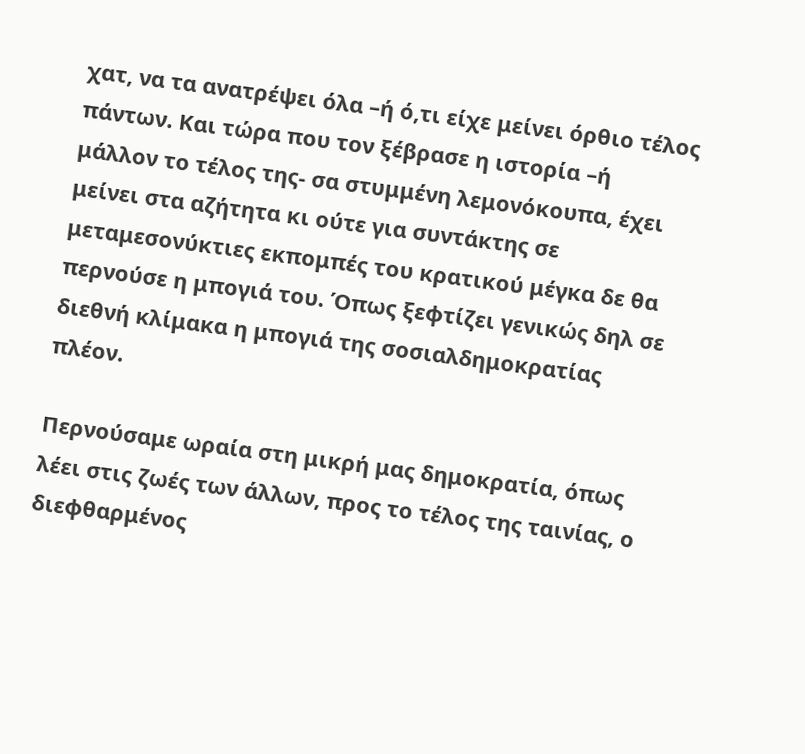χατ, να τα ανατρέψει όλα –ή ό,τι είχε μείνει όρθιο τέλος πάντων. Και τώρα που τον ξέβρασε η ιστορία –ή μάλλον το τέλος της- σα στυμμένη λεμονόκουπα, έχει μείνει στα αζήτητα κι ούτε για συντάκτης σε μεταμεσονύκτιες εκπομπές του κρατικού μέγκα δε θα περνούσε η μπογιά του. Όπως ξεφτίζει γενικώς δηλ σε διεθνή κλίμακα η μπογιά της σοσιαλδημοκρατίας πλέον.

Περνούσαμε ωραία στη μικρή μας δημοκρατία, όπως λέει στις ζωές των άλλων, προς το τέλος της ταινίας, ο διεφθαρμένος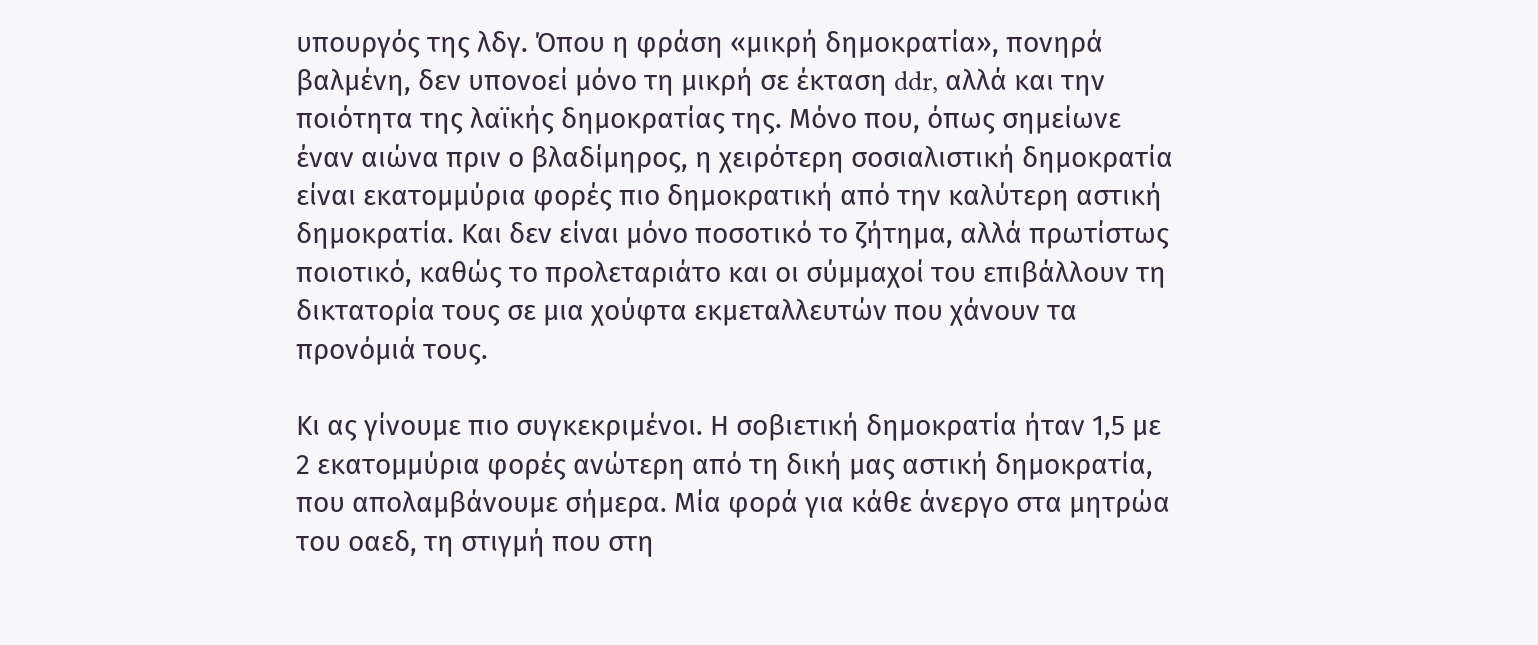υπουργός της λδγ. Όπου η φράση «μικρή δημοκρατία», πονηρά βαλμένη, δεν υπονοεί μόνο τη μικρή σε έκταση ddr, αλλά και την ποιότητα της λαϊκής δημοκρατίας της. Μόνο που, όπως σημείωνε έναν αιώνα πριν ο βλαδίμηρος, η χειρότερη σοσιαλιστική δημοκρατία είναι εκατομμύρια φορές πιο δημοκρατική από την καλύτερη αστική δημοκρατία. Και δεν είναι μόνο ποσοτικό το ζήτημα, αλλά πρωτίστως ποιοτικό, καθώς το προλεταριάτο και οι σύμμαχοί του επιβάλλουν τη δικτατορία τους σε μια χούφτα εκμεταλλευτών που χάνουν τα προνόμιά τους.

Κι ας γίνουμε πιο συγκεκριμένοι. Η σοβιετική δημοκρατία ήταν 1,5 με 2 εκατομμύρια φορές ανώτερη από τη δική μας αστική δημοκρατία, που απολαμβάνουμε σήμερα. Μία φορά για κάθε άνεργο στα μητρώα του οαεδ, τη στιγμή που στη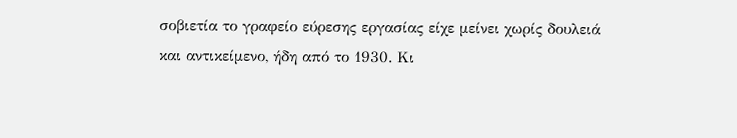σοβιετία το γραφείο εύρεσης εργασίας είχε μείνει χωρίς δουλειά και αντικείμενο, ήδη από το 1930. Κι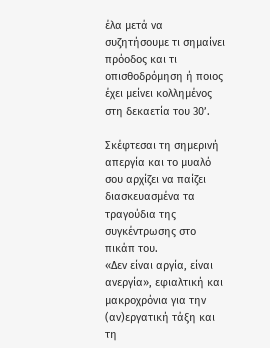έλα μετά να συζητήσουμε τι σημαίνει πρόοδος και τι οπισθοδρόμηση ή ποιος έχει μείνει κολλημένος στη δεκαετία του 30’.

Σκέφτεσαι τη σημερινή απεργία και το μυαλό σου αρχίζει να παίζει διασκευασμένα τα τραγούδια της συγκέντρωσης στο πικάπ του.
«Δεν είναι αργία, είναι ανεργία», εφιαλτική και μακροχρόνια για την (αν)εργατική τάξη και τη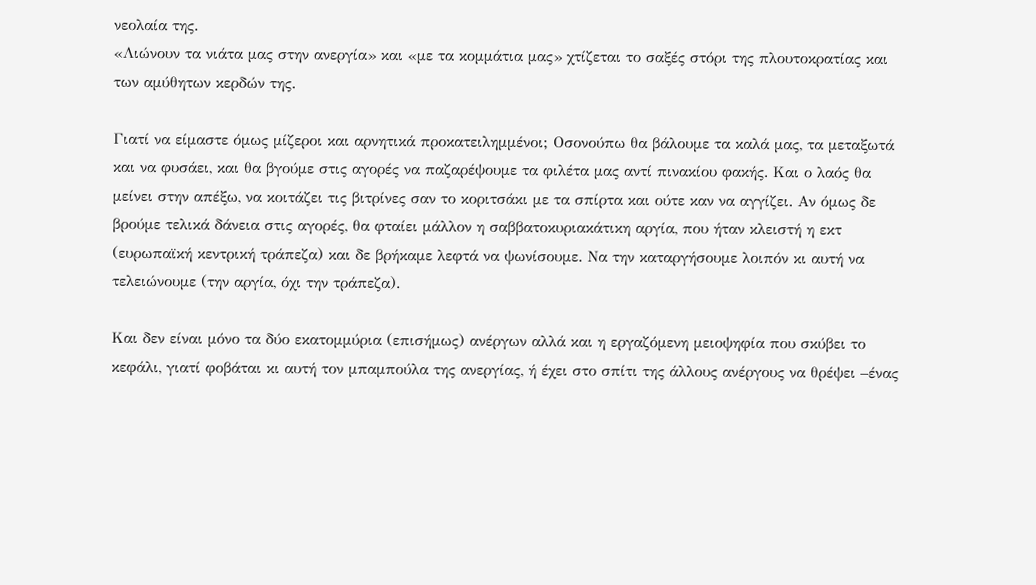νεολαία της.
«Λιώνουν τα νιάτα μας στην ανεργία» και «με τα κομμάτια μας» χτίζεται το σαξές στόρι της πλουτοκρατίας και των αμύθητων κερδών της.

Γιατί να είμαστε όμως μίζεροι και αρνητικά προκατειλημμένοι; Οσονούπω θα βάλουμε τα καλά μας, τα μεταξωτά και να φυσάει, και θα βγούμε στις αγορές να παζαρέψουμε τα φιλέτα μας αντί πινακίου φακής. Και ο λαός θα μείνει στην απέξω, να κοιτάζει τις βιτρίνες σαν το κοριτσάκι με τα σπίρτα και ούτε καν να αγγίζει. Αν όμως δε βρούμε τελικά δάνεια στις αγορές, θα φταίει μάλλον η σαββατοκυριακάτικη αργία, που ήταν κλειστή η εκτ (ευρωπαϊκή κεντρική τράπεζα) και δε βρήκαμε λεφτά να ψωνίσουμε. Να την καταργήσουμε λοιπόν κι αυτή να τελειώνουμε (την αργία, όχι την τράπεζα).

Και δεν είναι μόνο τα δύο εκατομμύρια (επισήμως) ανέργων αλλά και η εργαζόμενη μειοψηφία που σκύβει το κεφάλι, γιατί φοβάται κι αυτή τον μπαμπούλα της ανεργίας, ή έχει στο σπίτι της άλλους ανέργους να θρέψει –ένας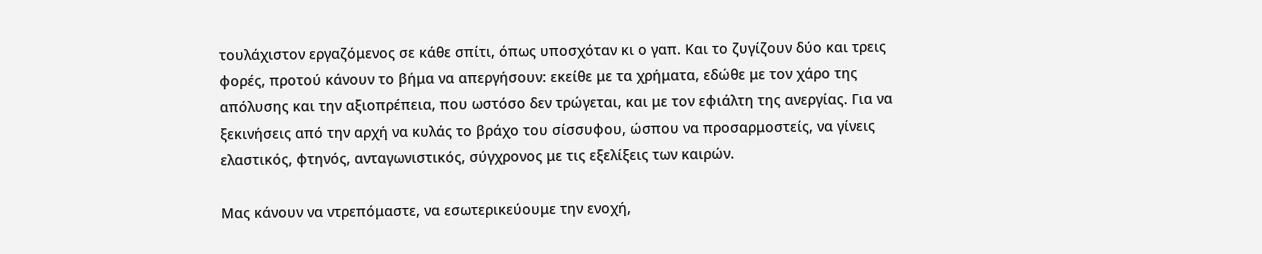τουλάχιστον εργαζόμενος σε κάθε σπίτι, όπως υποσχόταν κι ο γαπ. Και το ζυγίζουν δύο και τρεις φορές, προτού κάνουν το βήμα να απεργήσουν: εκείθε με τα χρήματα, εδώθε με τον χάρο της απόλυσης και την αξιοπρέπεια, που ωστόσο δεν τρώγεται, και με τον εφιάλτη της ανεργίας. Για να ξεκινήσεις από την αρχή να κυλάς το βράχο του σίσσυφου, ώσπου να προσαρμοστείς, να γίνεις ελαστικός, φτηνός, ανταγωνιστικός, σύγχρονος με τις εξελίξεις των καιρών.

Μας κάνουν να ντρεπόμαστε, να εσωτερικεύουμε την ενοχή,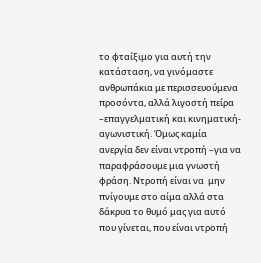το φταίξιμο για αυτή την κατάσταση, να γινόμαστε ανθρωπάκια με περισσευούμενα προσόντα, αλλά λιγοστή πείρα –επαγγελματική και κινηματική-αγωνιστική. Όμως καμία ανεργία δεν είναι ντροπή –για να παραφράσουμε μια γνωστή φράση. Ντροπή είναι να  μην πνίγουμε στο αίμα αλλά στα δάκρυα το θυμό μας για αυτό που γίνεται, που είναι ντροπή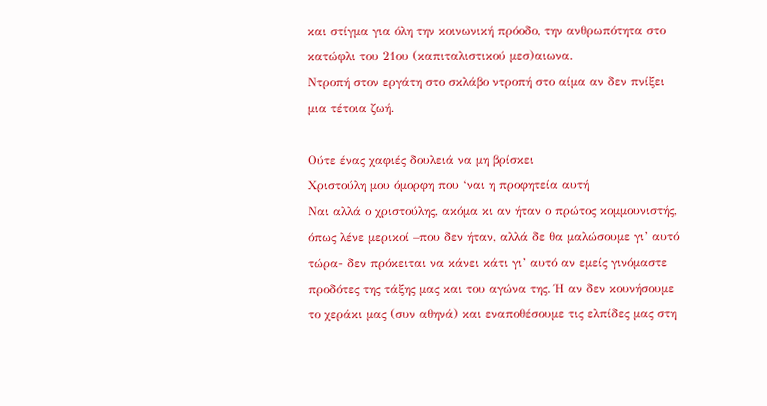και στίγμα για όλη την κοινωνική πρόοδο, την ανθρωπότητα στο κατώφλι του 21ου (καπιταλιστικού μεσ)αιωνα.
Ντροπή στον εργάτη στο σκλάβο ντροπή στο αίμα αν δεν πνίξει μια τέτοια ζωή.

Ούτε ένας χαφιές δουλειά να μη βρίσκει
Χριστούλη μου όμορφη που ‘ναι η προφητεία αυτή
Ναι αλλά ο χριστούλης, ακόμα κι αν ήταν ο πρώτος κομμουνιστής, όπως λένε μερικοί –που δεν ήταν, αλλά δε θα μαλώσουμε γι’ αυτό τώρα- δεν πρόκειται να κάνει κάτι γι’ αυτό αν εμείς γινόμαστε προδότες της τάξης μας και του αγώνα της. Ή αν δεν κουνήσουμε το χεράκι μας (συν αθηνά) και εναποθέσουμε τις ελπίδες μας στη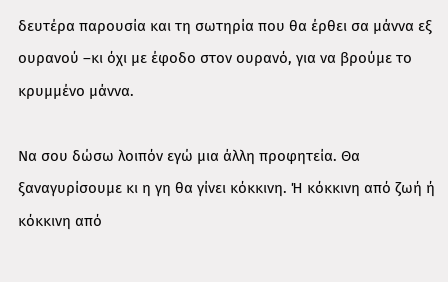δευτέρα παρουσία και τη σωτηρία που θα έρθει σα μάννα εξ ουρανού –κι όχι με έφοδο στον ουρανό, για να βρούμε το κρυμμένο μάννα.

Να σου δώσω λοιπόν εγώ μια άλλη προφητεία. Θα ξαναγυρίσουμε κι η γη θα γίνει κόκκινη. Ή κόκκινη από ζωή ή κόκκινη από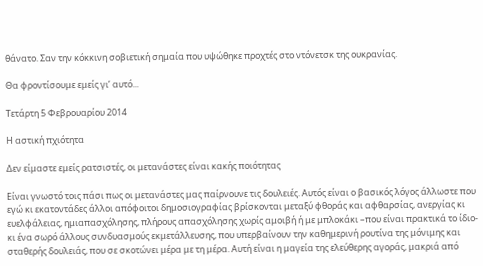θάνατο. Σαν την κόκκινη σοβιετική σημαία που υψώθηκε προχτές στο ντόνετσκ της ουκρανίας.

Θα φροντίσουμε εμείς γι’ αυτό...

Τετάρτη 5 Φεβρουαρίου 2014

Η αστική πχιότητα

Δεν είμαστε εμείς ρατσιστές, οι μετανάστες είναι κακής ποιότητας

Είναι γνωστό τοις πάσι πως οι μετανάστες μας παίρνουνε τις δουλειές. Αυτός είναι ο βασικός λόγος άλλωστε που εγώ κι εκατοντάδες άλλοι απόφοιτοι δημοσιογραφίας βρίσκονται μεταξύ φθοράς και αφθαρσίας, ανεργίας κι ευελφάλειας, ημιαπασχόλησης, πλήρους απασχόλησης χωρίς αμοιβή ή με μπλοκάκι –που είναι πρακτικά το ίδιο- κι ένα σωρό άλλους συνδυασμούς εκμετάλλευσης, που υπερβαίνουν την καθημερινή ρουτίνα της μόνιμης και σταθερής δουλειάς, που σε σκοτώνει μέρα με τη μέρα. Αυτή είναι η μαγεία της ελεύθερης αγοράς, μακριά από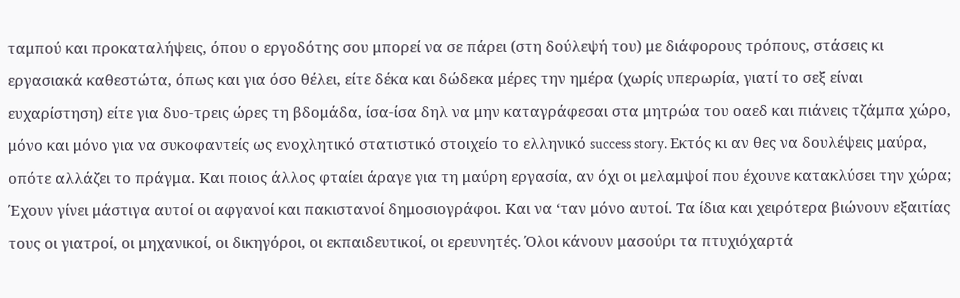ταμπού και προκαταλήψεις, όπου ο εργοδότης σου μπορεί να σε πάρει (στη δούλεψή του) με διάφορους τρόπους, στάσεις κι εργασιακά καθεστώτα, όπως και για όσο θέλει, είτε δέκα και δώδεκα μέρες την ημέρα (χωρίς υπερωρία, γιατί το σεξ είναι ευχαρίστηση) είτε για δυο-τρεις ώρες τη βδομάδα, ίσα-ίσα δηλ να μην καταγράφεσαι στα μητρώα του οαεδ και πιάνεις τζάμπα χώρο, μόνο και μόνο για να συκοφαντείς ως ενοχλητικό στατιστικό στοιχείο το ελληνικό success story. Εκτός κι αν θες να δουλέψεις μαύρα, οπότε αλλάζει το πράγμα. Και ποιος άλλος φταίει άραγε για τη μαύρη εργασία, αν όχι οι μελαμψοί που έχουνε κατακλύσει την χώρα; Έχουν γίνει μάστιγα αυτοί οι αφγανοί και πακιστανοί δημοσιογράφοι. Και να ‘ταν μόνο αυτοί. Τα ίδια και χειρότερα βιώνουν εξαιτίας τους οι γιατροί, οι μηχανικοί, οι δικηγόροι, οι εκπαιδευτικοί, οι ερευνητές. Όλοι κάνουν μασούρι τα πτυχιόχαρτά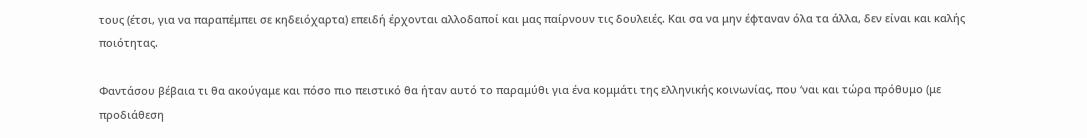τους (έτσι, για να παραπέμπει σε κηδειόχαρτα) επειδή έρχονται αλλοδαποί και μας παίρνουν τις δουλειές. Και σα να μην έφταναν όλα τα άλλα, δεν είναι και καλής ποιότητας.

Φαντάσου βέβαια τι θα ακούγαμε και πόσο πιο πειστικό θα ήταν αυτό το παραμύθι για ένα κομμάτι της ελληνικής κοινωνίας, που ‘ναι και τώρα πρόθυμο (με προδιάθεση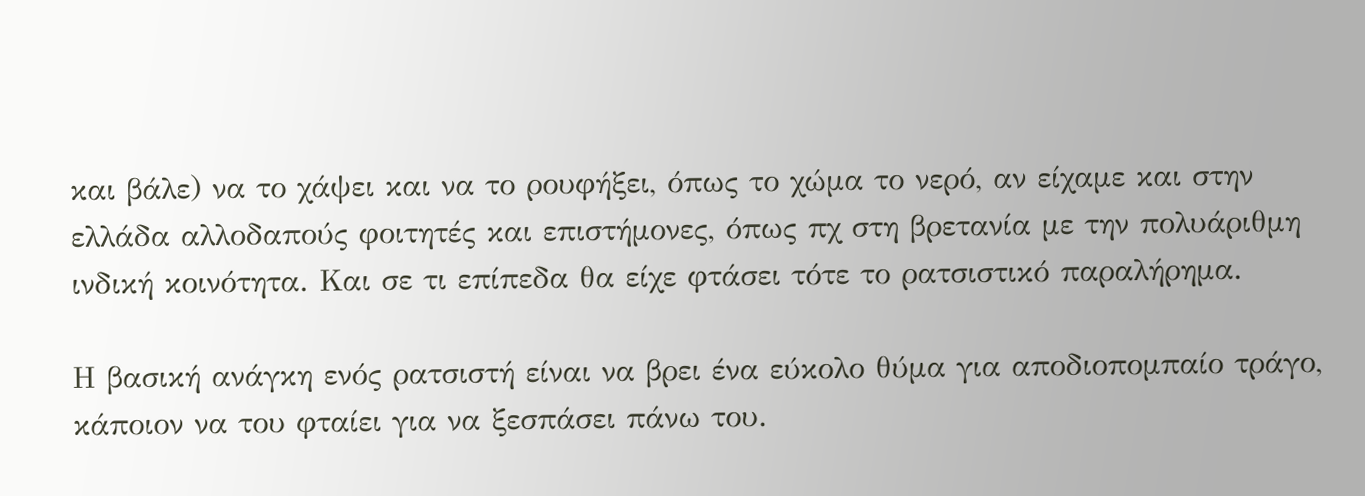και βάλε) να το χάψει και να το ρουφήξει, όπως το χώμα το νερό, αν είχαμε και στην ελλάδα αλλοδαπούς φοιτητές και επιστήμονες, όπως πχ στη βρετανία με την πολυάριθμη ινδική κοινότητα. Και σε τι επίπεδα θα είχε φτάσει τότε το ρατσιστικό παραλήρημα.

Η βασική ανάγκη ενός ρατσιστή είναι να βρει ένα εύκολο θύμα για αποδιοπομπαίο τράγο, κάποιον να του φταίει για να ξεσπάσει πάνω του.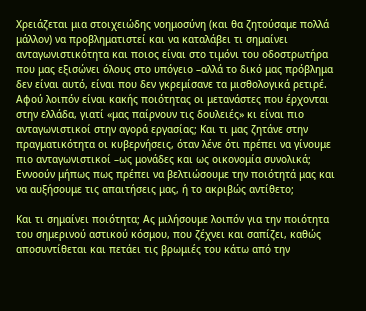Χρειάζεται μια στοιχειώδης νοημοσύνη (και θα ζητούσαμε πολλά μάλλον) να προβληματιστεί και να καταλάβει τι σημαίνει ανταγωνιστικότητα και ποιος είναι στο τιμόνι του οδοστρωτήρα που μας εξισώνει όλους στο υπόγειο –αλλά το δικό μας πρόβλημα δεν είναι αυτό, είναι που δεν γκρεμίσανε τα μισθολογικά ρετιρέ. Αφού λοιπόν είναι κακής ποιότητας οι μετανάστες που έρχονται στην ελλάδα, γιατί «μας παίρνουν τις δουλειές» κι είναι πιο ανταγωνιστικοί στην αγορά εργασίας; Και τι μας ζητάνε στην πραγματικότητα οι κυβερνήσεις, όταν λένε ότι πρέπει να γίνουμε πιο ανταγωνιστικοί –ως μονάδες και ως οικονομία συνολικά; Εννοούν μήπως πως πρέπει να βελτιώσουμε την ποιότητά μας και να αυξήσουμε τις απαιτήσεις μας, ή το ακριβώς αντίθετο;

Και τι σημαίνει ποιότητα; Ας μιλήσουμε λοιπόν για την ποιότητα του σημερινού αστικού κόσμου, που ζέχνει και σαπίζει, καθώς αποσυντίθεται και πετάει τις βρωμιές του κάτω από την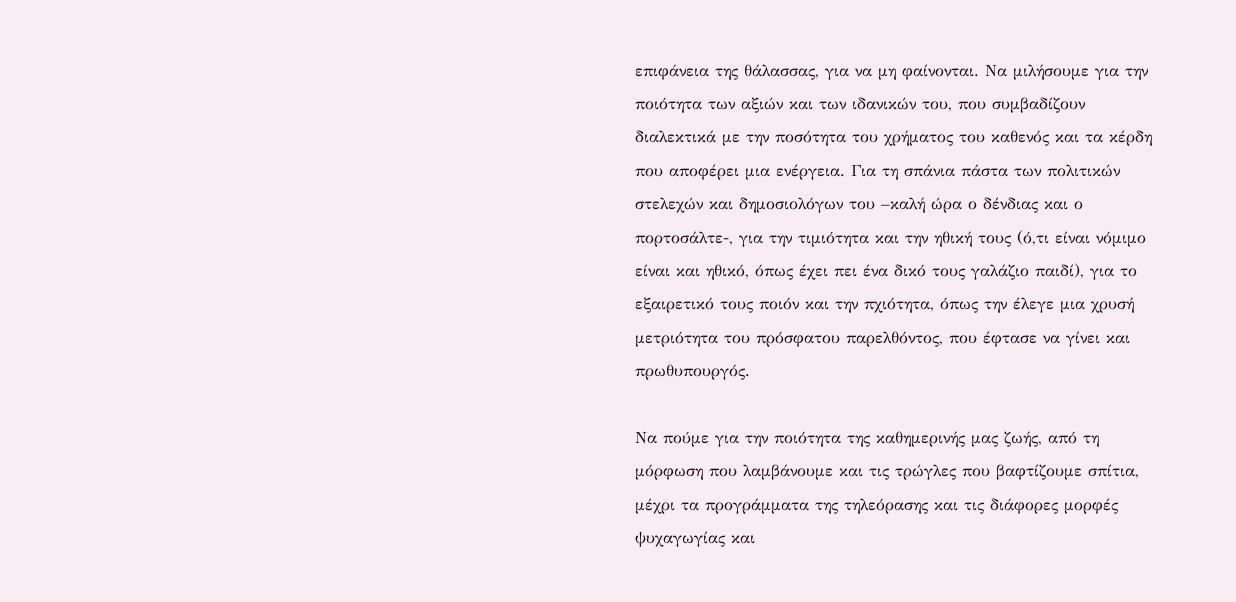επιφάνεια της θάλασσας, για να μη φαίνονται. Να μιλήσουμε για την ποιότητα των αξιών και των ιδανικών του, που συμβαδίζουν διαλεκτικά με την ποσότητα του χρήματος του καθενός και τα κέρδη που αποφέρει μια ενέργεια. Για τη σπάνια πάστα των πολιτικών στελεχών και δημοσιολόγων του –καλή ώρα ο δένδιας και ο πορτοσάλτε-, για την τιμιότητα και την ηθική τους (ό,τι είναι νόμιμο είναι και ηθικό, όπως έχει πει ένα δικό τους γαλάζιο παιδί), για το εξαιρετικό τους ποιόν και την πχιότητα, όπως την έλεγε μια χρυσή μετριότητα του πρόσφατου παρελθόντος, που έφτασε να γίνει και πρωθυπουργός.

Να πούμε για την ποιότητα της καθημερινής μας ζωής, από τη μόρφωση που λαμβάνουμε και τις τρώγλες που βαφτίζουμε σπίτια, μέχρι τα προγράμματα της τηλεόρασης και τις διάφορες μορφές ψυχαγωγίας και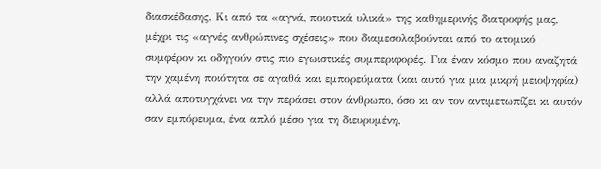διασκέδασης. Κι από τα «αγνά, ποιοτικά υλικά» της καθημερινής διατροφής μας, μέχρι τις «αγνές ανθρώπινες σχέσεις» που διαμεσολαβούνται από το ατομικό συμφέρον κι οδηγούν στις πιο εγωιστικές συμπεριφορές. Για έναν κόσμο που αναζητά την χαμένη ποιότητα σε αγαθά και εμπορεύματα (και αυτό για μια μικρή μειοψηφία) αλλά αποτυγχάνει να την περάσει στον άνθρωπο, όσο κι αν τον αντιμετωπίζει κι αυτόν σαν εμπόρευμα, ένα απλό μέσο για τη διευρυμένη,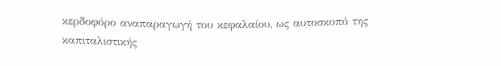κερδοφόρο αναπαραγωγή του κεφαλαίου, ως αυτοσκοπό της καπιταλιστικής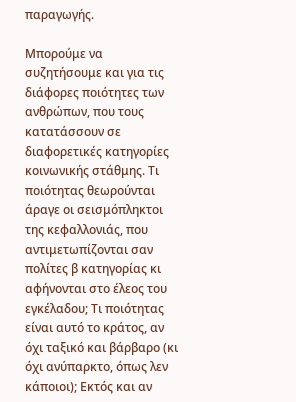παραγωγής.

Μπορούμε να συζητήσουμε και για τις διάφορες ποιότητες των ανθρώπων, που τους κατατάσσουν σε διαφορετικές κατηγορίες κοινωνικής στάθμης. Τι ποιότητας θεωρούνται άραγε οι σεισμόπληκτοι της κεφαλλονιάς, που αντιμετωπίζονται σαν πολίτες β κατηγορίας κι αφήνονται στο έλεος του εγκέλαδου; Τι ποιότητας είναι αυτό το κράτος, αν όχι ταξικό και βάρβαρο (κι όχι ανύπαρκτο, όπως λεν κάποιοι); Εκτός και αν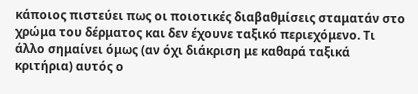κάποιος πιστεύει πως οι ποιοτικές διαβαθμίσεις σταματάν στο χρώμα του δέρματος και δεν έχουνε ταξικό περιεχόμενο. Τι άλλο σημαίνει όμως (αν όχι διάκριση με καθαρά ταξικά κριτήρια) αυτός ο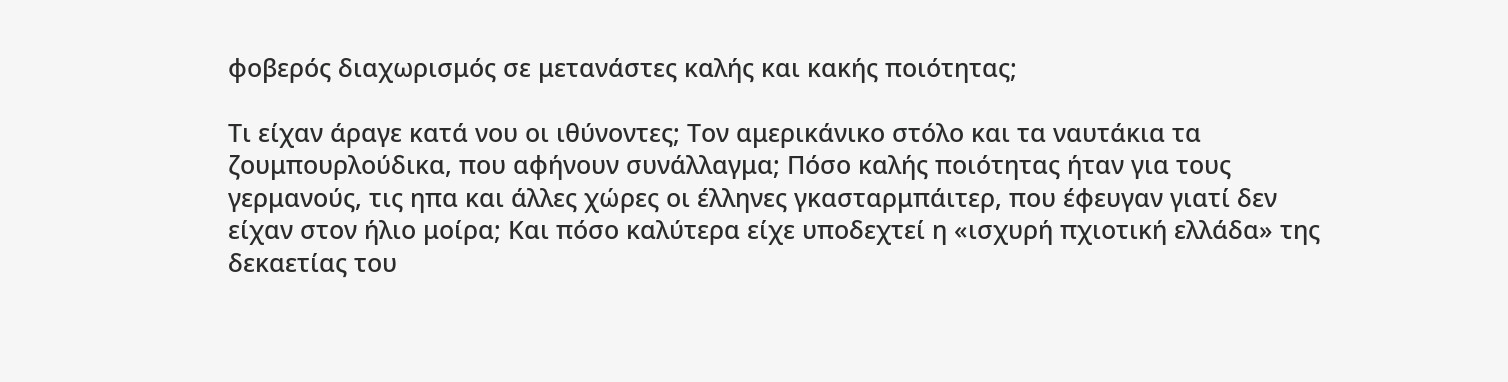φοβερός διαχωρισμός σε μετανάστες καλής και κακής ποιότητας;

Τι είχαν άραγε κατά νου οι ιθύνοντες; Τον αμερικάνικο στόλο και τα ναυτάκια τα ζουμπουρλούδικα, που αφήνουν συνάλλαγμα; Πόσο καλής ποιότητας ήταν για τους γερμανούς, τις ηπα και άλλες χώρες οι έλληνες γκασταρμπάιτερ, που έφευγαν γιατί δεν είχαν στον ήλιο μοίρα; Και πόσο καλύτερα είχε υποδεχτεί η «ισχυρή πχιοτική ελλάδα» της δεκαετίας του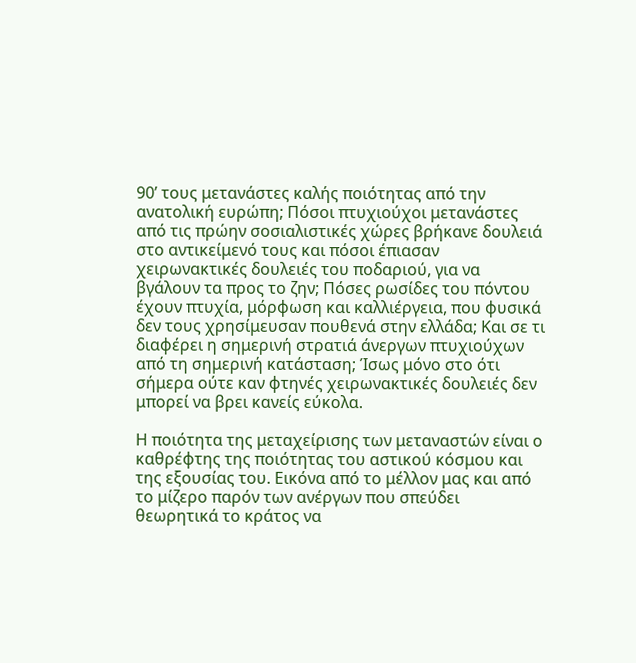90’ τους μετανάστες καλής ποιότητας από την ανατολική ευρώπη; Πόσοι πτυχιούχοι μετανάστες από τις πρώην σοσιαλιστικές χώρες βρήκανε δουλειά στο αντικείμενό τους και πόσοι έπιασαν χειρωνακτικές δουλειές του ποδαριού, για να βγάλουν τα προς το ζην; Πόσες ρωσίδες του πόντου έχουν πτυχία, μόρφωση και καλλιέργεια, που φυσικά δεν τους χρησίμευσαν πουθενά στην ελλάδα; Και σε τι διαφέρει η σημερινή στρατιά άνεργων πτυχιούχων από τη σημερινή κατάσταση; Ίσως μόνο στο ότι σήμερα ούτε καν φτηνές χειρωνακτικές δουλειές δεν μπορεί να βρει κανείς εύκολα.

Η ποιότητα της μεταχείρισης των μεταναστών είναι ο καθρέφτης της ποιότητας του αστικού κόσμου και της εξουσίας του. Εικόνα από το μέλλον μας και από το μίζερο παρόν των ανέργων που σπεύδει θεωρητικά το κράτος να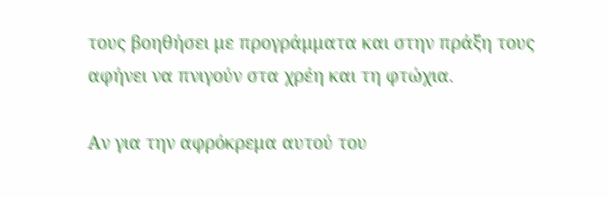τους βοηθήσει με προγράμματα και στην πράξη τους αφήνει να πνιγούν στα χρέη και τη φτώχια.

Αν για την αφρόκρεμα αυτού του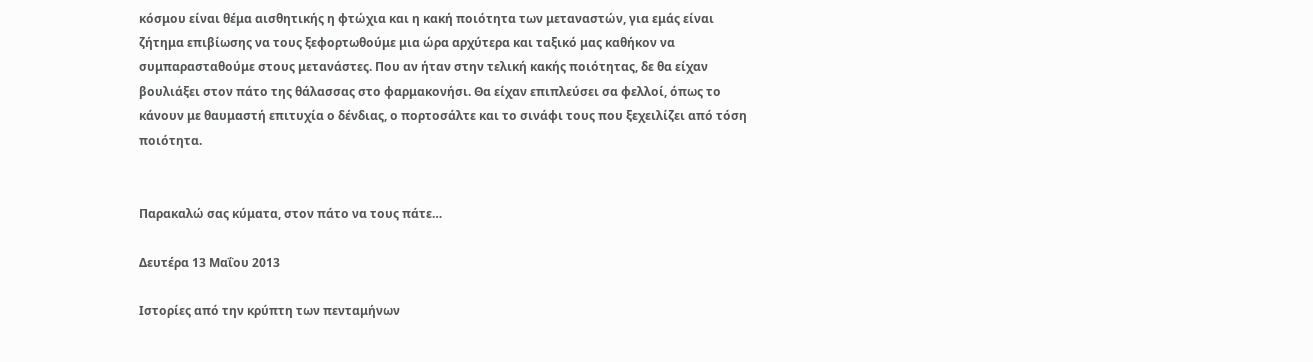κόσμου είναι θέμα αισθητικής η φτώχια και η κακή ποιότητα των μεταναστών, για εμάς είναι ζήτημα επιβίωσης να τους ξεφορτωθούμε μια ώρα αρχύτερα και ταξικό μας καθήκον να συμπαρασταθούμε στους μετανάστες. Που αν ήταν στην τελική κακής ποιότητας, δε θα είχαν βουλιάξει στον πάτο της θάλασσας στο φαρμακονήσι. Θα είχαν επιπλεύσει σα φελλοί, όπως το κάνουν με θαυμαστή επιτυχία ο δένδιας, ο πορτοσάλτε και το σινάφι τους που ξεχειλίζει από τόση ποιότητα.


Παρακαλώ σας κύματα, στον πάτο να τους πάτε…

Δευτέρα 13 Μαΐου 2013

Ιστορίες από την κρύπτη των πενταμήνων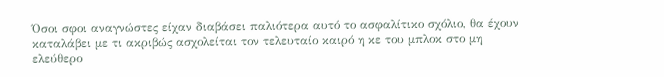Όσοι σφοι αναγνώστες είχαν διαβάσει παλιότερα αυτό το ασφαλίτικο σχόλιο, θα έχουν καταλάβει με τι ακριβώς ασχολείται τον τελευταίο καιρό η κε του μπλοκ στο μη ελεύθερο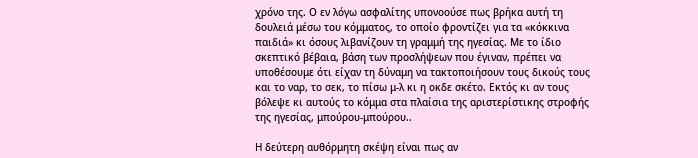χρόνο της. Ο εν λόγω ασφαλίτης υπονοούσε πως βρήκα αυτή τη δουλειά μέσω του κόμματος, το οποίο φροντίζει για τα «κόκκινα παιδιά» κι όσους λιβανίζουν τη γραμμή της ηγεσίας. Με το ίδιο σκεπτικό βέβαια, βάση των προσλήψεων που έγιναν, πρέπει να υποθέσουμε ότι είχαν τη δύναμη να τακτοποιήσουν τους δικούς τους και το ναρ, το σεκ, το πίσω μ-λ κι η οκδε σκέτο. Εκτός κι αν τους βόλεψε κι αυτούς το κόμμα στα πλαίσια της αριστερίστικης στροφής της ηγεσίας, μπούρου-μπούρου..

Η δεύτερη αυθόρμητη σκέψη είναι πως αν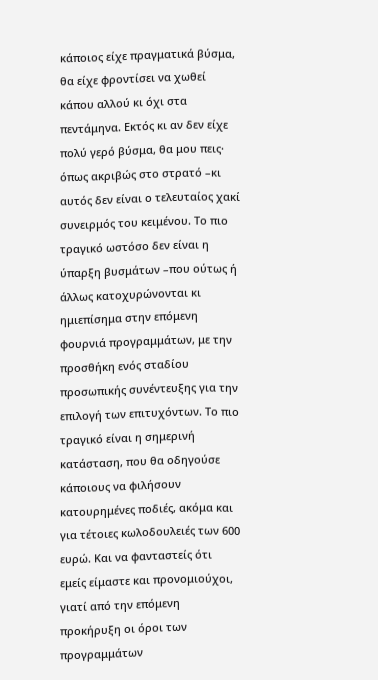κάποιος είχε πραγματικά βύσμα, θα είχε φροντίσει να χωθεί κάπου αλλού κι όχι στα πεντάμηνα. Εκτός κι αν δεν είχε πολύ γερό βύσμα, θα μου πεις· όπως ακριβώς στο στρατό –κι αυτός δεν είναι ο τελευταίος χακί συνειρμός του κειμένου. Το πιο τραγικό ωστόσο δεν είναι η ύπαρξη βυσμάτων –που ούτως ή άλλως κατοχυρώνονται κι ημιεπίσημα στην επόμενη φουρνιά προγραμμάτων, με την προσθήκη ενός σταδίου προσωπικής συνέντευξης για την επιλογή των επιτυχόντων. Το πιο τραγικό είναι η σημερινή κατάσταση, που θα οδηγούσε κάποιους να φιλήσουν κατουρημένες ποδιές, ακόμα και για τέτοιες κωλοδουλειές των 600 ευρώ. Και να φανταστείς ότι εμείς είμαστε και προνομιούχοι, γιατί από την επόμενη προκήρυξη οι όροι των προγραμμάτων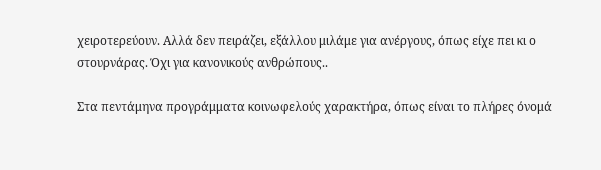χειροτερεύουν. Αλλά δεν πειράζει, εξάλλου μιλάμε για ανέργους, όπως είχε πει κι ο στουρνάρας. Όχι για κανονικούς ανθρώπους..

Στα πεντάμηνα προγράμματα κοινωφελούς χαρακτήρα, όπως είναι το πλήρες όνομά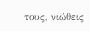τους, νιώθεις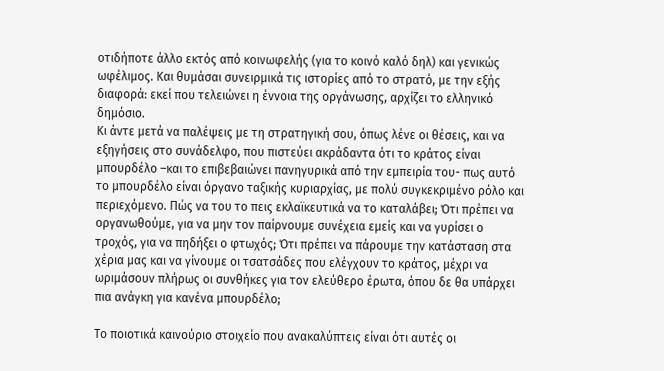οτιδήποτε άλλο εκτός από κοινωφελής (για το κοινό καλό δηλ) και γενικώς ωφέλιμος. Και θυμάσαι συνειρμικά τις ιστορίες από το στρατό, με την εξής διαφορά: εκεί που τελειώνει η έννοια της οργάνωσης, αρχίζει το ελληνικό δημόσιο.
Κι άντε μετά να παλέψεις με τη στρατηγική σου, όπως λένε οι θέσεις, και να εξηγήσεις στο συνάδελφο, που πιστεύει ακράδαντα ότι το κράτος είναι μπουρδέλο –και το επιβεβαιώνει πανηγυρικά από την εμπειρία του- πως αυτό το μπουρδέλο είναι όργανο ταξικής κυριαρχίας, με πολύ συγκεκριμένο ρόλο και περιεχόμενο. Πώς να του το πεις εκλαϊκευτικά να το καταλάβει; Ότι πρέπει να οργανωθούμε, για να μην τον παίρνουμε συνέχεια εμείς και να γυρίσει ο τροχός, για να πηδήξει ο φτωχός; Ότι πρέπει να πάρουμε την κατάσταση στα χέρια μας και να γίνουμε οι τσατσάδες που ελέγχουν το κράτος, μέχρι να ωριμάσουν πλήρως οι συνθήκες για τον ελεύθερο έρωτα, όπου δε θα υπάρχει πια ανάγκη για κανένα μπουρδέλο;

Το ποιοτικά καινούριο στοιχείο που ανακαλύπτεις είναι ότι αυτές οι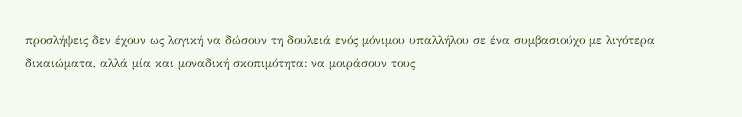προσλήψεις δεν έχουν ως λογική να δώσουν τη δουλειά ενός μόνιμου υπαλλήλου σε ένα συμβασιούχο με λιγότερα δικαιώματα, αλλά μία και μοναδική σκοπιμότητα: να μοιράσουν τους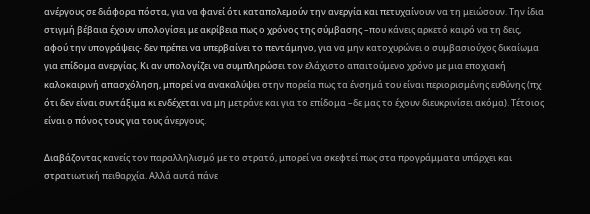ανέργους σε διάφορα πόστα, για να φανεί ότι καταπολεμούν την ανεργία και πετυχαίνουν να τη μειώσουν. Την ίδια στιγμή βέβαια έχουν υπολογίσει με ακρίβεια πως ο χρόνος της σύμβασης –που κάνεις αρκετό καιρό να τη δεις, αφού την υπογράψεις- δεν πρέπει να υπερβαίνει το πεντάμηνο, για να μην κατοχυρώνει ο συμβασιούχος δικαίωμα για επίδομα ανεργίας. Κι αν υπολογίζει να συμπληρώσει τον ελάχιστο απαιτούμενο χρόνο με μια εποχιακή καλοκαιρινή απασχόληση, μπορεί να ανακαλύψει στην πορεία πως τα ένσημά του είναι περιορισμένης ευθύνης (πχ ότι δεν είναι συντάξιμα κι ενδέχεται να μη μετράνε και για το επίδομα –δε μας το έχουν διευκρινίσει ακόμα). Τέτοιος είναι ο πόνος τους για τους άνεργους.

Διαβάζοντας κανείς τον παραλληλισμό με το στρατό, μπορεί να σκεφτεί πως στα προγράμματα υπάρχει και στρατιωτική πειθαρχία. Αλλά αυτά πάνε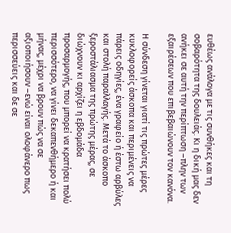ευθέως ανάλογα με τις συνθήκες και τη σοβαρότητα της δουλειάς. Κι η δική μας δεν ανήκει σε αυτή την περίπτωση –πλην των εξαιρέσεων που επιβεβαιώνουν τον κανόνα.

Η σύνδεση γίνεται γιατί τις πρώτες μέρες κυκλοφορείς άσκοπα και περιμένεις να πάρεις οδηγίες, ένα γραφείο ή έστω αρβύλες και στολή παραλλαγής. Μετά το άσκοπο ξεροστάλιασμα της πρώτης μέρας, σε διώχνουν κι αρχίζει η εβδομάδα προσαρμογής, που μπορεί να κρατήσει πολύ περισσότερο, να γίνει δεκαπενθήμερο ή και μήνας, μέχρι να βρουν πώς να σε αξιοποιήσουν –ενώ είναι ολοφάνερο πως περισσεύεις και δε σε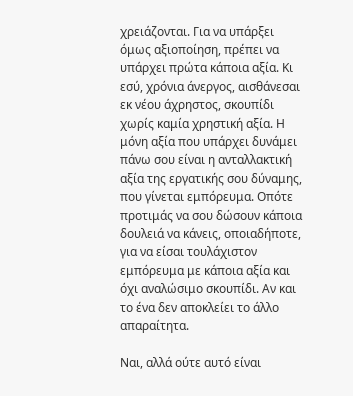χρειάζονται. Για να υπάρξει όμως αξιοποίηση, πρέπει να υπάρχει πρώτα κάποια αξία. Κι εσύ, χρόνια άνεργος, αισθάνεσαι εκ νέου άχρηστος, σκουπίδι χωρίς καμία χρηστική αξία. Η μόνη αξία που υπάρχει δυνάμει πάνω σου είναι η ανταλλακτική αξία της εργατικής σου δύναμης, που γίνεται εμπόρευμα. Οπότε προτιμάς να σου δώσουν κάποια δουλειά να κάνεις, οποιαδήποτε, για να είσαι τουλάχιστον εμπόρευμα με κάποια αξία και όχι αναλώσιμο σκουπίδι. Αν και το ένα δεν αποκλείει το άλλο απαραίτητα.

Ναι, αλλά ούτε αυτό είναι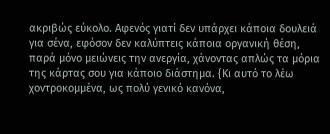ακριβώς εύκολο. Αφενός γιατί δεν υπάρχει κάποια δουλειά για σένα, εφόσον δεν καλύπτεις κάποια οργανική θέση, παρά μόνο μειώνεις την ανεργία, χάνοντας απλώς τα μόρια της κάρτας σου για κάποιο διάστημα. {Κι αυτό το λέω χοντροκομμένα, ως πολύ γενικό κανόνα,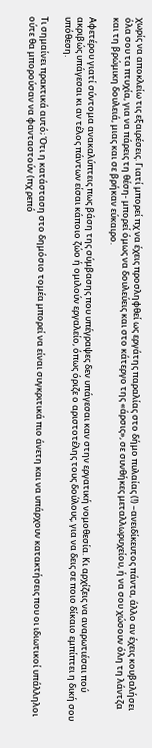χωρίς να αποκλείω τις εξαιρέσεις. Γιατί μπορεί πχ να έχεις προσληφθεί ως εργάτης παραλίας στο δήμο πυλαίας (!) –ανειδίκευτος πάντα, άλλο αν έχεις κουβαλήσει όλα σου τα πτυχία, για να πάρεις τη θέση- μπορεί όμως να δουλεύεις και στο κάτεργο της «άρσις», σε συνθήκες μεταλλωρυχείου, ή να σου χώσουν όλη τη λάντζα και τη βρώμικη δουλειά, μιας και σε βρήκαν εύκαιρο.

Αφετέρου γιατί σύντομα ανακαλύπτεις πως βάση της σύμβασης που υπέγραψες δεν υπάγεσαι καν στην εργατική νομοθεσία. Κι αρχίζεις να αναρωτιέσαι πού ακριβώς υπάγεσαι κι αν τέλος πάντων είσαι κάποιο ζώο ή ομιλούν εργαλείο, όπως όριζε ο αριστοτέλης τους δούλους, για να δεις σε ποιο δίκαιο εμπίπτει η δική σου υπόθεση.

Τι σημαίνει πρακτικά αυτό; Ότι η κατάσταση στο δημόσιο τομέα μπορεί να είναι συγκριτικά πιο άνετη και να υπάρχουν κατακτήσεις που οι ιδιωτικοί υπάλληλοι ούτε θα μπορούσαν να φανταστούν (πχ ρεπό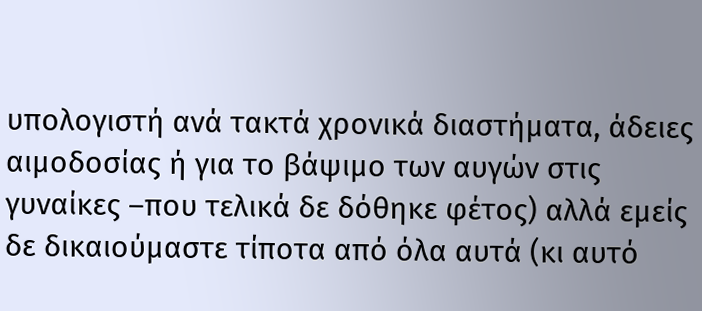υπολογιστή ανά τακτά χρονικά διαστήματα, άδειες αιμοδοσίας ή για το βάψιμο των αυγών στις γυναίκες –που τελικά δε δόθηκε φέτος) αλλά εμείς δε δικαιούμαστε τίποτα από όλα αυτά (κι αυτό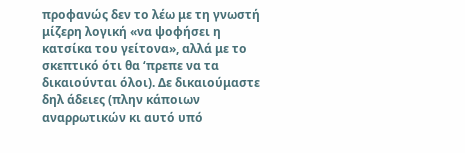προφανώς δεν το λέω με τη γνωστή μίζερη λογική «να ψοφήσει η κατσίκα του γείτονα», αλλά με το σκεπτικό ότι θα ‘πρεπε να τα δικαιούνται όλοι). Δε δικαιούμαστε δηλ άδειες (πλην κάποιων αναρρωτικών κι αυτό υπό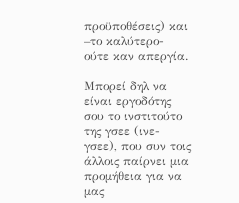προϋποθέσεις) και –το καλύτερο- ούτε καν απεργία.

Μπορεί δηλ να είναι εργοδότης σου το ινστιτούτο της γσεε (ινε-γσεε), που συν τοις άλλοις παίρνει μια προμήθεια για να μας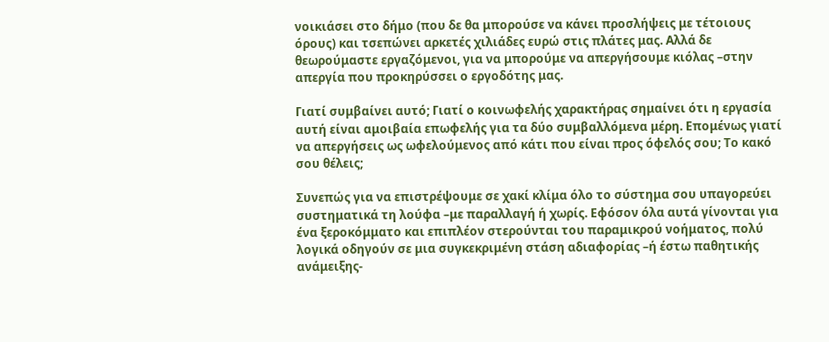νοικιάσει στο δήμο (που δε θα μπορούσε να κάνει προσλήψεις με τέτοιους όρους) και τσεπώνει αρκετές χιλιάδες ευρώ στις πλάτες μας. Αλλά δε θεωρούμαστε εργαζόμενοι, για να μπορούμε να απεργήσουμε κιόλας –στην απεργία που προκηρύσσει ο εργοδότης μας.

Γιατί συμβαίνει αυτό; Γιατί ο κοινωφελής χαρακτήρας σημαίνει ότι η εργασία αυτή είναι αμοιβαία επωφελής για τα δύο συμβαλλόμενα μέρη. Επομένως γιατί να απεργήσεις ως ωφελούμενος από κάτι που είναι προς όφελός σου; Το κακό σου θέλεις;

Συνεπώς για να επιστρέψουμε σε χακί κλίμα όλο το σύστημα σου υπαγορεύει συστηματικά τη λούφα –με παραλλαγή ή χωρίς. Εφόσον όλα αυτά γίνονται για ένα ξεροκόμματο και επιπλέον στερούνται του παραμικρού νοήματος, πολύ λογικά οδηγούν σε μια συγκεκριμένη στάση αδιαφορίας –ή έστω παθητικής ανάμειξης-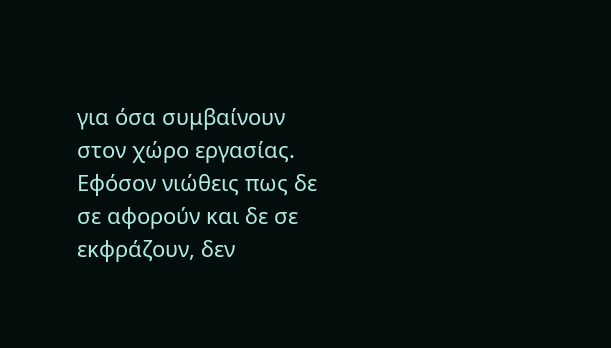για όσα συμβαίνουν στον χώρο εργασίας. Εφόσον νιώθεις πως δε σε αφορούν και δε σε εκφράζουν, δεν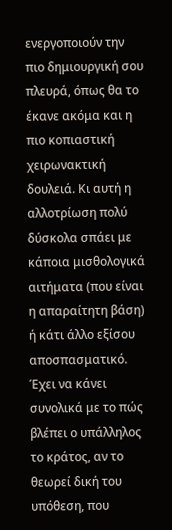ενεργοποιούν την πιο δημιουργική σου πλευρά, όπως θα το έκανε ακόμα και η πιο κοπιαστική χειρωνακτική δουλειά. Κι αυτή η αλλοτρίωση πολύ δύσκολα σπάει με κάποια μισθολογικά αιτήματα (που είναι η απαραίτητη βάση) ή κάτι άλλο εξίσου αποσπασματικό. Έχει να κάνει συνολικά με το πώς βλέπει ο υπάλληλος το κράτος, αν το θεωρεί δική του υπόθεση, που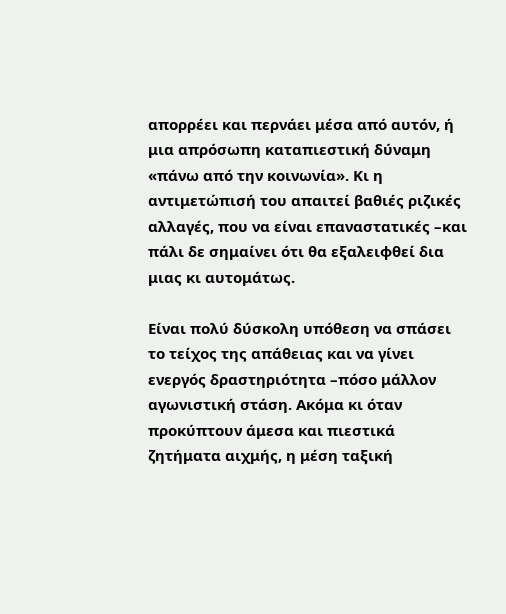απορρέει και περνάει μέσα από αυτόν, ή μια απρόσωπη καταπιεστική δύναμη «πάνω από την κοινωνία». Κι η αντιμετώπισή του απαιτεί βαθιές ριζικές αλλαγές, που να είναι επαναστατικές –και πάλι δε σημαίνει ότι θα εξαλειφθεί δια μιας κι αυτομάτως.

Είναι πολύ δύσκολη υπόθεση να σπάσει το τείχος της απάθειας και να γίνει ενεργός δραστηριότητα –πόσο μάλλον αγωνιστική στάση. Ακόμα κι όταν προκύπτουν άμεσα και πιεστικά ζητήματα αιχμής, η μέση ταξική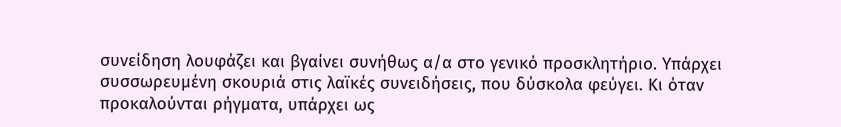συνείδηση λουφάζει και βγαίνει συνήθως α/α στο γενικό προσκλητήριο. Υπάρχει συσσωρευμένη σκουριά στις λαϊκές συνειδήσεις, που δύσκολα φεύγει. Κι όταν προκαλούνται ρήγματα, υπάρχει ως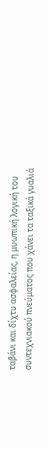ταβάνι και δίχτυ ασφαλείας, η μυωπική λογική του συντεχνιακού πνεύματος που χάνει τα ταξικά γυαλιά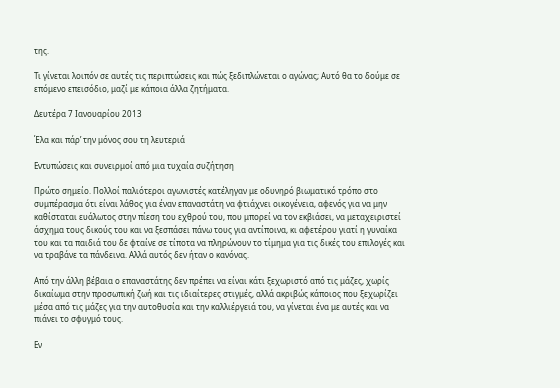της.

Τι γίνεται λοιπόν σε αυτές τις περιπτώσεις και πώς ξεδιπλώνεται ο αγώνας; Αυτό θα το δούμε σε επόμενο επεισόδιο, μαζί με κάποια άλλα ζητήματα.

Δευτέρα 7 Ιανουαρίου 2013

Έλα και πάρ’ την μόνος σου τη λευτεριά

Εντυπώσεις και συνειρμοί από μια τυχαία συζήτηση

Πρώτο σημείο. Πολλοί παλιότεροι αγωνιστές κατέληγαν με οδυνηρό βιωματικό τρόπο στο συμπέρασμα ότι είναι λάθος για έναν επαναστάτη να φτιάχνει οικογένεια, αφενός για να μην καθίσταται ευάλωτος στην πίεση του εχθρού του, που μπορεί να τον εκβιάσει, να μεταχειριστεί άσχημα τους δικούς του και να ξεσπάσει πάνω τους για αντίποινα, κι αφετέρου γιατί η γυναίκα του και τα παιδιά του δε φταίνε σε τίποτα να πληρώνουν το τίμημα για τις δικές του επιλογές και να τραβάνε τα πάνδεινα. Αλλά αυτός δεν ήταν ο κανόνας.

Από την άλλη βέβαια ο επαναστάτης δεν πρέπει να είναι κάτι ξεχωριστό από τις μάζες, χωρίς δικαίωμα στην προσωπική ζωή και τις ιδιαίτερες στιγμές, αλλά ακριβώς κάποιος που ξεχωρίζει μέσα από τις μάζες για την αυτοθυσία και την καλλιέργειά του, να γίνεται ένα με αυτές και να πιάνει το σφυγμό τους.

Εν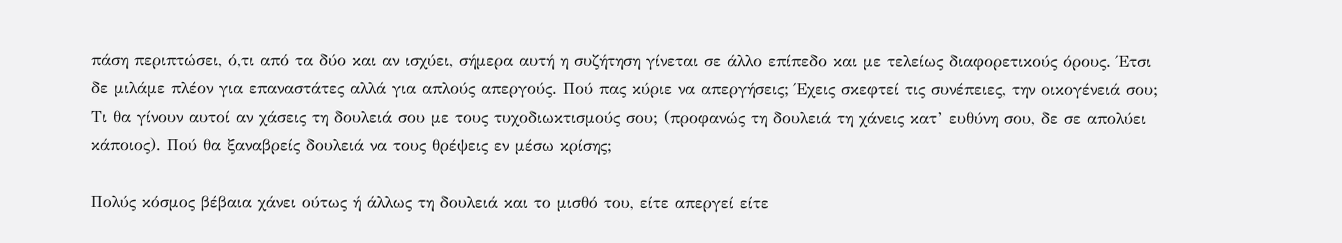πάση περιπτώσει, ό,τι από τα δύο και αν ισχύει, σήμερα αυτή η συζήτηση γίνεται σε άλλο επίπεδο και με τελείως διαφορετικούς όρους. Έτσι δε μιλάμε πλέον για επαναστάτες αλλά για απλούς απεργούς. Πού πας κύριε να απεργήσεις; Έχεις σκεφτεί τις συνέπειες, την οικογένειά σου; Τι θα γίνουν αυτοί αν χάσεις τη δουλειά σου με τους τυχοδιωκτισμούς σου; (προφανώς τη δουλειά τη χάνεις κατ’ ευθύνη σου, δε σε απολύει κάποιος). Πού θα ξαναβρείς δουλειά να τους θρέψεις εν μέσω κρίσης;

Πολύς κόσμος βέβαια χάνει ούτως ή άλλως τη δουλειά και το μισθό του, είτε απεργεί είτε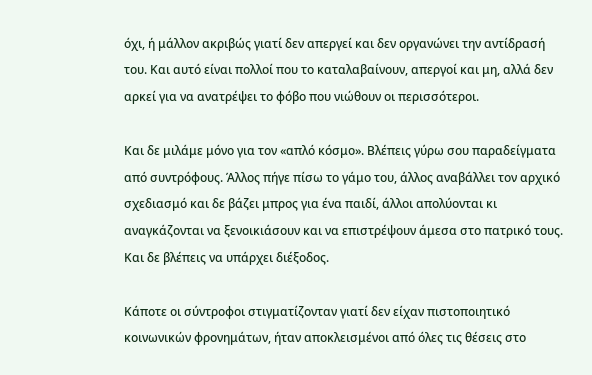όχι, ή μάλλον ακριβώς γιατί δεν απεργεί και δεν οργανώνει την αντίδρασή του. Και αυτό είναι πολλοί που το καταλαβαίνουν, απεργοί και μη, αλλά δεν αρκεί για να ανατρέψει το φόβο που νιώθουν οι περισσότεροι.

Και δε μιλάμε μόνο για τον «απλό κόσμο». Βλέπεις γύρω σου παραδείγματα από συντρόφους. Άλλος πήγε πίσω το γάμο του, άλλος αναβάλλει τον αρχικό σχεδιασμό και δε βάζει μπρος για ένα παιδί, άλλοι απολύονται κι αναγκάζονται να ξενοικιάσουν και να επιστρέψουν άμεσα στο πατρικό τους. Και δε βλέπεις να υπάρχει διέξοδος.

Κάποτε οι σύντροφοι στιγματίζονταν γιατί δεν είχαν πιστοποιητικό κοινωνικών φρονημάτων, ήταν αποκλεισμένοι από όλες τις θέσεις στο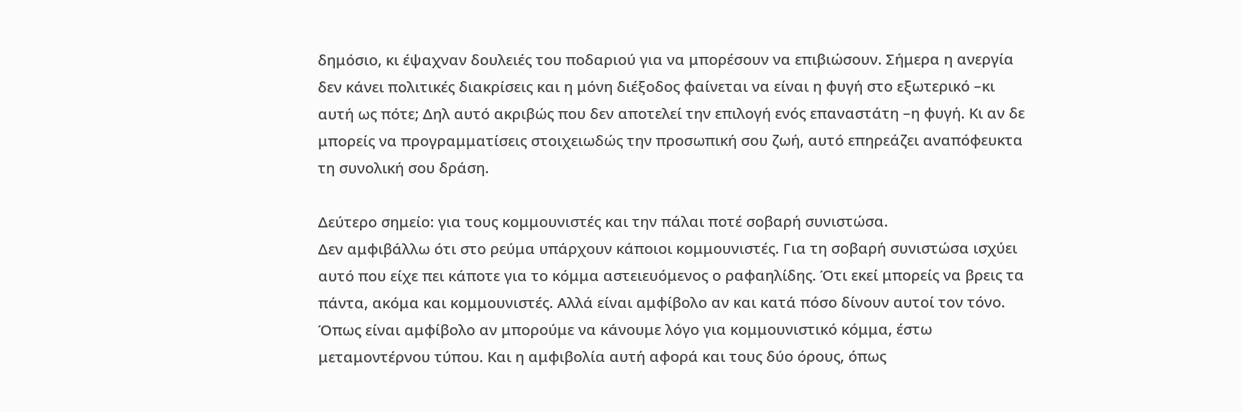δημόσιο, κι έψαχναν δουλειές του ποδαριού για να μπορέσουν να επιβιώσουν. Σήμερα η ανεργία δεν κάνει πολιτικές διακρίσεις και η μόνη διέξοδος φαίνεται να είναι η φυγή στο εξωτερικό –κι αυτή ως πότε; Δηλ αυτό ακριβώς που δεν αποτελεί την επιλογή ενός επαναστάτη –η φυγή. Κι αν δε μπορείς να προγραμματίσεις στοιχειωδώς την προσωπική σου ζωή, αυτό επηρεάζει αναπόφευκτα τη συνολική σου δράση.

Δεύτερο σημείο: για τους κομμουνιστές και την πάλαι ποτέ σοβαρή συνιστώσα.
Δεν αμφιβάλλω ότι στο ρεύμα υπάρχουν κάποιοι κομμουνιστές. Για τη σοβαρή συνιστώσα ισχύει αυτό που είχε πει κάποτε για το κόμμα αστειευόμενος ο ραφαηλίδης. Ότι εκεί μπορείς να βρεις τα πάντα, ακόμα και κομμουνιστές. Αλλά είναι αμφίβολο αν και κατά πόσο δίνουν αυτοί τον τόνο. Όπως είναι αμφίβολο αν μπορούμε να κάνουμε λόγο για κομμουνιστικό κόμμα, έστω μεταμοντέρνου τύπου. Και η αμφιβολία αυτή αφορά και τους δύο όρους, όπως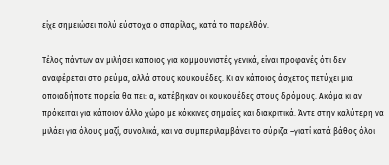είχε σημειώσει πολύ εύστοχα ο σπαρίλας, κατά το παρελθόν.

Τέλος πάντων αν μιλήσει καποιος για κομμουνιστές γενικά, είναι προφανές ότι δεν αναφέρεται στο ρεύμα, αλλά στους κουκουέδες. Κι αν κάποιος άσχετος πετύχει μια οποιαδήποτε πορεία θα πει: α, κατέβηκαν οι κουκουέδες στους δρόμους. Ακόμα κι αν πρόκειται για κάποιον άλλο χώρο με κόκκινες σημαίες και διακριτικά. Άντε στην καλύτερη να μιλάει για όλους μαζί, συνολικά, και να συμπεριλαμβάνει το σύριζα –γιατί κατά βάθος όλοι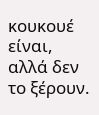κουκουέ είναι, αλλά δεν το ξέρουν.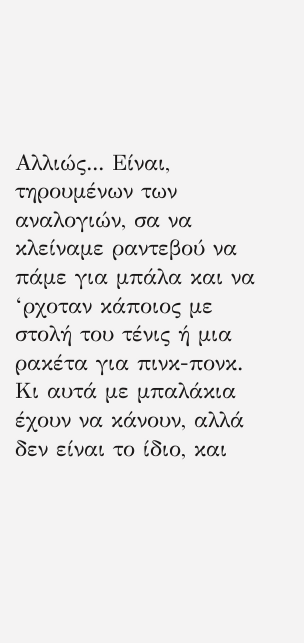Αλλιώς... Είναι, τηρουμένων των αναλογιών, σα να κλείναμε ραντεβού να πάμε για μπάλα και να ‘ρχοταν κάποιος με στολή του τένις ή μια ρακέτα για πινκ-πονκ. Κι αυτά με μπαλάκια έχουν να κάνουν, αλλά δεν είναι το ίδιο, και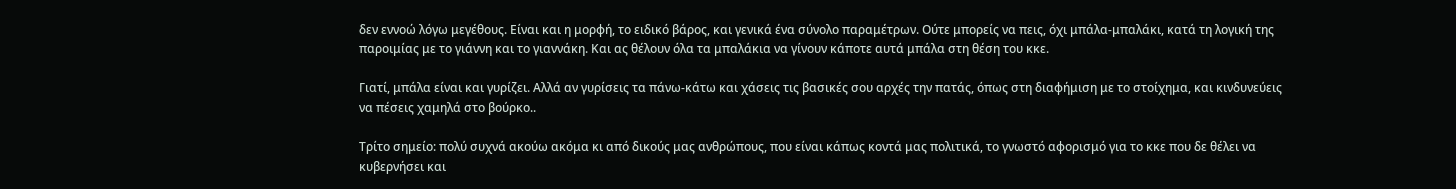δεν εννοώ λόγω μεγέθους. Είναι και η μορφή, το ειδικό βάρος, και γενικά ένα σύνολο παραμέτρων. Ούτε μπορείς να πεις, όχι μπάλα-μπαλάκι, κατά τη λογική της παροιμίας με το γιάννη και το γιαννάκη. Και ας θέλουν όλα τα μπαλάκια να γίνουν κάποτε αυτά μπάλα στη θέση του κκε.

Γιατί, μπάλα είναι και γυρίζει. Αλλά αν γυρίσεις τα πάνω-κάτω και χάσεις τις βασικές σου αρχές την πατάς, όπως στη διαφήμιση με το στοίχημα, και κινδυνεύεις να πέσεις χαμηλά στο βούρκο..

Τρίτο σημείο: πολύ συχνά ακούω ακόμα κι από δικούς μας ανθρώπους, που είναι κάπως κοντά μας πολιτικά, το γνωστό αφορισμό για το κκε που δε θέλει να κυβερνήσει και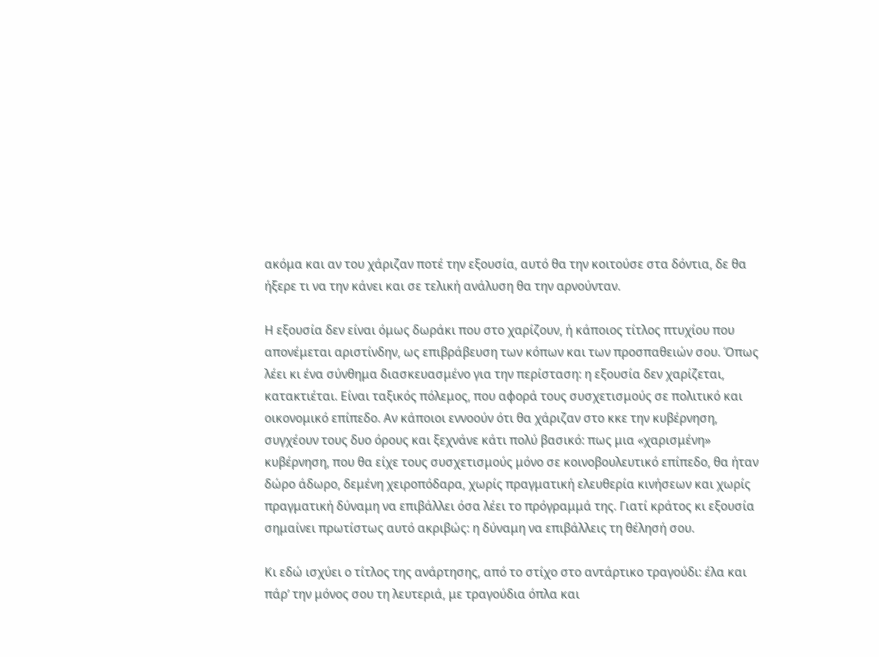ακόμα και αν του χάριζαν ποτέ την εξουσία, αυτό θα την κοιτούσε στα δόντια, δε θα ήξερε τι να την κάνει και σε τελική ανάλυση θα την αρνούνταν.

Η εξουσία δεν είναι όμως δωράκι που στο χαρίζουν, ή κάποιος τίτλος πτυχίου που απονέμεται αριστίνδην, ως επιβράβευση των κόπων και των προσπαθειών σου. Όπως λέει κι ένα σύνθημα διασκευασμένο για την περίσταση: η εξουσία δεν χαρίζεται, κατακτιέται. Είναι ταξικός πόλεμος, που αφορά τους συσχετισμούς σε πολιτικό και οικονομικό επίπεδο. Αν κάποιοι εννοούν ότι θα χάριζαν στο κκε την κυβέρνηση, συγχέουν τους δυο όρους και ξεχνάνε κάτι πολύ βασικό: πως μια «χαρισμένη» κυβέρνηση, που θα είχε τους συσχετισμούς μόνο σε κοινοβουλευτικό επίπεδο, θα ήταν δώρο άδωρο, δεμένη χειροπόδαρα, χωρίς πραγματική ελευθερία κινήσεων και χωρίς πραγματική δύναμη να επιβάλλει όσα λέει το πρόγραμμά της. Γιατί κράτος κι εξουσία σημαίνει πρωτίστως αυτό ακριβώς: η δύναμη να επιβάλλεις τη θέλησή σου.

Κι εδώ ισχύει ο τίτλος της ανάρτησης, από το στίχο στο αντάρτικο τραγούδι: έλα και πάρ’ την μόνος σου τη λευτεριά, με τραγούδια όπλα και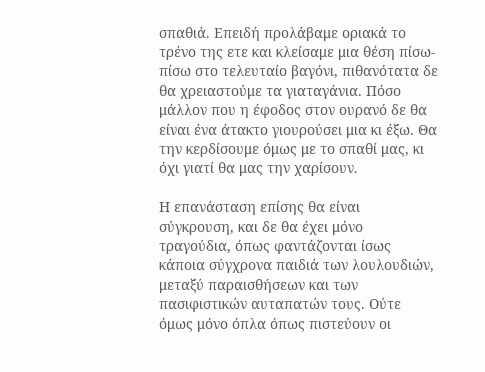σπαθιά. Επειδή προλάβαμε οριακά το τρένο της ετε και κλείσαμε μια θέση πίσω-πίσω στο τελευταίο βαγόνι, πιθανότατα δε θα χρειαστούμε τα γιαταγάνια. Πόσο μάλλον που η έφοδος στον ουρανό δε θα είναι ένα άτακτο γιουρούσει μια κι έξω. Θα την κερδίσουμε όμως με το σπαθί μας, κι όχι γιατί θα μας την χαρίσουν.

Η επανάσταση επίσης θα είναι σύγκρουση, και δε θα έχει μόνο τραγούδια, όπως φαντάζονται ίσως κάποια σύγχρονα παιδιά των λουλουδιών, μεταξύ παραισθήσεων και των πασιφιστικών αυταπατών τους. Ούτε όμως μόνο όπλα όπως πιστεύουν οι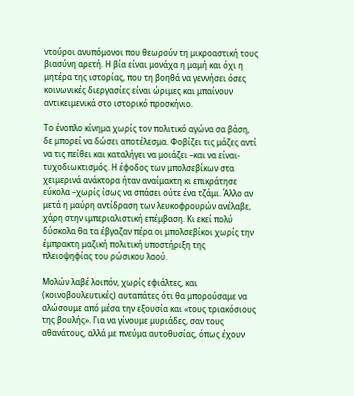ντούροι ανυπόμονοι που θεωρούν τη μικροαστική τους βιασύνη αρετή. Η βία είναι μονάχα η μαμή και όχι η μητέρα της ιστορίας, που τη βοηθά να γεννήσει όσες κοινωνικές διεργασίες είναι ώριμες και μπαίνουν αντικειμενικά στο ιστορικό προσκήνιο.

Το ένοπλο κίνημα χωρίς τον πολιτικό αγώνα σα βάση, δε μπορεί να δώσει αποτέλεσμα. Φοβίζει τις μάζες αντί να τις πείθει και καταλήγει να μοιάζει –και να είναι- τυχοδιωκτισμός. Η έφοδος των μπολσεβίκων στα χειμερινά ανάκτορα ήταν αναίμακτη κι επικράτησε εύκολα –χωρίς ίσως να σπάσει ούτε ένα τζάμι. Άλλο αν μετά η μαύρη αντίδραση των λευκοφρουρών ανέλαβε, χάρη στην ιμπεριαλιστική επέμβαση. Κι εκεί πολύ δύσκολα θα τα έβγαζαν πέρα οι μπολσεβίκοι χωρίς την έμπρακτη μαζική πολιτική υποστήριξη της πλειοψηφίας του ρώσικου λαού.

Μολών λαβέ λοιπόν, χωρίς εφιάλτες, και (κοινοβουλευτικές) αυταπάτες ότι θα μπορούσαμε να αλώσουμε από μέσα την εξουσία και «τους τριακόσιους της βουλής». Για να γίνουμε μυριάδες, σαν τους αθανάτους, αλλά με πνεύμα αυτοθυσίας, όπως έχουν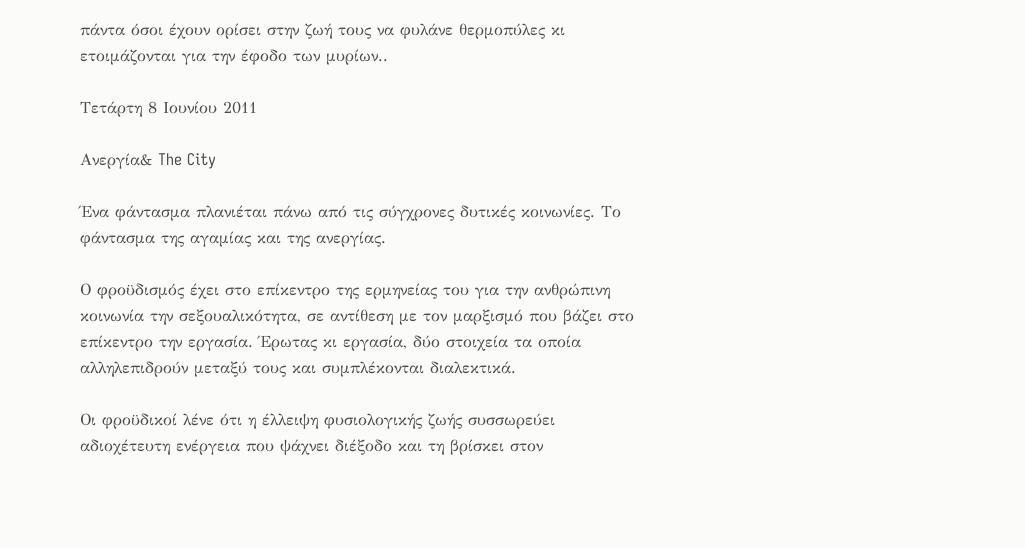πάντα όσοι έχουν ορίσει στην ζωή τους να φυλάνε θερμοπύλες κι ετοιμάζονται για την έφοδο των μυρίων..

Τετάρτη 8 Ιουνίου 2011

Ανεργία& The City

Ένα φάντασμα πλανιέται πάνω από τις σύγχρονες δυτικές κοινωνίες. Το φάντασμα της αγαμίας και της ανεργίας.

Ο φροϋδισμός έχει στο επίκεντρο της ερμηνείας του για την ανθρώπινη κοινωνία την σεξουαλικότητα, σε αντίθεση με τον μαρξισμό που βάζει στο επίκεντρο την εργασία. Έρωτας κι εργασία, δύο στοιχεία τα οποία αλληλεπιδρούν μεταξύ τους και συμπλέκονται διαλεκτικά.

Οι φροϋδικοί λένε ότι η έλλειψη φυσιολογικής ζωής συσσωρεύει αδιοχέτευτη ενέργεια που ψάχνει διέξοδο και τη βρίσκει στον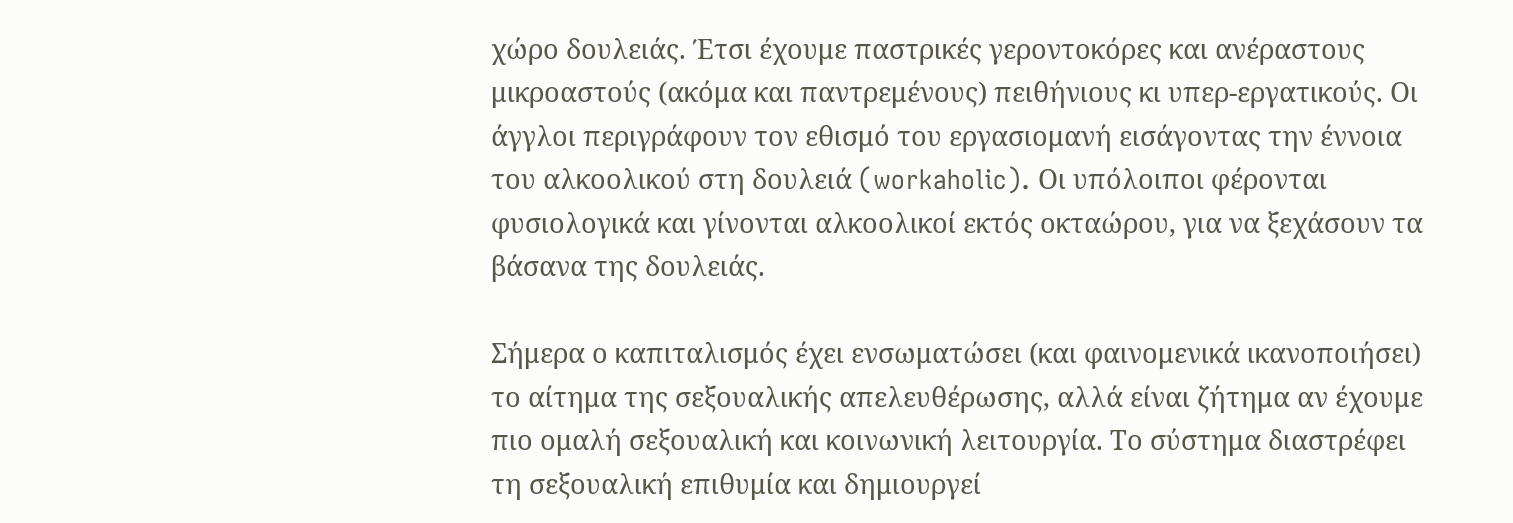χώρο δουλειάς. Έτσι έχουμε παστρικές γεροντοκόρες και ανέραστους μικροαστούς (ακόμα και παντρεμένους) πειθήνιους κι υπερ-εργατικούς. Οι άγγλοι περιγράφουν τον εθισμό του εργασιομανή εισάγοντας την έννοια του αλκοολικού στη δουλειά (workaholic). Οι υπόλοιποι φέρονται φυσιολογικά και γίνονται αλκοολικοί εκτός οκταώρου, για να ξεχάσουν τα βάσανα της δουλειάς.

Σήμερα ο καπιταλισμός έχει ενσωματώσει (και φαινομενικά ικανοποιήσει) το αίτημα της σεξουαλικής απελευθέρωσης, αλλά είναι ζήτημα αν έχουμε πιο ομαλή σεξουαλική και κοινωνική λειτουργία. Το σύστημα διαστρέφει τη σεξουαλική επιθυμία και δημιουργεί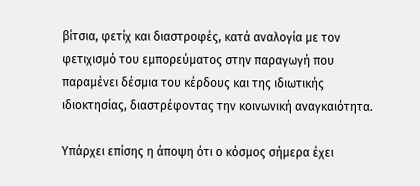βίτσια, φετίχ και διαστροφές, κατά αναλογία με τον φετιχισμό του εμπορεύματος στην παραγωγή που παραμένει δέσμια του κέρδους και της ιδιωτικής ιδιοκτησίας, διαστρέφοντας την κοινωνική αναγκαιότητα.

Υπάρχει επίσης η άποψη ότι ο κόσμος σήμερα έχει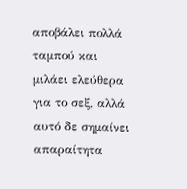αποβάλει πολλά ταμπού και μιλάει ελεύθερα για το σεξ, αλλά αυτό δε σημαίνει απαραίτητα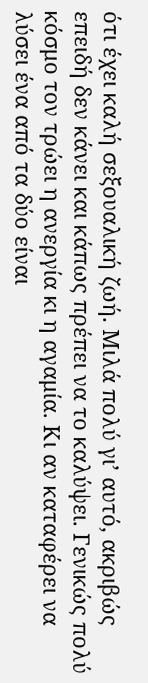ότι έχει καλή σεξουαλική ζωή. Μιλά πολύ γι’ αυτό, ακριβώς επειδή δεν κάνει και κάπως πρέπει να το καλύψει. Γενικώς πολύ κόσμο τον τρώει η ανεργία κι η αγαμία. Κι αν καταφέρει να λύσει ένα από τα δύο είναι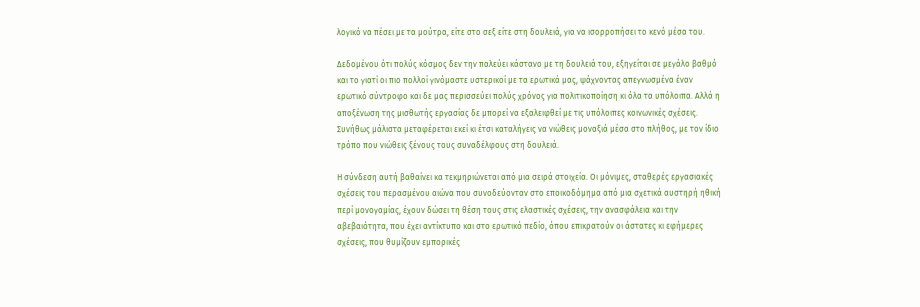λογικό να πέσει με τα μούτρα, είτε στο σεξ είτε στη δουλειά, για να ισορροπήσει το κενό μέσα του.

Δεδομένου ότι πολύς κόσμος δεν την παλεύει κάστανο με τη δουλειά του, εξηγείται σε μεγάλο βαθμό και το γιατί οι πιο πολλοί γινόμαστε υστερικοί με τα ερωτικά μας, ψάχνοντας απεγνωσμένα έναν ερωτικό σύντροφο και δε μας περισσεύει πολύς χρόνος για πολιτικοποίηση κι όλα τα υπόλοιπα. Αλλά η αποξένωση της μισθωτής εργασίας δε μπορεί να εξαλειφθεί με τις υπόλοιπες κοινωνικές σχέσεις. Συνήθως μάλιστα μεταφέρεται εκεί κι έτσι καταλήγεις να νιώθεις μοναξιά μέσα στο πλήθος, με τον ίδιο τρόπο που νιώθεις ξένους τους συναδέλφους στη δουλειά.

Η σύνδεση αυτή βαθαίνει κα τεκμηριώνεται από μια σειρά στοιχεία. Οι μόνιμες, σταθερές εργασιακές σχέσεις του περασμένου αιώνα που συνοδεύονταν στο εποικοδόμημα από μια σχετικά αυστηρή ηθική περί μονογαμίας, έχουν δώσει τη θέση τους στις ελαστικές σχέσεις, την ανασφάλεια και την αβεβαιότητα, που έχει αντίκτυπο και στο ερωτικό πεδίο, όπου επικρατούν οι άστατες κι εφήμερες σχέσεις, που θυμίζουν εμπορικές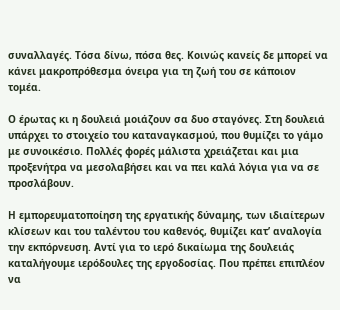συναλλαγές. Τόσα δίνω, πόσα θες. Κοινώς κανείς δε μπορεί να κάνει μακροπρόθεσμα όνειρα για τη ζωή του σε κάποιον τομέα.

Ο έρωτας κι η δουλειά μοιάζουν σα δυο σταγόνες. Στη δουλειά υπάρχει το στοιχείο του καταναγκασμού, που θυμίζει το γάμο με συνοικέσιο. Πολλές φορές μάλιστα χρειάζεται και μια προξενήτρα να μεσολαβήσει και να πει καλά λόγια για να σε προσλάβουν.

Η εμπορευματοποίηση της εργατικής δύναμης, των ιδιαίτερων κλίσεων και του ταλέντου του καθενός, θυμίζει κατ’ αναλογία την εκπόρνευση. Αντί για το ιερό δικαίωμα της δουλειάς καταλήγουμε ιερόδουλες της εργοδοσίας. Που πρέπει επιπλέον να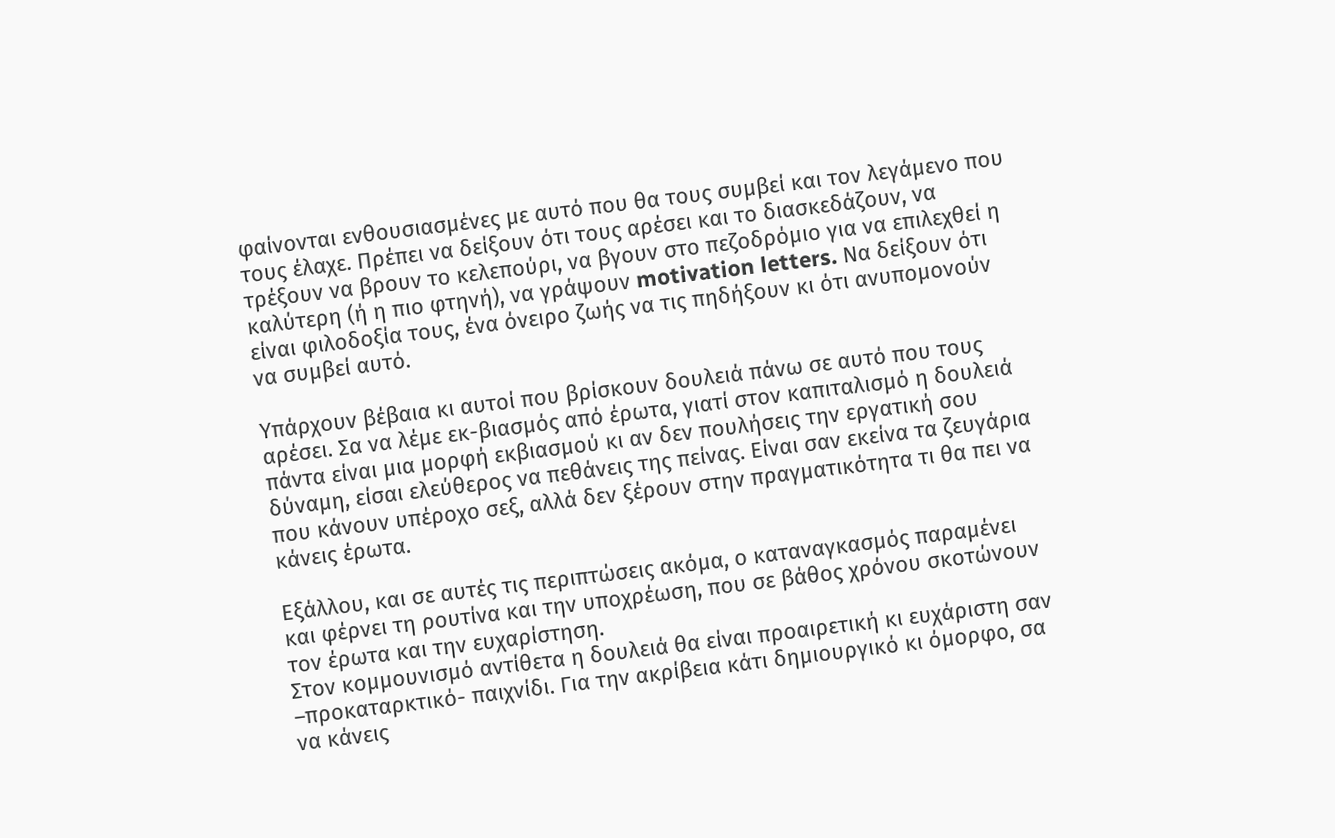φαίνονται ενθουσιασμένες με αυτό που θα τους συμβεί και τον λεγάμενο που τους έλαχε. Πρέπει να δείξουν ότι τους αρέσει και το διασκεδάζουν, να τρέξουν να βρουν το κελεπούρι, να βγουν στο πεζοδρόμιο για να επιλεχθεί η καλύτερη (ή η πιο φτηνή), να γράψουν motivation letters. Να δείξουν ότι είναι φιλοδοξία τους, ένα όνειρο ζωής να τις πηδήξουν κι ότι ανυπομονούν να συμβεί αυτό.

Υπάρχουν βέβαια κι αυτοί που βρίσκουν δουλειά πάνω σε αυτό που τους αρέσει. Σα να λέμε εκ-βιασμός από έρωτα, γιατί στον καπιταλισμό η δουλειά πάντα είναι μια μορφή εκβιασμού κι αν δεν πουλήσεις την εργατική σου δύναμη, είσαι ελεύθερος να πεθάνεις της πείνας. Είναι σαν εκείνα τα ζευγάρια που κάνουν υπέροχο σεξ, αλλά δεν ξέρουν στην πραγματικότητα τι θα πει να κάνεις έρωτα.

Εξάλλου, και σε αυτές τις περιπτώσεις ακόμα, ο καταναγκασμός παραμένει και φέρνει τη ρουτίνα και την υποχρέωση, που σε βάθος χρόνου σκοτώνουν τον έρωτα και την ευχαρίστηση.
Στον κομμουνισμό αντίθετα η δουλειά θα είναι προαιρετική κι ευχάριστη σαν –προκαταρκτικό- παιχνίδι. Για την ακρίβεια κάτι δημιουργικό κι όμορφο, σα να κάνεις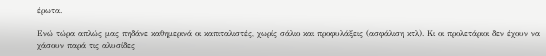έρωτα.

Ενώ τώρα απλώς μας πηδάνε καθημερινά οι καπιταλιστές, χωρίς σάλιο και προφυλάξεις (ασφάλιση κτλ). Κι οι προλετάριοι δεν έχουν να χάσουν παρά τις αλυσίδες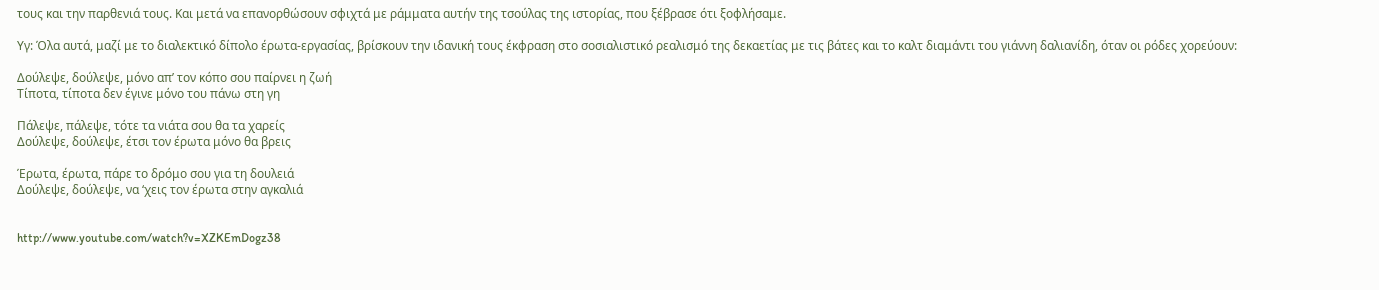τους και την παρθενιά τους. Και μετά να επανορθώσουν σφιχτά με ράμματα αυτήν της τσούλας της ιστορίας, που ξέβρασε ότι ξοφλήσαμε.

Υγ: Όλα αυτά, μαζί με το διαλεκτικό δίπολο έρωτα-εργασίας, βρίσκουν την ιδανική τους έκφραση στο σοσιαλιστικό ρεαλισμό της δεκαετίας με τις βάτες και το καλτ διαμάντι του γιάννη δαλιανίδη, όταν οι ρόδες χορεύουν:

Δούλεψε, δούλεψε, μόνο απ’ τον κόπο σου παίρνει η ζωή
Τίποτα, τίποτα δεν έγινε μόνο του πάνω στη γη

Πάλεψε, πάλεψε, τότε τα νιάτα σου θα τα χαρείς
Δούλεψε, δούλεψε, έτσι τον έρωτα μόνο θα βρεις

Έρωτα, έρωτα, πάρε το δρόμο σου για τη δουλειά
Δούλεψε, δούλεψε, να ‘χεις τον έρωτα στην αγκαλιά


http://www.youtube.com/watch?v=XZKEmDogz38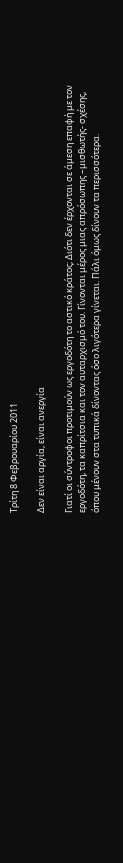Τρίτη 8 Φεβρουαρίου 2011

Δεν είναι αργία, είναι ανεργία

Γιατί οι σύντροφοι προτιμούν ως εργοδότη το αστικό κράτος; Διότι δεν έρχονται σε άμεση επαφή με τον εργοδότη, τα καπρίτσια και τον αυταρχισμό του. Γίνονται μέρος μιας απρόσωπης –μισθωτής- σχέσης, όπου μένουν στα τυπικά δίνοντας όσο λιγότερα γίνεται. Πάλι όμως δίνουν τα περισσότερα.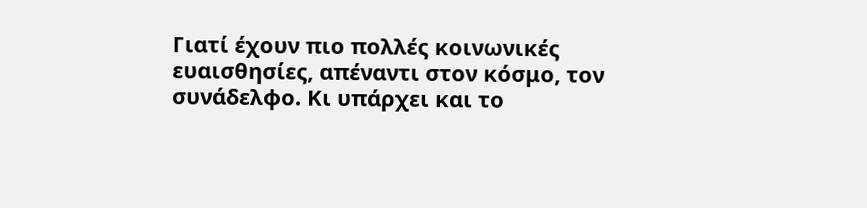Γιατί έχουν πιο πολλές κοινωνικές ευαισθησίες, απέναντι στον κόσμο, τον συνάδελφο. Κι υπάρχει και το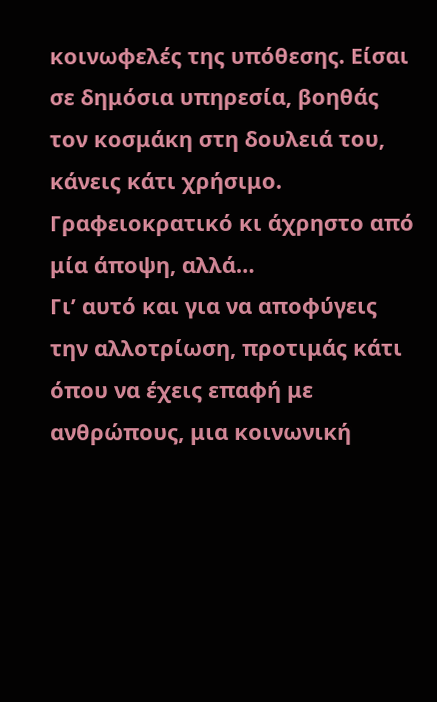κοινωφελές της υπόθεσης. Είσαι σε δημόσια υπηρεσία, βοηθάς τον κοσμάκη στη δουλειά του, κάνεις κάτι χρήσιμο. Γραφειοκρατικό κι άχρηστο από μία άποψη, αλλά…
Γι’ αυτό και για να αποφύγεις την αλλοτρίωση, προτιμάς κάτι όπου να έχεις επαφή με ανθρώπους, μια κοινωνική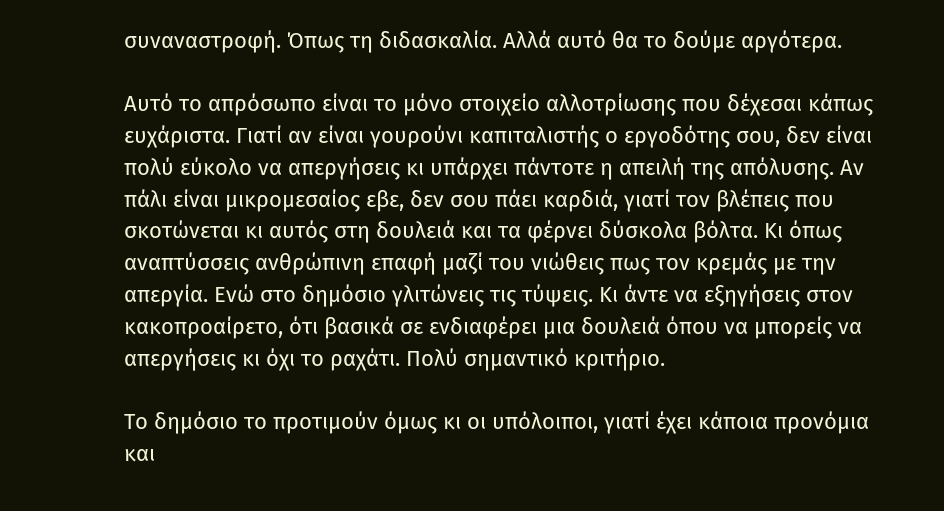συναναστροφή. Όπως τη διδασκαλία. Αλλά αυτό θα το δούμε αργότερα.

Αυτό το απρόσωπο είναι το μόνο στοιχείο αλλοτρίωσης που δέχεσαι κάπως ευχάριστα. Γιατί αν είναι γουρούνι καπιταλιστής ο εργοδότης σου, δεν είναι πολύ εύκολο να απεργήσεις κι υπάρχει πάντοτε η απειλή της απόλυσης. Αν πάλι είναι μικρομεσαίος εβε, δεν σου πάει καρδιά, γιατί τον βλέπεις που σκοτώνεται κι αυτός στη δουλειά και τα φέρνει δύσκολα βόλτα. Κι όπως αναπτύσσεις ανθρώπινη επαφή μαζί του νιώθεις πως τον κρεμάς με την απεργία. Ενώ στο δημόσιο γλιτώνεις τις τύψεις. Κι άντε να εξηγήσεις στον κακοπροαίρετο, ότι βασικά σε ενδιαφέρει μια δουλειά όπου να μπορείς να απεργήσεις κι όχι το ραχάτι. Πολύ σημαντικό κριτήριο.

Το δημόσιο το προτιμούν όμως κι οι υπόλοιποι, γιατί έχει κάποια προνόμια και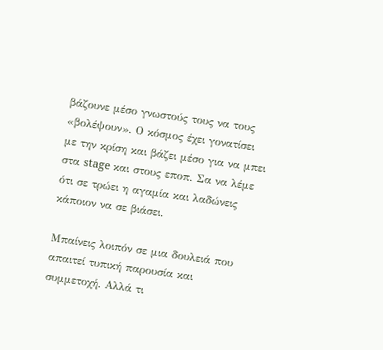βάζουνε μέσο γνωστούς τους να τους «βολέψουν». Ο κόσμος έχει γονατίσει με την κρίση και βάζει μέσο για να μπει στα stage και στους εποπ. Σα να λέμε ότι σε τρώει η αγαμία και λαδώνεις κάποιον να σε βιάσει.

Μπαίνεις λοιπόν σε μια δουλειά που απαιτεί τυπική παρουσία και συμμετοχή. Αλλά τι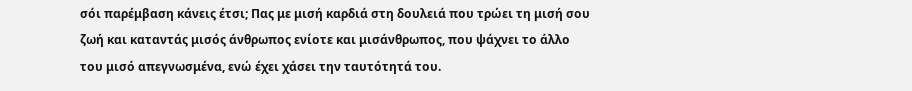σόι παρέμβαση κάνεις έτσι; Πας με μισή καρδιά στη δουλειά που τρώει τη μισή σου ζωή και καταντάς μισός άνθρωπος ενίοτε και μισάνθρωπος, που ψάχνει το άλλο του μισό απεγνωσμένα, ενώ έχει χάσει την ταυτότητά του.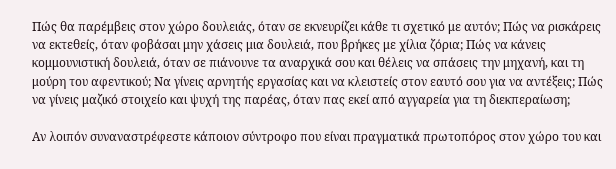Πώς θα παρέμβεις στον χώρο δουλειάς, όταν σε εκνευρίζει κάθε τι σχετικό με αυτόν; Πώς να ρισκάρεις να εκτεθείς, όταν φοβάσαι μην χάσεις μια δουλειά, που βρήκες με χίλια ζόρια; Πώς να κάνεις κομμουνιστική δουλειά, όταν σε πιάνουνε τα αναρχικά σου και θέλεις να σπάσεις την μηχανή, και τη μούρη του αφεντικού; Να γίνεις αρνητής εργασίας και να κλειστείς στον εαυτό σου για να αντέξεις; Πώς να γίνεις μαζικό στοιχείο και ψυχή της παρέας, όταν πας εκεί από αγγαρεία για τη διεκπεραίωση;

Αν λοιπόν συναναστρέφεστε κάποιον σύντροφο που είναι πραγματικά πρωτοπόρος στον χώρο του και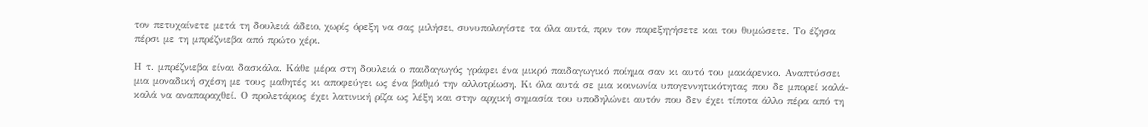τον πετυχαίνετε μετά τη δουλειά άδειο, χωρίς όρεξη να σας μιλήσει, συνυπολογίστε τα όλα αυτά, πριν τον παρεξηγήσετε και του θυμώσετε. Το έζησα πέρσι με τη μπρέζνιεβα από πρώτο χέρι.

Η τ. μπρέζνιεβα είναι δασκάλα. Κάθε μέρα στη δουλειά ο παιδαγωγός γράφει ένα μικρό παιδαγωγικό ποίημα σαν κι αυτό του μακάρενκο. Αναπτύσσει μια μοναδική σχέση με τους μαθητές κι αποφεύγει ως ένα βαθμό την αλλοτρίωση. Κι όλα αυτά σε μια κοινωνία υπογεννητικότητας που δε μπορεί καλά-καλά να αναπαραχθεί. Ο προλετάριος έχει λατινική ρίζα ως λέξη και στην αρχική σημασία του υποδηλώνει αυτόν που δεν έχει τίποτα άλλο πέρα από τη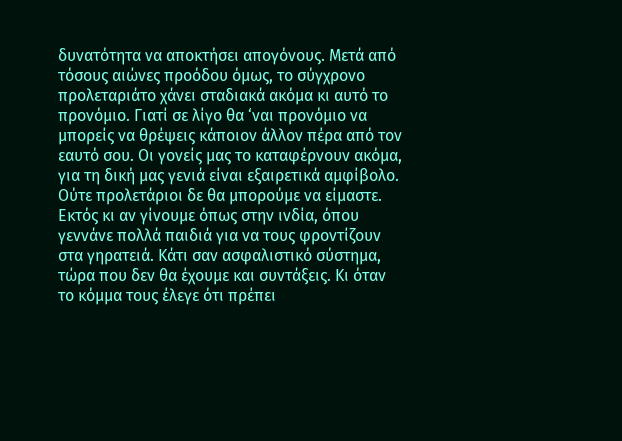δυνατότητα να αποκτήσει απογόνους. Μετά από τόσους αιώνες προόδου όμως, το σύγχρονο προλεταριάτο χάνει σταδιακά ακόμα κι αυτό το προνόμιο. Γιατί σε λίγο θα ‘ναι προνόμιο να μπορείς να θρέψεις κάποιον άλλον πέρα από τον εαυτό σου. Οι γονείς μας το καταφέρνουν ακόμα, για τη δική μας γενιά είναι εξαιρετικά αμφίβολο. Ούτε προλετάριοι δε θα μπορούμε να είμαστε.
Εκτός κι αν γίνουμε όπως στην ινδία, όπου γεννάνε πολλά παιδιά για να τους φροντίζουν στα γηρατειά. Κάτι σαν ασφαλιστικό σύστημα, τώρα που δεν θα έχουμε και συντάξεις. Κι όταν το κόμμα τους έλεγε ότι πρέπει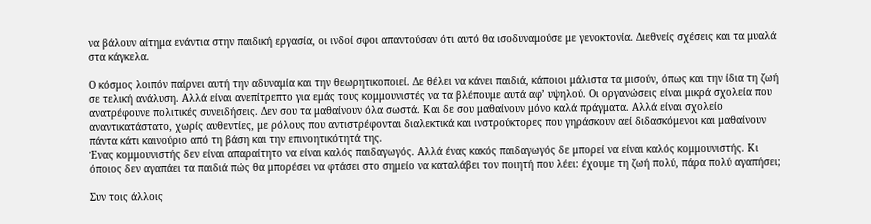να βάλουν αίτημα ενάντια στην παιδική εργασία, οι ινδοί σφοι απαντούσαν ότι αυτό θα ισοδυναμούσε με γενοκτονία. Διεθνείς σχέσεις και τα μυαλά στα κάγκελα.

Ο κόσμος λοιπόν παίρνει αυτή την αδυναμία και την θεωρητικοποιεί. Δε θέλει να κάνει παιδιά, κάποιοι μάλιστα τα μισούν, όπως και την ίδια τη ζωή σε τελική ανάλυση. Αλλά είναι ανεπίτρεπτο για εμάς τους κομμουνιστές να τα βλέπουμε αυτά αφ’ υψηλού. Οι οργανώσεις είναι μικρά σχολεία που ανατρέφουνε πολιτικές συνειδήσεις. Δεν σου τα μαθαίνουν όλα σωστά. Και δε σου μαθαίνουν μόνο καλά πράγματα. Αλλά είναι σχολείο αναντικατάστατο, χωρίς αυθεντίες, με ρόλους που αντιστρέφονται διαλεκτικά και ινστρούκτορες που γηράσκουν αεί διδασκόμενοι και μαθαίνουν πάντα κάτι καινούριο από τη βάση και την επινοητικότητά της.
Ένας κομμουνιστής δεν είναι απαραίτητο να είναι καλός παιδαγωγός. Αλλά ένας κακός παιδαγωγός δε μπορεί να είναι καλός κομμουνιστής. Κι όποιος δεν αγαπάει τα παιδιά πώς θα μπορέσει να φτάσει στο σημείο να καταλάβει τον ποιητή που λέει: έχουμε τη ζωή πολύ, πάρα πολύ αγαπήσει;

Συν τοις άλλοις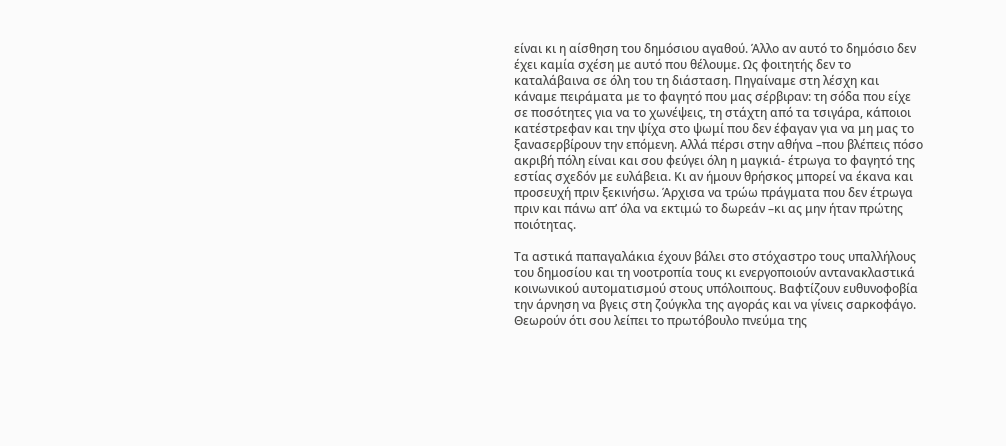είναι κι η αίσθηση του δημόσιου αγαθού. Άλλο αν αυτό το δημόσιο δεν έχει καμία σχέση με αυτό που θέλουμε. Ως φοιτητής δεν το καταλάβαινα σε όλη του τη διάσταση. Πηγαίναμε στη λέσχη και κάναμε πειράματα με το φαγητό που μας σέρβιραν: τη σόδα που είχε σε ποσότητες για να το χωνέψεις, τη στάχτη από τα τσιγάρα, κάποιοι κατέστρεφαν και την ψίχα στο ψωμί που δεν έφαγαν για να μη μας το ξανασερβίρουν την επόμενη. Αλλά πέρσι στην αθήνα –που βλέπεις πόσο ακριβή πόλη είναι και σου φεύγει όλη η μαγκιά- έτρωγα το φαγητό της εστίας σχεδόν με ευλάβεια. Κι αν ήμουν θρήσκος μπορεί να έκανα και προσευχή πριν ξεκινήσω. Άρχισα να τρώω πράγματα που δεν έτρωγα πριν και πάνω απ’ όλα να εκτιμώ το δωρεάν –κι ας μην ήταν πρώτης ποιότητας.

Τα αστικά παπαγαλάκια έχουν βάλει στο στόχαστρο τους υπαλλήλους του δημοσίου και τη νοοτροπία τους κι ενεργοποιούν αντανακλαστικά κοινωνικού αυτοματισμού στους υπόλοιπους. Βαφτίζουν ευθυνοφοβία την άρνηση να βγεις στη ζούγκλα της αγοράς και να γίνεις σαρκοφάγο. Θεωρούν ότι σου λείπει το πρωτόβουλο πνεύμα της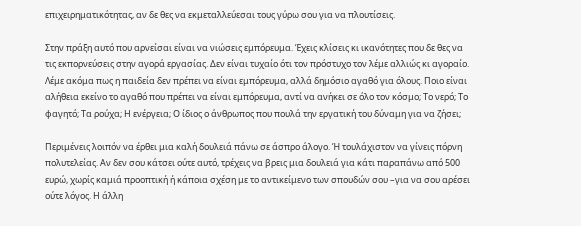επιχειρηματικότητας, αν δε θες να εκμεταλλεύεσαι τους γύρω σου για να πλουτίσεις.

Στην πράξη αυτό που αρνείσαι είναι να νιώσεις εμπόρευμα. Έχεις κλίσεις κι ικανότητες που δε θες να τις εκπορνεύσεις στην αγορά εργασίας. Δεν είναι τυχαίο ότι τον πρόστυχο τον λέμε αλλιώς κι αγοραίο.
Λέμε ακόμα πως η παιδεία δεν πρέπει να είναι εμπόρευμα, αλλά δημόσιο αγαθό για όλους. Ποιο είναι αλήθεια εκείνο το αγαθό που πρέπει να είναι εμπόρευμα, αντί να ανήκει σε όλο τον κόσμο; Το νερό; Το φαγητό; Τα ρούχα; Η ενέργεια; Ο ίδιος ο άνθρωπος που πουλά την εργατική του δύναμη για να ζήσει;

Περιμένεις λοιπόν να έρθει μια καλή δουλειά πάνω σε άσπρο άλογο. Ή τουλάχιστον να γίνεις πόρνη πολυτελείας. Αν δεν σου κάτσει ούτε αυτό, τρέχεις να βρεις μια δουλειά για κάτι παραπάνω από 500 ευρώ, χωρίς καμιά προοπτική ή κάποια σχέση με το αντικείμενο των σπουδών σου –για να σου αρέσει ούτε λόγος. Η άλλη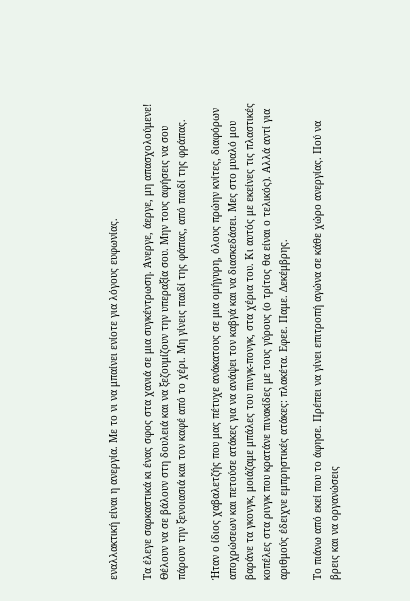εναλλακτική είναι η ανεργία. Με το νι να μπαίνει ενίοτε για λόγους ευφωνίας.

Τα έλεγε σαρκαστικά κι ένας σφος στα χανιά σε μια συγκέντρωση. Άνεργε, άεργε, μη απασχολούμενε! Θέλουν να σε βάλουν στη δουλειά και να ξεζουμίζουν την υπεραξία σου. Μην τους αφήσεις να σου πάρουν την ξενοιασιά και τον καφέ από το χέρι. Μη γίνεις παιδί της φάπας, από παιδί της φράπας.

Ήταν ο ίδιος χαβαλετζής που μας πέτυχε ανάκατους σε μια ομήγυρη, όλους πρώην κνίτες, διαφόρων αποχρώσεων και πετούσε ατάκες για να ανάψει τον καβγά και να διασκεδάσει. Μες στο μυαλό μου βαράνε τα γκονγκ, μοιάζαμε μπάλες του πινγκ-πονγκ, στα χέρια του. Κι αυτός με εκείνες τις πλαστικές κοπέλες στα ρινγκ που κρατάνε πινακίδες με τους γύρους (ο τρίτος θα είναι ο τελικός). Αλλά αντί για αριθμούς έδειχνε εμπρηστικές ατάκες: πλακέτα. Εφεε. Παμε. Δεκέμβρης.

Το πιάνω από εκεί που το άφησε. Πρέπει να γίνει επιτροπή αγώνα σε κάθε χώρο ανεργίας. Πού να βρεις και να οργανώσεις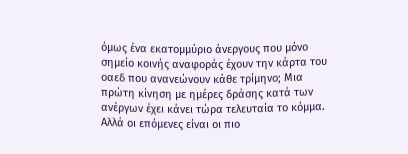όμως ένα εκατομμύριο άνεργους που μόνο σημείο κοινής αναφοράς έχουν την κάρτα του οαεδ που ανανεώνουν κάθε τρίμηνο; Μια πρώτη κίνηση με ημέρες δράσης κατά των ανέργων έχει κάνει τώρα τελευταία το κόμμα. Αλλά οι επόμενες είναι οι πιο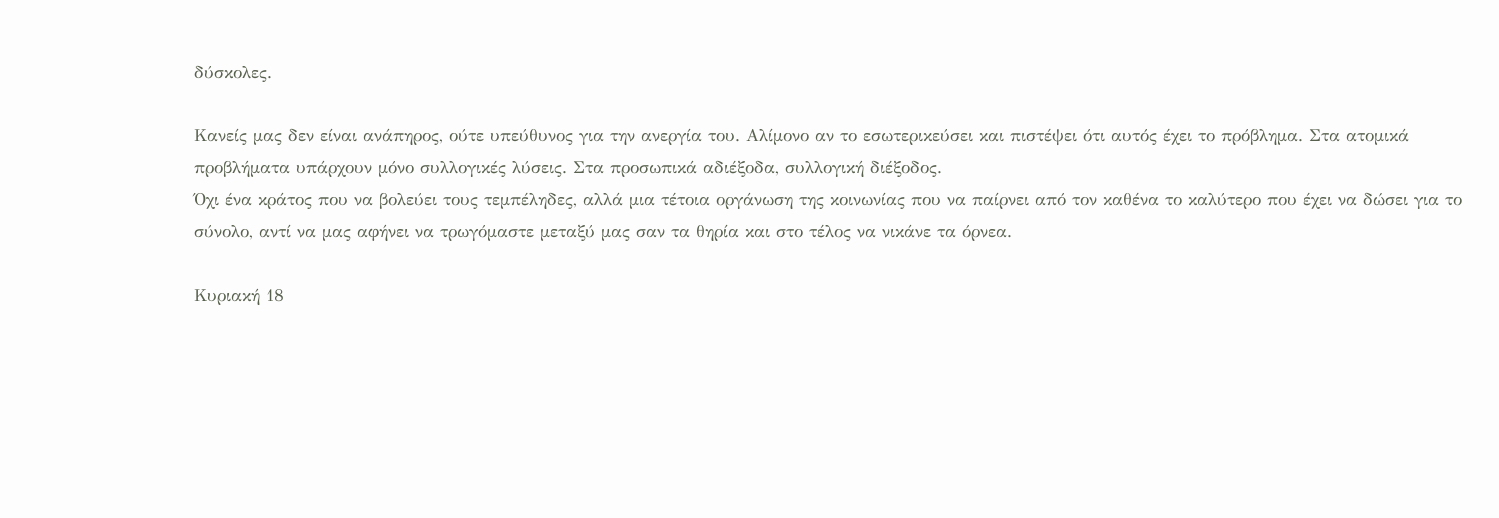δύσκολες.

Κανείς μας δεν είναι ανάπηρος, ούτε υπεύθυνος για την ανεργία του. Αλίμονο αν το εσωτερικεύσει και πιστέψει ότι αυτός έχει το πρόβλημα. Στα ατομικά προβλήματα υπάρχουν μόνο συλλογικές λύσεις. Στα προσωπικά αδιέξοδα, συλλογική διέξοδος.
Όχι ένα κράτος που να βολεύει τους τεμπέληδες, αλλά μια τέτοια οργάνωση της κοινωνίας που να παίρνει από τον καθένα το καλύτερο που έχει να δώσει για το σύνολο, αντί να μας αφήνει να τρωγόμαστε μεταξύ μας σαν τα θηρία και στο τέλος να νικάνε τα όρνεα.

Κυριακή 18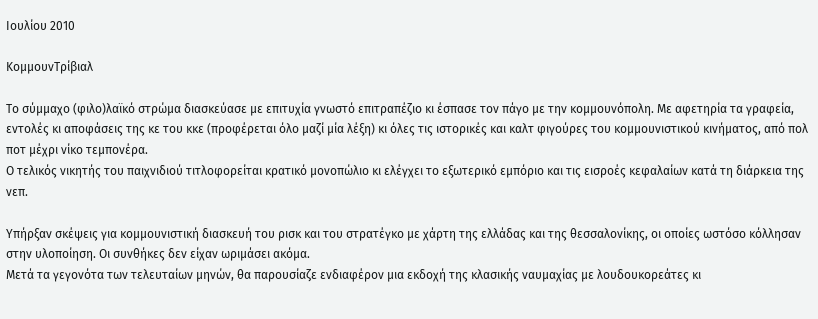Ιουλίου 2010

ΚομμουνΤρίβιαλ

Το σύμμαχο (φιλο)λαϊκό στρώμα διασκεύασε με επιτυχία γνωστό επιτραπέζιο κι έσπασε τον πάγο με την κομμουνόπολη. Με αφετηρία τα γραφεία, εντολές κι αποφάσεις της κε του κκε (προφέρεται όλο μαζί μία λέξη) κι όλες τις ιστορικές και καλτ φιγούρες του κομμουνιστικού κινήματος, από πολ ποτ μέχρι νίκο τεμπονέρα.
Ο τελικός νικητής του παιχνιδιού τιτλοφορείται κρατικό μονοπώλιο κι ελέγχει το εξωτερικό εμπόριο και τις εισροές κεφαλαίων κατά τη διάρκεια της νεπ.

Υπήρξαν σκέψεις για κομμουνιστική διασκευή του ρισκ και του στρατέγκο με χάρτη της ελλάδας και της θεσσαλονίκης, οι οποίες ωστόσο κόλλησαν στην υλοποίηση. Οι συνθήκες δεν είχαν ωριμάσει ακόμα.
Μετά τα γεγονότα των τελευταίων μηνών, θα παρουσίαζε ενδιαφέρον μια εκδοχή της κλασικής ναυμαχίας με λουδουκορεάτες κι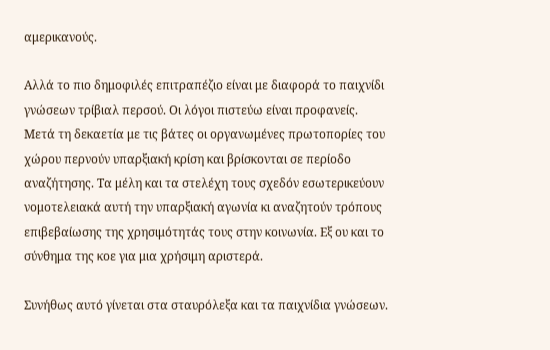αμερικανούς.

Αλλά το πιο δημοφιλές επιτραπέζιο είναι με διαφορά το παιχνίδι γνώσεων τρίβιαλ περσού. Οι λόγοι πιστεύω είναι προφανείς.
Μετά τη δεκαετία με τις βάτες οι οργανωμένες πρωτοπορίες του χώρου περνούν υπαρξιακή κρίση και βρίσκονται σε περίοδο αναζήτησης. Τα μέλη και τα στελέχη τους σχεδόν εσωτερικεύουν νομοτελειακά αυτή την υπαρξιακή αγωνία κι αναζητούν τρόπους επιβεβαίωσης της χρησιμότητάς τους στην κοινωνία. Εξ ου και το σύνθημα της κοε για μια χρήσιμη αριστερά.

Συνήθως αυτό γίνεται στα σταυρόλεξα και τα παιχνίδια γνώσεων.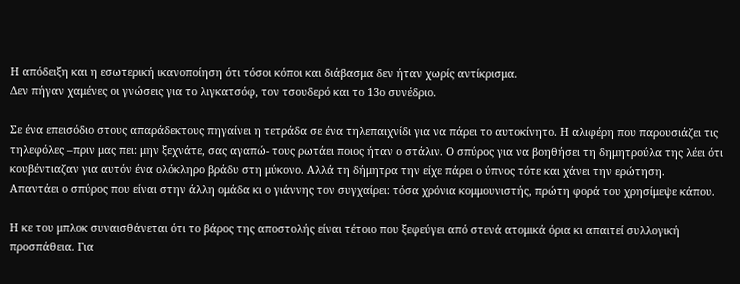Η απόδειξη και η εσωτερική ικανοποίηση ότι τόσοι κόποι και διάβασμα δεν ήταν χωρίς αντίκρισμα.
Δεν πήγαν χαμένες οι γνώσεις για το λιγκατσόφ, τον τσουδερό και το 13ο συνέδριο.

Σε ένα επεισόδιο στους απαράδεκτους πηγαίνει η τετράδα σε ένα τηλεπαιχνίδι για να πάρει το αυτοκίνητο. Η αλιφέρη που παρουσιάζει τις τηλεφόλες –πριν μας πει: μην ξεχνάτε, σας αγαπώ- τους ρωτάει ποιος ήταν ο στάλιν. Ο σπύρος για να βοηθήσει τη δημητρούλα της λέει ότι κουβέντιαζαν για αυτόν ένα ολόκληρο βράδυ στη μύκονο. Αλλά τη δήμητρα την είχε πάρει ο ύπνος τότε και χάνει την ερώτηση.
Απαντάει ο σπύρος που είναι στην άλλη ομάδα κι ο γιάννης τον συγχαίρει: τόσα χρόνια κομμουνιστής, πρώτη φορά του χρησίμεψε κάπου.

Η κε του μπλοκ συναισθάνεται ότι το βάρος της αποστολής είναι τέτοιο που ξεφεύγει από στενά ατομικά όρια κι απαιτεί συλλογική προσπάθεια. Για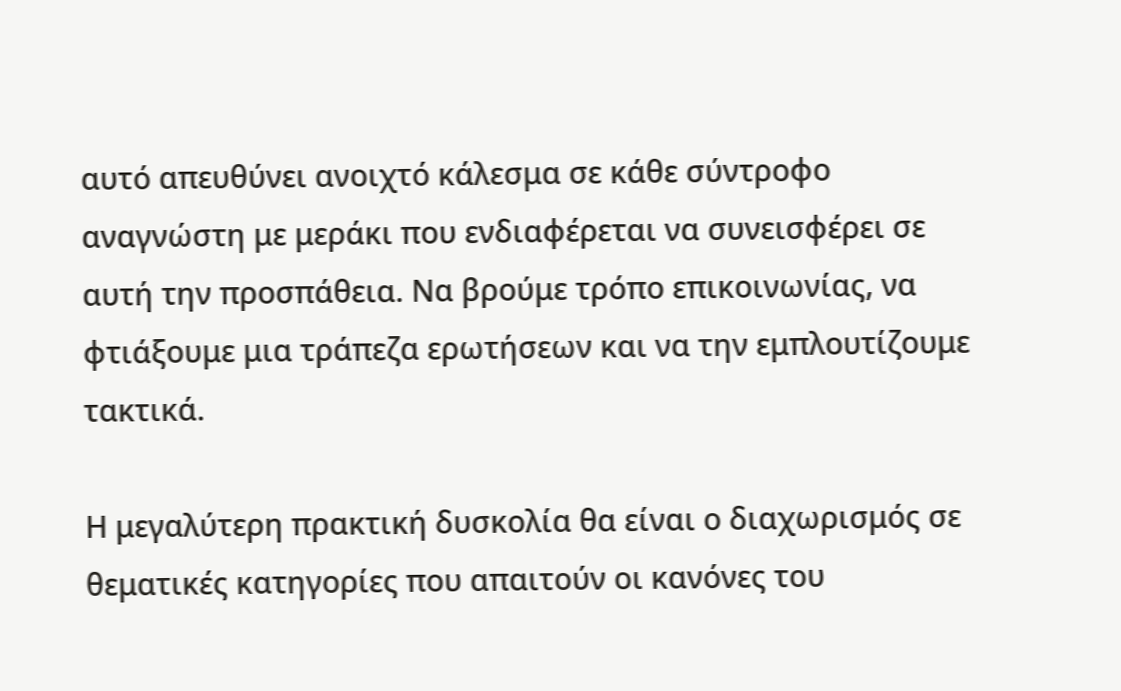αυτό απευθύνει ανοιχτό κάλεσμα σε κάθε σύντροφο αναγνώστη με μεράκι που ενδιαφέρεται να συνεισφέρει σε αυτή την προσπάθεια. Να βρούμε τρόπο επικοινωνίας, να φτιάξουμε μια τράπεζα ερωτήσεων και να την εμπλουτίζουμε τακτικά.

Η μεγαλύτερη πρακτική δυσκολία θα είναι ο διαχωρισμός σε θεματικές κατηγορίες που απαιτούν οι κανόνες του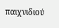παιχνιδιού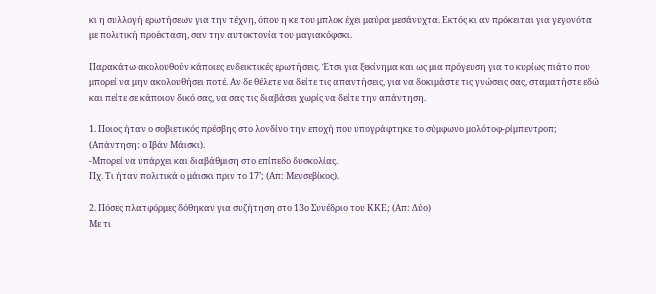κι η συλλογή ερωτήσεων για την τέχνη, όπου η κε του μπλοκ έχει μαύρα μεσάνυχτα. Εκτός κι αν πρόκειται για γεγονότα με πολιτική προέκταση, σαν την αυτοκτονία του μαγιακόφσκι.

Παρακάτω ακολουθούν κάποιες ενδεικτικές ερωτήσεις. Έτσι για ξεκίνημα και ως μια πρόγευση για το κυρίως πιάτο που μπορεί να μην ακολουθήσει ποτέ. Αν δε θέλετε να δείτε τις απαντήσεις, για να δοκιμάστε τις γνώσεις σας, σταματήστε εδώ και πείτε σε κάποιον δικό σας, να σας τις διαβάσει χωρίς να δείτε την απάντηση.

1. Ποιος ήταν ο σοβιετικός πρέσβης στο λονδίνο την εποχή που υπογράφτηκε το σύμφωνο μολότοφ-ρίμπεντροπ; (Απάντηση: ο Ιβάν Μάισκι).
-Μπορεί να υπάρχει και διαβάθμιση στο επίπεδο δυσκολίας.
Πχ. Τι ήταν πολιτικά ο μάισκι πριν το 17’; (Απ: Μενσεβίκος).

2. Πόσες πλατφόρμες δόθηκαν για συζήτηση στο 13ο Συνέδριο του ΚΚΕ; (Απ: Δύο)
Με τι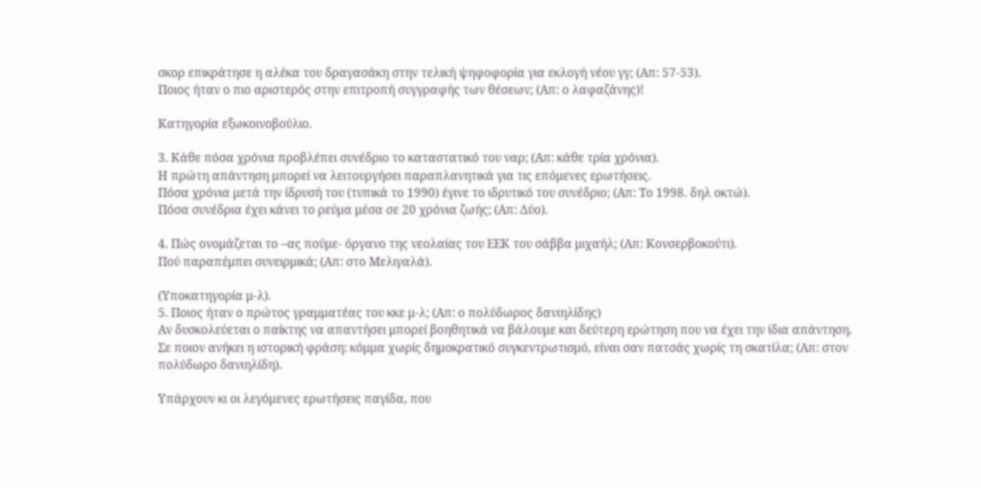σκορ επικράτησε η αλέκα του δραγασάκη στην τελική ψηφοφορία για εκλογή νέου γγ; (Απ: 57-53).
Ποιος ήταν ο πιο αριστερός στην επιτροπή συγγραφής των θέσεων; (Απ: ο λαφαζάνης)!

Κατηγορία εξωκοινοβούλιο.

3. Κάθε πόσα χρόνια προβλέπει συνέδριο το καταστατικό του ναρ; (Απ: κάθε τρία χρόνια).
Η πρώτη απάντηση μπορεί να λειτουργήσει παραπλανητικά για τις επόμενες ερωτήσεις.
Πόσα χρόνια μετά την ίδρυσή του (τυπικά το 1990) έγινε το ιδρυτικό του συνέδριο; (Απ: Το 1998. δηλ οκτώ).
Πόσα συνέδρια έχει κάνει το ρεύμα μέσα σε 20 χρόνια ζωής; (Απ: Δύο).

4. Πώς ονομάζεται το –ας πούμε- όργανο της νεολαίας του ΕΕΚ του σάββα μιχαήλ; (Απ: Κονσερβοκούτι).
Πού παραπέμπει συνειρμικά; (Απ: στο Μελιγαλά).

(Υποκατηγορία μ-λ).
5. Ποιος ήταν ο πρώτος γραμματέας του κκε μ-λ; (Απ: ο πολύδωρος δανιηλίδης)
Αν δυσκολεύεται ο παίκτης να απαντήσει μπορεί βοηθητικά να βάλουμε και δεύτερη ερώτηση που να έχει την ίδια απάντηση.
Σε ποιον ανήκει η ιστορική φράση: κόμμα χωρίς δημοκρατικό συγκεντρωτισμό, είναι σαν πατσάς χωρίς τη σκατίλα; (Απ: στον πολύδωρο δανιηλίδη).

Υπάρχουν κι οι λεγόμενες ερωτήσεις παγίδα, που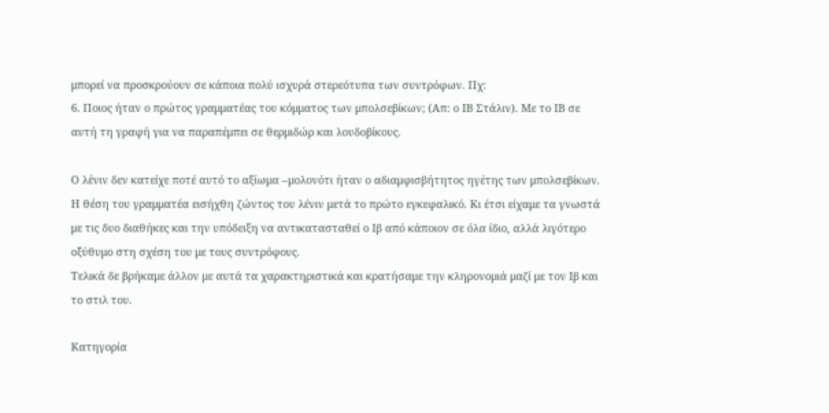μπορεί να προσκρούουν σε κάποια πολύ ισχυρά στερεότυπα των συντρόφων. Πχ:
6. Ποιος ήταν ο πρώτος γραμματέας του κόμματος των μπολσεβίκων; (Απ: ο ΙΒ Στάλιν). Με το ΙΒ σε αυτή τη γραφή για να παραπέμπει σε θερμιδώρ και λουδοβίκους.

Ο λένιν δεν κατείχε ποτέ αυτό το αξίωμα –μολονότι ήταν ο αδιαμφισβήτητος ηγέτης των μπολσεβίκων. Η θέση του γραμματέα εισήχθη ζώντος του λένιν μετά το πρώτο εγκεφαλικό. Κι έτσι είχαμε τα γνωστά με τις δυο διαθήκες και την υπόδειξη να αντικατασταθεί ο Ιβ από κάποιον σε όλα ίδιο, αλλά λιγότερο οξύθυμο στη σχέση του με τους συντρόφους.
Τελικά δε βρήκαμε άλλον με αυτά τα χαρακτηριστικά και κρατήσαμε την κληρονομιά μαζί με τον Ιβ και το στιλ του.

Κατηγορία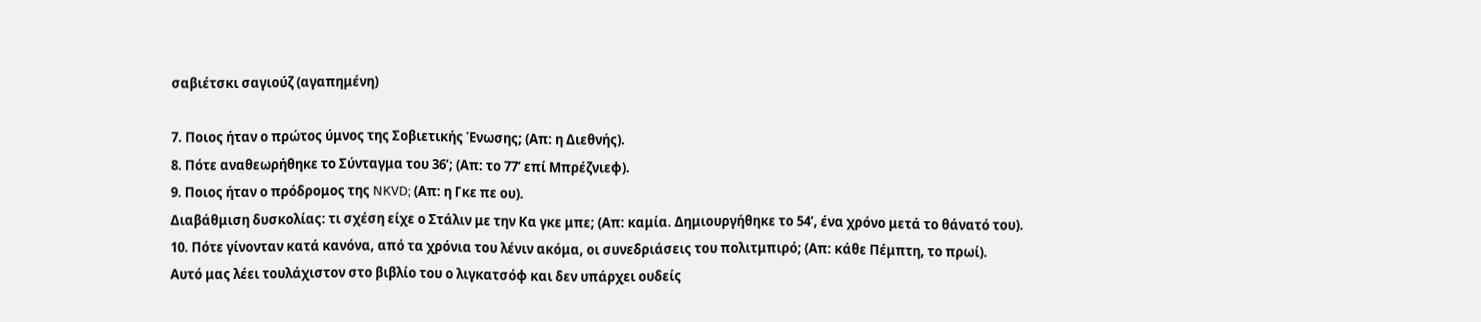σαβιέτσκι σαγιούζ (αγαπημένη)

7. Ποιος ήταν ο πρώτος ύμνος της Σοβιετικής Ένωσης; (Απ: η Διεθνής).
8. Πότε αναθεωρήθηκε το Σύνταγμα του 36’; (Απ: το 77’ επί Μπρέζνιεφ).
9. Ποιος ήταν ο πρόδρομος της NKVD; (Απ: η Γκε πε ου).
Διαβάθμιση δυσκολίας: τι σχέση είχε ο Στάλιν με την Κα γκε μπε; (Απ: καμία. Δημιουργήθηκε το 54’, ένα χρόνο μετά το θάνατό του).
10. Πότε γίνονταν κατά κανόνα, από τα χρόνια του λένιν ακόμα, οι συνεδριάσεις του πολιτμπιρό; (Απ: κάθε Πέμπτη, το πρωί).
Αυτό μας λέει τουλάχιστον στο βιβλίο του ο λιγκατσόφ και δεν υπάρχει ουδείς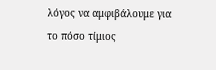λόγος να αμφιβάλουμε για το πόσο τίμιος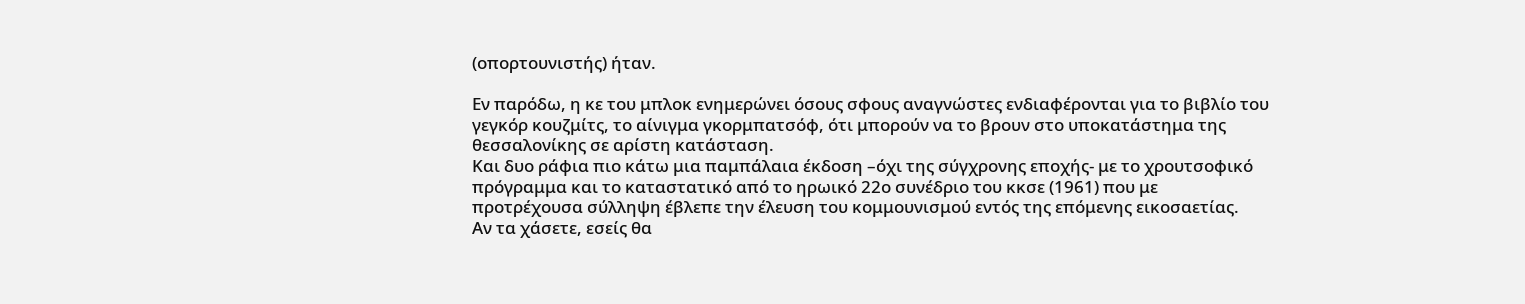(οπορτουνιστής) ήταν.

Εν παρόδω, η κε του μπλοκ ενημερώνει όσους σφους αναγνώστες ενδιαφέρονται για το βιβλίο του γεγκόρ κουζμίτς, το αίνιγμα γκορμπατσόφ, ότι μπορούν να το βρουν στο υποκατάστημα της θεσσαλονίκης σε αρίστη κατάσταση.
Και δυο ράφια πιο κάτω μια παμπάλαια έκδοση –όχι της σύγχρονης εποχής- με το χρουτσοφικό πρόγραμμα και το καταστατικό από το ηρωικό 22ο συνέδριο του κκσε (1961) που με προτρέχουσα σύλληψη έβλεπε την έλευση του κομμουνισμού εντός της επόμενης εικοσαετίας.
Αν τα χάσετε, εσείς θα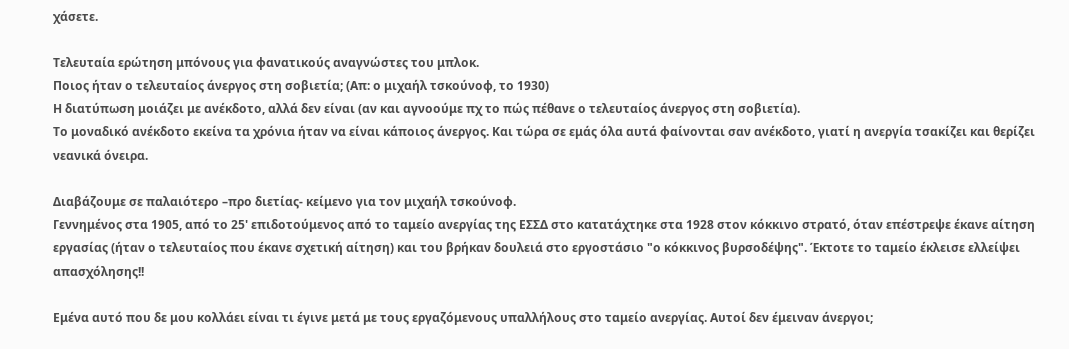χάσετε.

Τελευταία ερώτηση μπόνους για φανατικούς αναγνώστες του μπλοκ.
Ποιος ήταν ο τελευταίος άνεργος στη σοβιετία; (Απ: ο μιχαήλ τσκούνοφ, το 1930)
Η διατύπωση μοιάζει με ανέκδοτο, αλλά δεν είναι (αν και αγνοούμε πχ το πώς πέθανε ο τελευταίος άνεργος στη σοβιετία).
Το μοναδικό ανέκδοτο εκείνα τα χρόνια ήταν να είναι κάποιος άνεργος. Και τώρα σε εμάς όλα αυτά φαίνονται σαν ανέκδοτο, γιατί η ανεργία τσακίζει και θερίζει νεανικά όνειρα.

Διαβάζουμε σε παλαιότερο –προ διετίας- κείμενο για τον μιχαήλ τσκούνοφ.
Γεννημένος στα 1905, από το 25' επιδοτούμενος από το ταμείο ανεργίας της ΕΣΣΔ στο κατατάχτηκε στα 1928 στον κόκκινο στρατό, όταν επέστρεψε έκανε αίτηση εργασίας (ήταν ο τελευταίος που έκανε σχετική αίτηση) και του βρήκαν δουλειά στο εργοστάσιο "ο κόκκινος βυρσοδέψης". Έκτοτε το ταμείο έκλεισε ελλείψει απασχόλησης!!

Εμένα αυτό που δε μου κολλάει είναι τι έγινε μετά με τους εργαζόμενους υπαλλήλους στο ταμείο ανεργίας. Αυτοί δεν έμειναν άνεργοι;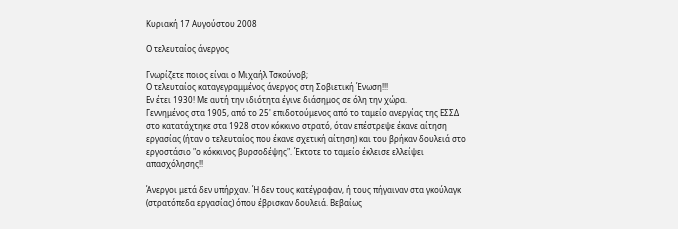Κυριακή 17 Αυγούστου 2008

Ο τελευταίος άνεργος

Γνωρίζετε ποιος είναι ο Μιχαήλ Τσκούνοβ;
Ο τελευταίος καταγεγραμμένος άνεργος στη Σοβιετική Ένωση!!!
Εν έτει 1930! Με αυτή την ιδιότητα έγινε διάσημος σε όλη την χώρα.
Γεννημένος στα 1905, από το 25' επιδοτούμενος από το ταμείο ανεργίας της ΕΣΣΔ στο κατατάχτηκε στα 1928 στον κόκκινο στρατό, όταν επέστρεψε έκανε αίτηση εργασίας (ήταν ο τελευταίος που έκανε σχετική αίτηση) και του βρήκαν δουλειά στο εργοστάσιο "ο κόκκινος βυρσοδέψης". Έκτοτε το ταμείο έκλεισε ελλείψει απασχόλησης!!

Άνεργοι μετά δεν υπήρχαν. Ή δεν τους κατέγραφαν, ή τους πήγαιναν στα γκούλαγκ (στρατόπεδα εργασίας) όπου έβρισκαν δουλειά. Βεβαίως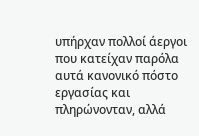υπήρχαν πολλοί άεργοι που κατείχαν παρόλα αυτά κανονικό πόστο εργασίας και πληρώνονταν, αλλά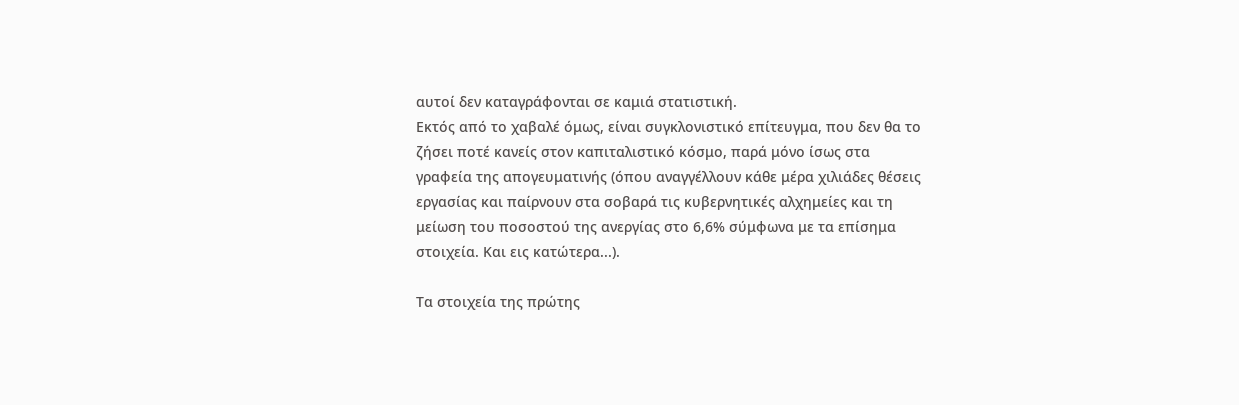αυτοί δεν καταγράφονται σε καμιά στατιστική.
Εκτός από το χαβαλέ όμως, είναι συγκλονιστικό επίτευγμα, που δεν θα το ζήσει ποτέ κανείς στον καπιταλιστικό κόσμο, παρά μόνο ίσως στα γραφεία της απογευματινής (όπου αναγγέλλουν κάθε μέρα χιλιάδες θέσεις εργασίας και παίρνουν στα σοβαρά τις κυβερνητικές αλχημείες και τη μείωση του ποσοστού της ανεργίας στο 6,6% σύμφωνα με τα επίσημα στοιχεία. Και εις κατώτερα...).

Τα στοιχεία της πρώτης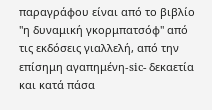παραγράφου είναι από το βιβλίο "η δυναμική γκορμπατσόφ" από τις εκδόσεις γιαλλελή, από την επίσημη αγαπημένη-sic- δεκαετία και κατά πάσα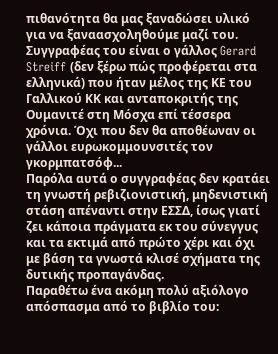πιθανότητα θα μας ξαναδώσει υλικό για να ξαναασχοληθούμε μαζί του. Συγγραφέας του είναι ο γάλλος Gerard Streiff (δεν ξέρω πώς προφέρεται στα ελληνικά) που ήταν μέλος της ΚΕ του Γαλλικού ΚΚ και ανταποκριτής της Ουμανιτέ στη Μόσχα επί τέσσερα χρόνια. Όχι που δεν θα αποθέωναν οι γάλλοι ευρωκομμουνσιτές τον γκορμπατσόφ...
Παρόλα αυτά ο συγγραφέας δεν κρατάει τη γνωστή ρεβιζιονιστική, μηδενιστική στάση απέναντι στην ΕΣΣΔ, ίσως γιατί ζει κάποια πράγματα εκ του σύνεγγυς και τα εκτιμά από πρώτο χέρι και όχι με βάση τα γνωστά κλισέ σχήματα της δυτικής προπαγάνδας.
Παραθέτω ένα ακόμη πολύ αξιόλογο απόσπασμα από το βιβλίο του: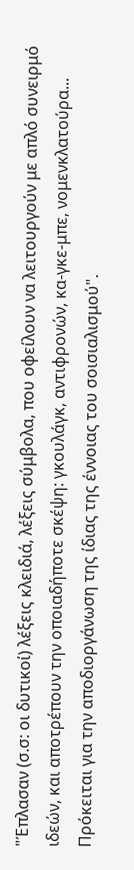"Έπλασαν (σ.σ: οι δυτικοί) λέξεις κλειδιά, λέξεις σύμβολα, που οφείλουν να λειτουργούν με απλό συνειρμό ιδεών, και αποτρέπουν την οποιαδήποτε σκέψη: γκουλάγκ, αντιφρονών, κα-γκε-μπε, νομενκλατούρα... Πρόκειται για την αποδιοργάνωση της ίδιας της έννοιας του σοισιαλισμού".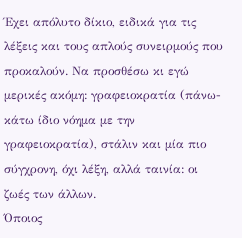Έχει απόλυτο δίκιο, ειδικά για τις λέξεις και τους απλούς συνειρμούς που προκαλούν. Να προσθέσω κι εγώ μερικές ακόμη: γραφειοκρατία (πάνω-κάτω ίδιο νόημα με την γραφειοκρατία), στάλιν και μία πιο σύγχρονη, όχι λέξη, αλλά ταινία: οι ζωές των άλλων.
Όποιος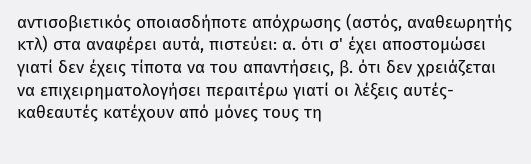αντισοβιετικός οποιασδήποτε απόχρωσης (αστός, αναθεωρητής κτλ) στα αναφέρει αυτά, πιστεύει: α. ότι σ' έχει αποστομώσει γιατί δεν έχεις τίποτα να του απαντήσεις, β. ότι δεν χρειάζεται να επιχειρηματολογήσει περαιτέρω γιατί οι λέξεις αυτές-καθεαυτές κατέχουν από μόνες τους τη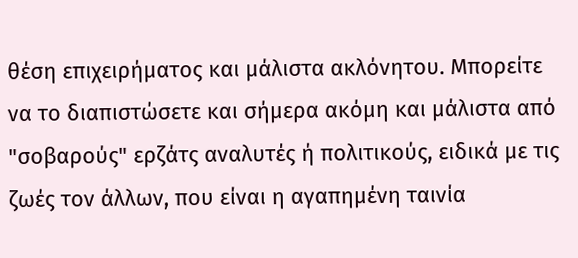θέση επιχειρήματος και μάλιστα ακλόνητου. Μπορείτε να το διαπιστώσετε και σήμερα ακόμη και μάλιστα από "σοβαρούς" ερζάτς αναλυτές ή πολιτικούς, ειδικά με τις ζωές τον άλλων, που είναι η αγαπημένη ταινία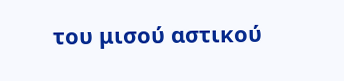του μισού αστικού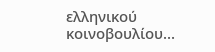ελληνικού κοινοβουλίου...